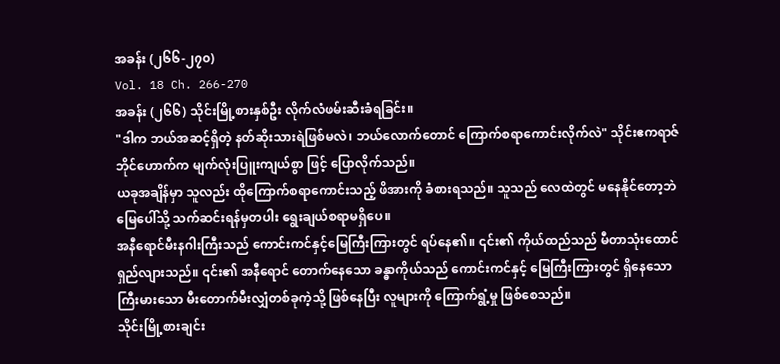အခန်း (၂၆၆-၂၇၀)
Vol. 18 Ch. 266-270
အခန်း (၂၆၆) သိုင်းမြို့စားနှစ်ဦး လိုက်လံဖမ်းဆီးခံရခြင်း။
"ဒါက ဘယ်အဆင့်ရှိတဲ့ နတ်ဆိုးသားရဲဖြစ်မလဲ၊ ဘယ်လောက်တောင် ကြောက်စရာကောင်းလိုက်လဲ" သိုင်းဧကရာဇ်ဘိုင်ဟောက်က မျက်လုံးပြူးကျယ်စွာ ဖြင့် ပြောလိုက်သည်။
ယခုအချိန်မှာ သူလည်း ထိုကြောက်စရာကောင်းသည့် ဖိအားကို ခံစားရသည်။ သူသည် လေထဲတွင် မနေနိုင်တော့ဘဲ မြေပေါ်သို့ သက်ဆင်းရန်မှတပါး ရွေးချယ်စရာမရှိပေ။
အနီရောင်မီးနဂါးကြီးသည် ကောင်းကင်နှင့်မြေကြီးကြားတွင် ရပ်နေ၏။ ၎င်း၏ ကိုယ်ထည်သည် မီတာသုံးထောင်ရှည်လျားသည်။ ၎င်း၏ အနီရောင် တောက်နေသော ခန္ဓာကိုယ်သည် ကောင်းကင်နှင့် မြေကြီးကြားတွင် ရှိနေသော ကြီးမားသော မီးတောက်မီးလျှံတစ်ခုကဲ့သို့ ဖြစ်နေပြီး လူများကို ကြောက်ရွံ့မှု ဖြစ်စေသည်။
သိုင်းမြို့စားချင်း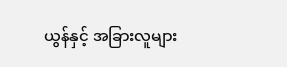ယွန်နှင့် အခြားလူများ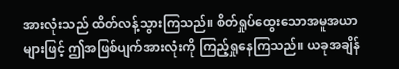အားလုံးသည် ထိတ်လန့်သွားကြသည်။ စိတ်ရှုပ်ထွေးသောအမူအယာများဖြင့် ဤအဖြစ်ပျက်အားလုံးကို ကြည့်ရှုနေကြသည်။ ယခုအချိန်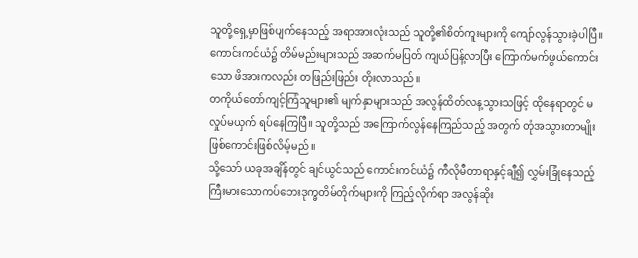သူတို့ရှေ့မှာဖြစ်ပျက်နေသည့် အရာအားလုံးသည် သူတို့၏စိတ်ကူးများကို ကျော်လွန်သွားခဲ့ပါပြီ။
ကောင်းကင်ယံ၌ တိမ်မည်းများသည် အဆက်မပြတ် ကျယ်ပြန့်လာပြီး ကြောက်မက်ဖွယ်ကောင်းသော ဖိအားကလည်း တဖြည်းဖြည်း တိုးလာသည်။
တကိုယ်တော်ကျင့်ကြံသူများ၏ မျက်နှာများသည် အလွန်ထိတ်လန့သွားသဖြင့် ထိုနေရာတွင် မလှုပ်မယှက် ရပ်နေကြပြီ။ သူတို့သည် အကြောက်လွန်နေကြည်သည့် အတွက် တုံအသွားတာမျိုး ဖြစ်ကောင်းဖြစ်လိမ့်မည်။
သို့သော် ယခုအချိန်တွင် ချင်ယွင်သည် ကောင်းကင်ယံ၌ ကီလိုမီတာရာနှင့်ချီ၍ လွှမ်းခြုံနေသည့် ကြီးမားသောကပ်ဘေးဒုက္ခတိမ်တိုက်များကို ကြည့်လိုက်ရာ အလွန်ဆိုး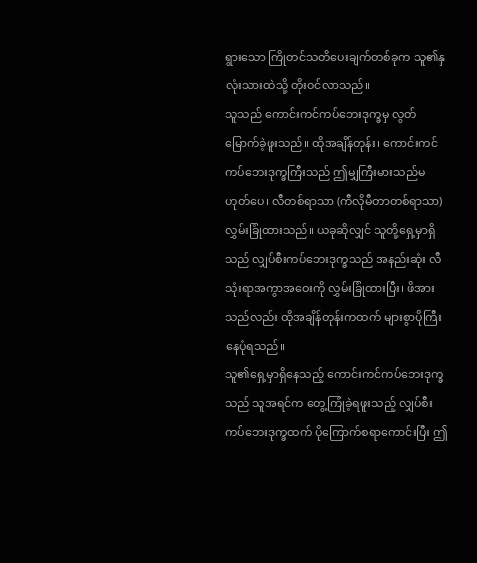ရွားသော ကြိုတင်သတိပေးချက်တစ်ခုက သူ၏နှလုံးသားထဲသို့ တိုးဝင်လာသည်။
သူသည် ကောင်းကင်ကပ်ဘေးဒုက္ခမှ လွတ်မြောက်ခဲ့ဖူးသည်။ ထိုအချိန်တုန်း၊ ကောင်းကင်ကပ်ဘေးဒုက္ခကြီးသည် ဤမျှကြီးမားသည်မဟုတ်ပေ၊ လီတစ်ရာသာ (ကီလိုမီတာတစ်ရာသာ) လွှမ်းခြုံထားသည်။ ယခုဆိုလျှင် သူတို့ရှေ့မှာရှိသည် လျှပ်စီးကပ်ဘေးဒုက္ခသည် အနည်းဆုံး လီသုံးရာအကွာအဝေးကို လွှမ်းခြုံထားပြီး၊ ဖိအားသည်လည်း ထိုအချိန်တုန်းကထက် များစွာပိုကြီးနေပုံရသည်။
သူ၏ရှေ့မှာရှိနေသည့် ကောင်းကင်ကပ်ဘေးဒုက္ခသည် သူအရင်က တွေ့ကြုံခဲ့ရဖူးသည့် လျှပ်စီးကပ်ဘေးဒုက္ခထက် ပိုကြောက်စရာကောင်းပြီး ဤ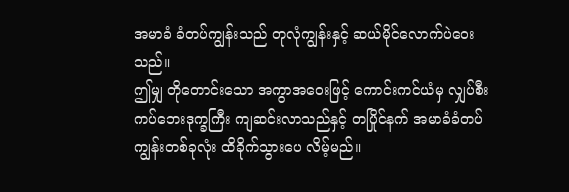အမာခံ ခံတပ်ကျွန်းသည် တုလုံကျွန်းနှင့် ဆယ်မိုင်လောက်ပဲဝေးသည်။
ဤမျှ တိုတောင်းသော အကွာအဝေးဖြင့် ကောင်းကင်ယံမှ လျှပ်စီးကပ်ဘေးဒုက္ခကြီး ကျဆင်းလာသည်နှင့် တပြိုင်နက် အမာခံခံတပ်ကျွန်းတစ်ခုလုံး ထိခိုက်သွားပေ လိမ့်မည်။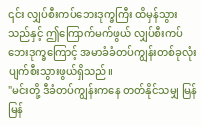၎င်း လျှပ်စီးကပ်ဘေးဒုက္ခကြီး ထိမှန်သွားသည်နှင့် ဤကြောက်မက်ဖွယ် လျှပ်စီးကပ်ဘေးဒုက္ခကြောင့် အမာခံခံတပ်ကျွန်းတစ်ခုလုံး ပျက်စီးသွားဖွယ်ရှိသည်။
"မင်းတို့ ဒီခံတပ်ကျွန်းကနေ တတ်နိုင်သမျှ မြန်မြန်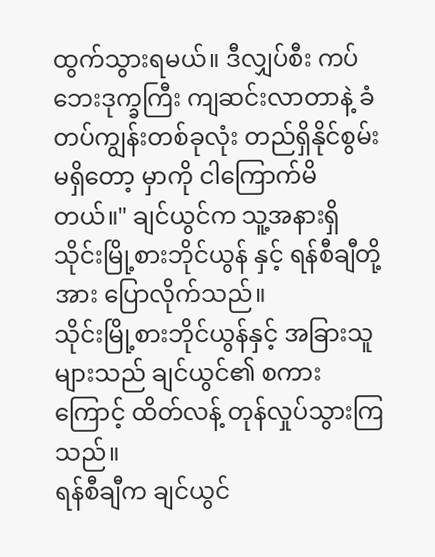ထွက်သွားရမယ်။ ဒီလျှပ်စီး ကပ်ဘေးဒုက္ခကြီး ကျဆင်းလာတာနဲ့ ခံတပ်ကျွန်းတစ်ခုလုံး တည်ရှိနိုင်စွမ်း မရှိတော့ မှာကို ငါကြောက်မိတယ်။" ချင်ယွင်က သူ့အနားရှိ သိုင်းမြို့စားဘိုင်ယွန် နှင့် ရန်စီချီတို့အား ပြောလိုက်သည်။
သိုင်းမြို့စားဘိုင်ယွန်နှင့် အခြားသူများသည် ချင်ယွင်၏ စကားကြောင့် ထိတ်လန့် တုန်လှုပ်သွားကြသည်။
ရန်စီချီက ချင်ယွင်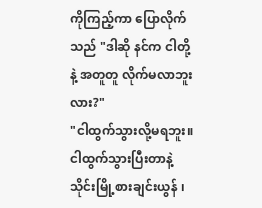ကိုကြည့်ကာ ပြောလိုက်သည် "ဒါဆို နင်က ငါတို့နဲ့ အတူတူ လိုက်မလာဘူးလား?"
"ငါထွက်သွားလို့မရဘူး။ ငါထွက်သွားပြီးတာနဲ့ သိုင်းမြို့စားချင်းယွန် ၊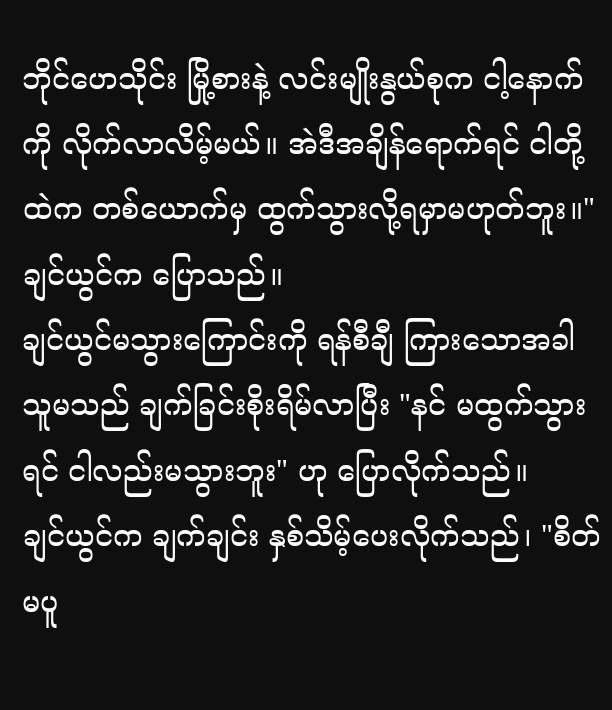ဘိုင်ဟေသိုင်း မြို့စားနဲ့ လင်းမျိုးနွယ်စုက ငါ့နောက်ကို လိုက်လာလိမ့်မယ်။ အဲဒီအချိန်ရောက်ရင် ငါတို့ထဲက တစ်ယောက်မှ ထွက်သွားလို့ရမှာမဟုတ်ဘူး။" ချင်ယွင်က ပြောသည်။
ချင်ယွင်မသွားကြောင်းကို ရန်စီချီ ကြားသောအခါ သူမသည် ချက်ခြင်းစိုးရိမ်လာပြီး "နင် မထွက်သွားရင် ငါလည်းမသွားဘူး" ဟု ပြောလိုက်သည်။
ချင်ယွင်က ချက်ချင်း နှစ်သိမ့်ပေးလိုက်သည်၊ "စိတ်မပူ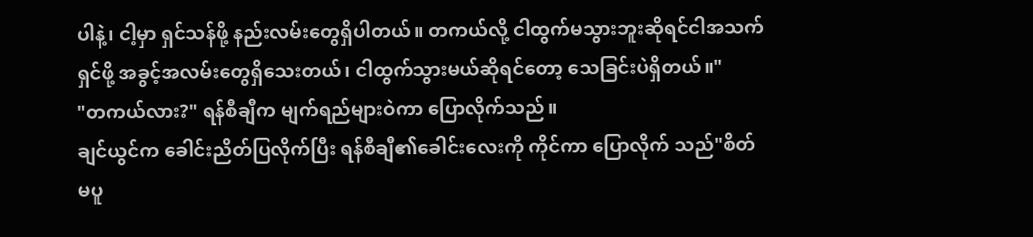ပါနဲ့၊ ငါ့မှာ ရှင်သန်ဖို့ နည်းလမ်းတွေရှိပါတယ်။ တကယ်လို့ ငါထွက်မသွားဘူးဆိုရင်ငါအသက်ရှင်ဖို့ အခွင့်အလမ်းတွေရှိသေးတယ်၊ ငါထွက်သွားမယ်ဆိုရင်တော့ သေခြင်းပဲရှိတယ်။"
"တကယ်လား?" ရန်စီချီက မျက်ရည်များဝဲကာ ပြောလိုက်သည်။
ချင်ယွင်က ခေါင်းညိတ်ပြလိုက်ပြီး ရန်စီချီ၏ခေါင်းလေးကို ကိုင်ကာ ပြောလိုက် သည်"စိတ်မပူ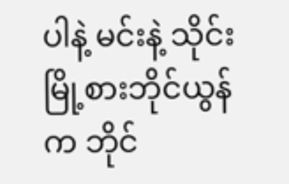ပါနဲ့ မင်းနဲ့ သိုင်းမြို့စားဘိုင်ယွန်က ဘိုင်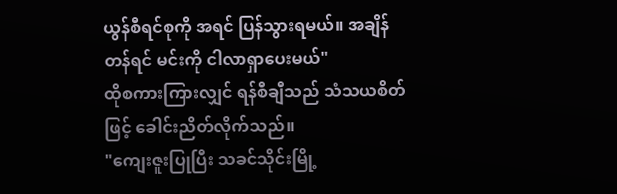ယွန်စီရင်စုကို အရင် ပြန်သွားရမယ်။ အချိန်တန်ရင် မင်းကို ငါလာရှာပေးမယ်"
ထိုစကားကြားလျှင် ရန်စီချီသည် သံသယစိတ်ဖြင့် ခေါင်းညိတ်လိုက်သည်။
"ကျေးဇူးပြုပြီး သခင်သိုင်းမြို့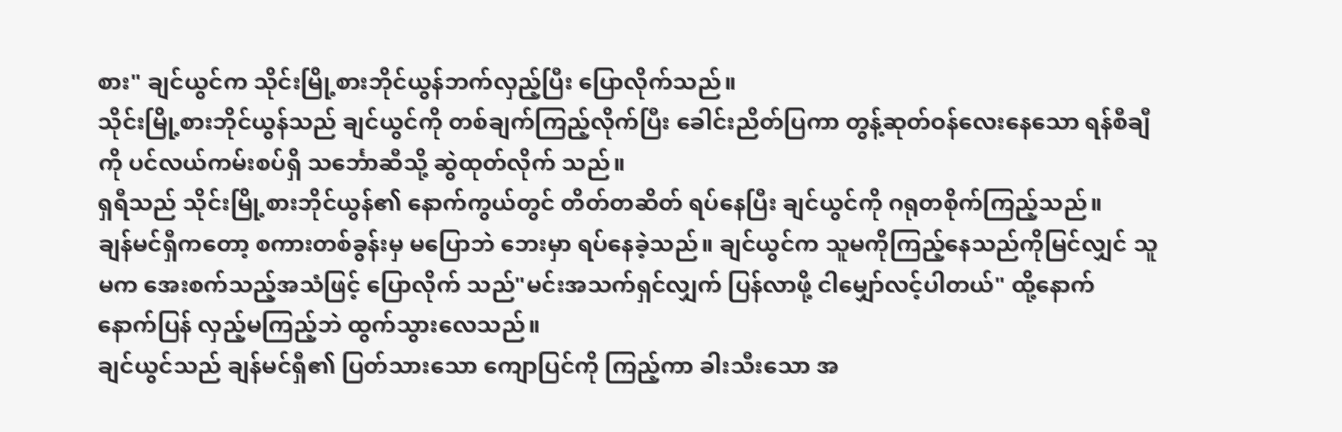စား" ချင်ယွင်က သိုင်းမြို့စားဘိုင်ယွန်ဘက်လှည့်ပြီး ပြောလိုက်သည်။
သိုင်းမြို့စားဘိုင်ယွန်သည် ချင်ယွင်ကို တစ်ချက်ကြည့်လိုက်ပြီး ခေါင်းညိတ်ပြကာ တွန့်ဆုတ်ဝန်လေးနေသော ရန်စီချီကို ပင်လယ်ကမ်းစပ်ရှိ သင်္ဘောဆီသို့ ဆွဲထုတ်လိုက် သည်။
ရှရီသည် သိုင်းမြို့စားဘိုင်ယွန်၏ နောက်ကွယ်တွင် တိတ်တဆိတ် ရပ်နေပြီး ချင်ယွင်ကို ဂရုတစိုက်ကြည့်သည်။
ချန်မင်ရှီကတော့ စကားတစ်ခွန်းမှ မပြောဘဲ ဘေးမှာ ရပ်နေခဲ့သည်။ ချင်ယွင်က သူမကိုကြည့်နေသည်ကိုမြင်လျှင် သူမက အေးစက်သည့်အသံဖြင့် ပြောလိုက် သည်"မင်းအသက်ရှင်လျှက် ပြန်လာဖို့ ငါမျှော်လင့်ပါတယ်" ထို့နောက် နောက်ပြန် လှည့်မကြည့်ဘဲ ထွက်သွားလေသည်။
ချင်ယွင်သည် ချန်မင်ရှီ၏ ပြတ်သားသော ကျောပြင်ကို ကြည့်ကာ ခါးသီးသော အ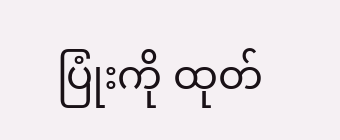ပြုံးကို ထုတ်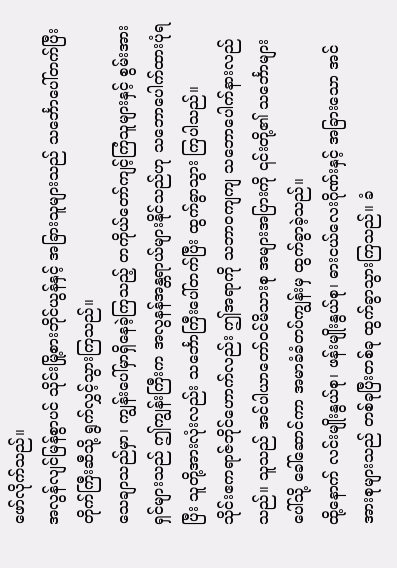ဖော်လိုက်သည်။
အလွန်လျင်မြန်စွာပင် သိုင်းမြို့စားဘိုင်ယွန်နှင့် အခြားသူများသည် သင်္ဘောပေါ်တက်ပြီး တိုက်ကြီးဆီသို့ ရွက်လွှင့်သွားကြသည်။
သေချာသည်မှာ၊ ကျွန်းပေါ်မှာရှိနေခဲ့ကြသည့် တကိုယ်တော်ကျင့်ကြံသူများနှင့် စွမ်းအားရှင်များသည် ဤကျွန်းကြီးက အလွနန်အန္တရာယ်များနိုင်သည်ဟု သဘောပေါက်ထားပုံရပြီး သူတို့အားလုံးလည်း သင်္ဘောကြီးပေါ်တက်ပြီး ထွက်ခွာသွား ကြပါသည်။
သိုင်းဧကရာဇ်ဘိုင်ဟောက်လည်း ဤအရာကို သဘာဝကျကျ သဘောပေါက်နားလည်သည်။ သူသည် အင်ပါယာတော်ဝင်မိသားစု အများအပြားကို ၎င်းတို့၏ သင်္ဘောများပေါ်သို့ ခေါ်ဆောင်ကာ အမာခံခံတပ်ကျွန်းမှ ထွက်ခွာခဲ့သည်။
ထို့နောက် လင်းမျိုးနွယ်စု၊ ဖန်းမျိုးနွယ်စု၊ ဓားငယ်လေးဂိုဏ်းနှင့် အခြားသော အင်အားစုများသည် တစ်ခုပြီးတစ်ခု ထွက်ခွာသွားကြသည်။ ခံ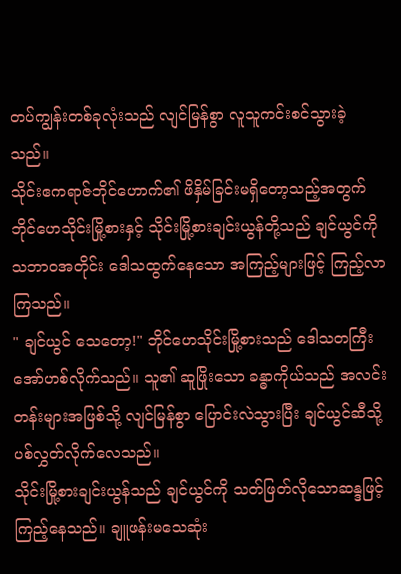တပ်ကျွန်းတစ်ခုလုံးသည် လျင်မြန်စွာ လူသူကင်းစင်သွားခဲ့သည်။
သိုင်းဧကရာဇ်ဘိုင်ဟောက်၏ ဖိနှိမ်ခြင်းမရှိတော့သည့်အတွက် ဘိုင်ဟေသိုင်းမြို့စားနှင့် သိုင်းမြို့စားချင်းယွန်တို့သည် ချင်ယွင်ကို သဘာဝအတိုင်း ဒေါသထွက်နေသော အကြည့်များဖြင့် ကြည့်လာကြသည်။
" ချင်ယွင် သေတော့!" ဘိုင်ဟေသိုင်းမြို့စားသည် ဒေါသတကြီး အော်ဟစ်လိုက်သည်။ သူ၏ ဆူဖြိုးသော ခန္ဓာကိုယ်သည် အလင်းတန်းများအဖြစ်သို့ လျင်မြန်စွာ ပြောင်းလဲသွားပြီး ချင်ယွင်ဆီသို့ ပစ်လွှတ်လိုက်လေသည်။
သိုင်းမြို့စားချင်းယွန်သည် ချင်ယွင်ကို သတ်ဖြတ်လိုသောဆန္ဒဖြင့်ကြည့်နေသည်။ ချူဖန်းမသေဆုံး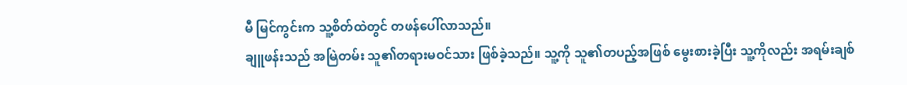မီ မြင်ကွင်းက သူ့စိတ်ထဲတွင် တဖန်ပေါ်လာသည်။
ချူဖန်းသည် အမြဲတမ်း သူ၏တရားမဝင်သား ဖြစ်ခဲ့သည်။ သူ့ကို သူ၏တပည့်အဖြစ် မွေးစားခဲ့ပြီး သူ့ကိုလည်း အရမ်းချစ်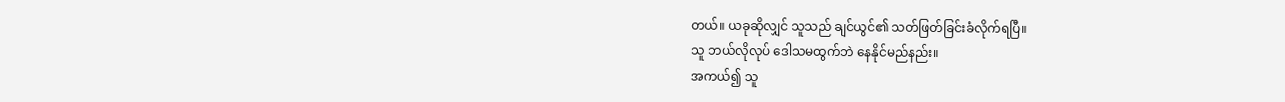တယ်။ ယခုဆိုလျှင် သူသည် ချင်ယွင်၏ သတ်ဖြတ်ခြင်းခံလိုက်ရပြီ။
သူ ဘယ်လိုလုပ် ဒေါသမထွက်ဘဲ နေနိုင်မည်နည်း။
အကယ်၍ သူ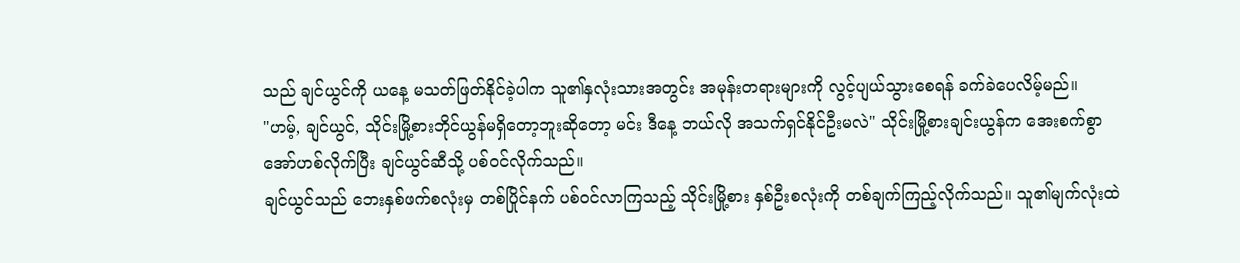သည် ချင်ယွင်ကို ယနေ့ မသတ်ဖြတ်နိုင်ခဲ့ပါက သူ၏နှလုံးသားအတွင်း အမုန်းတရားများကို လွင့်ပျယ်သွားစေရန် ခက်ခဲပေလိမ့်မည်။
"ဟမ့်, ချင်ယွင်, သိုင်းမြို့စားဘိုင်ယွန်မရှိတော့ဘူးဆိုတော့ မင်း ဒီနေ့ ဘယ်လို အသက်ရှင်နိုင်ဦးမလဲ" သိုင်းမြို့စားချင်းယွန်က အေးစက်စွာ အော်ဟစ်လိုက်ပြီး ချင်ယွင်ဆီသို့ ပစ်ဝင်လိုက်သည်။
ချင်ယွင်သည် ဘေးနှစ်ဖက်စလုံးမှ တစ်ပြိုင်နက် ပစ်ဝင်လာကြသည့် သိုင်းမြို့စား နှစ်ဦးစလုံးကို တစ်ချက်ကြည့်လိုက်သည်။ သူ၏မျက်လုံးထဲ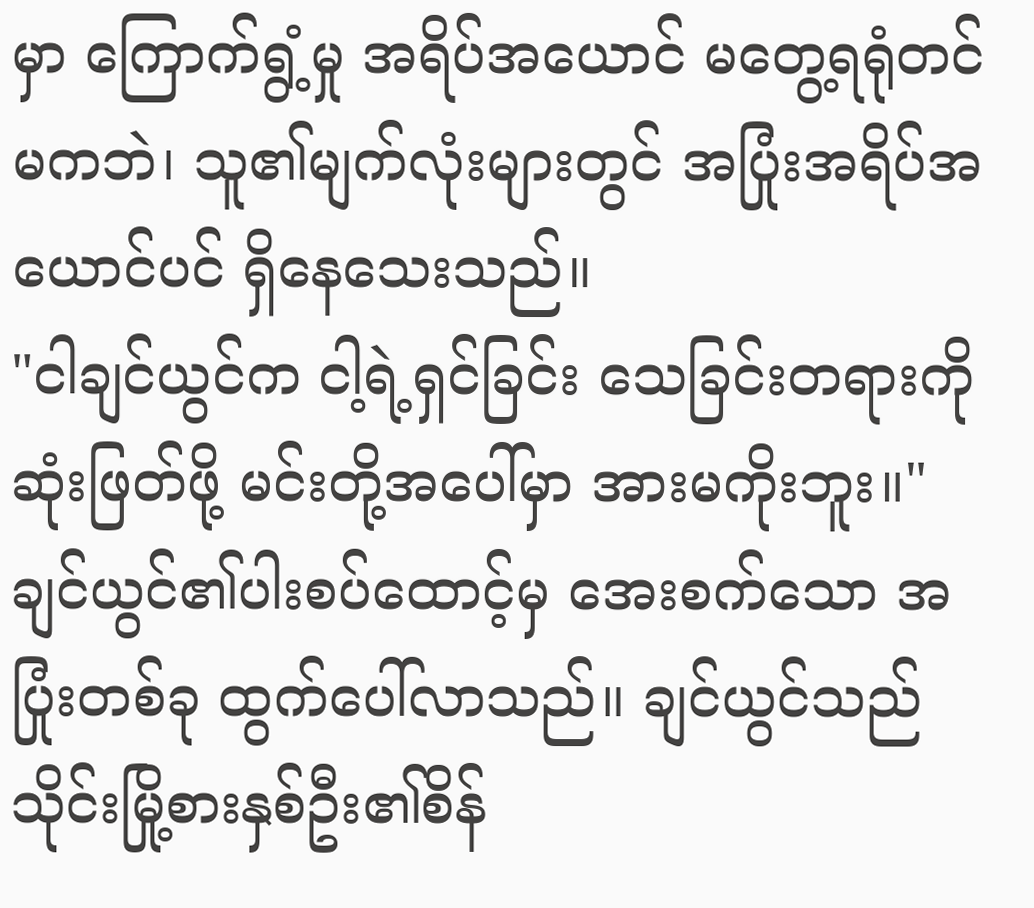မှာ ကြောက်ရွံ့မှု အရိပ်အယောင် မတွေ့ရရုံတင်မကဘဲ၊ သူ၏မျက်လုံးများတွင် အပြုံးအရိပ်အယောင်ပင် ရှိနေသေးသည်။
"ငါချင်ယွင်က ငါ့ရဲ့ရှင်ခြင်း သေခြင်းတရားကို ဆုံးဖြတ်ဖို့ မင်းတို့အပေါ်မှာ အားမကိုးဘူး။" ချင်ယွင်၏ပါးစပ်ထောင့်မှ အေးစက်သော အပြုံးတစ်ခု ထွက်ပေါ်လာသည်။ ချင်ယွင်သည် သိုင်းမြို့စားနှစ်ဦး၏စိန်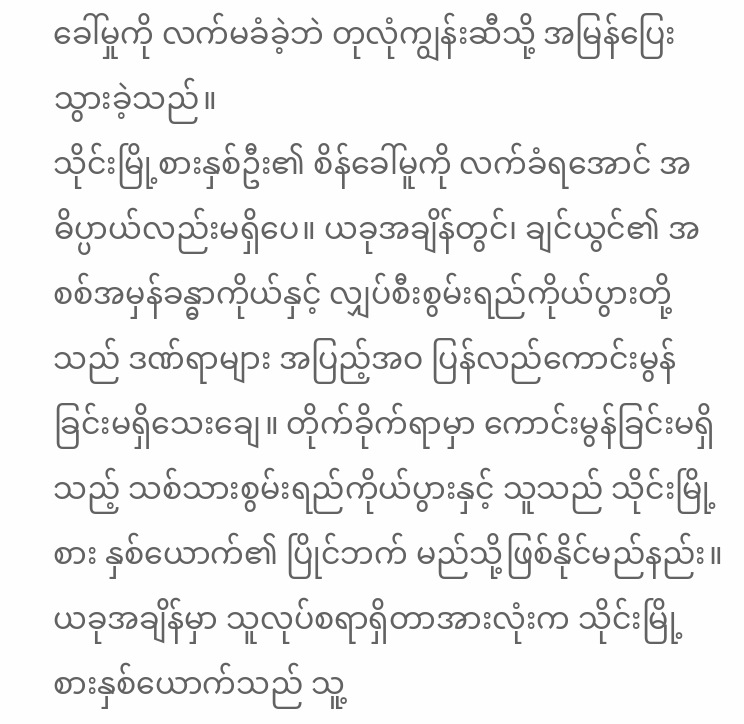ခေါ်မှုကို လက်မခံခဲ့ဘဲ တုလုံကျွန်းဆီသို့ အမြန်ပြေးသွားခဲ့သည်။
သိုင်းမြို့စားနှစ်ဦး၏ စိန်ခေါ်မူကို လက်ခံရအောင် အဓိပ္ပာယ်လည်းမရှိပေ။ ယခုအချိန်တွင်၊ ချင်ယွင်၏ အစစ်အမှန်ခန္ဓာကိုယ်နှင့် လျှပ်စီးစွမ်းရည်ကိုယ်ပွားတို့သည် ဒဏ်ရာများ အပြည့်အဝ ပြန်လည်ကောင်းမွန်ခြင်းမရှိသေးချေ။ တိုက်ခိုက်ရာမှာ ကောင်းမွန်ခြင်းမရှိသည့် သစ်သားစွမ်းရည်ကိုယ်ပွားနှင့် သူသည် သိုင်းမြို့စား နှစ်ယောက်၏ ပြိုင်ဘက် မည်သို့ဖြစ်နိုင်မည်နည်း။
ယခုအချိန်မှာ သူလုပ်စရာရှိတာအားလုံးက သိုင်းမြို့စားနှစ်ယောက်သည် သူ့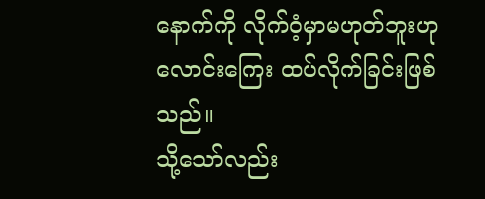နောက်ကို လိုက်ဝံ့မှာမဟုတ်ဘူးဟု လောင်းကြေး ထပ်လိုက်ခြင်းဖြစ်သည်။
သို့သော်လည်း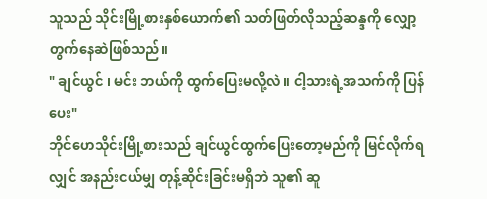သူသည် သိုင်းမြို့စားနှစ်ယောက်၏ သတ်ဖြတ်လိုသည့်ဆန္ဒကို လျှော့တွက်နေဆဲဖြစ်သည်။
" ချင်ယွင် ၊ မင်း ဘယ်ကို ထွက်ပြေးမလို့လဲ။ ငါ့သားရဲ့အသက်ကို ပြန်ပေး"
ဘိုင်ဟေသိုင်းမြို့စားသည် ချင်ယွင်ထွက်ပြေးတော့မည်ကို မြင်လိုက်ရလျှင် အနည်းငယ်မျှ တုန့်ဆိုင်းခြင်းမရှိဘဲ သူ၏ ဆူ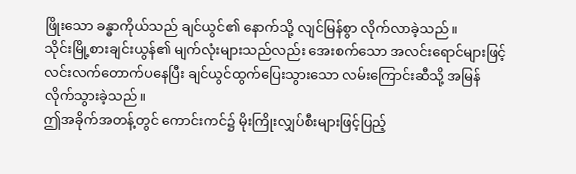ဖြိုးသော ခန္ဓာကိုယ်သည် ချင်ယွင်၏ နောက်သို့ လျင်မြန်စွာ လိုက်လာခဲ့သည်။
သိုင်းမြို့စားချင်းယွန်၏ မျက်လုံးများသည်လည်း အေးစက်သော အလင်းရောင်များဖြင့် လင်းလက်တောက်ပနေပြီး ချင်ယွင်ထွက်ပြေးသွားသော လမ်းကြောင်းဆီသို့ အမြန် လိုက်သွားခဲ့သည်။
ဤအခိုက်အတန့်တွင် ကောင်းကင်၌ မိုးကြိုးလျှပ်စီးများဖြင့်ပြည့်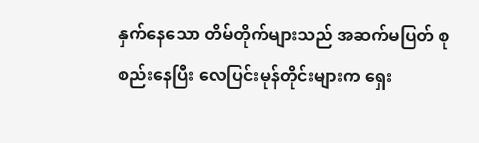နှက်နေသော တိမ်တိုက်များသည် အဆက်မပြတ် စုစည်းနေပြီး လေပြင်းမုန်တိုင်းများက ရှေး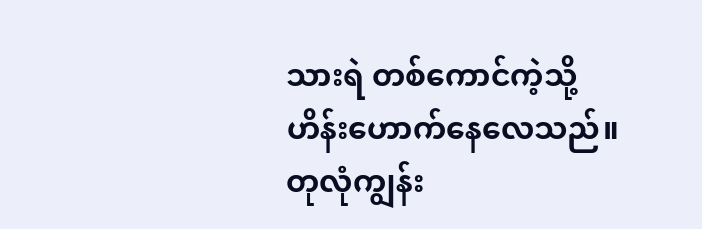သားရဲ တစ်ကောင်ကဲ့သို့ ဟိန်းဟောက်နေလေသည်။
တုလုံကျွန်း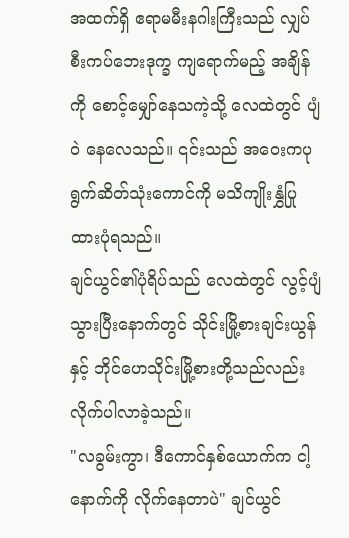အထက်ရှိ ဧရာမမီးနဂါးကြီးသည် လျှပ်စီးကပ်ဘေးဒုက္ခ ကျရောက်မည့် အချိန်ကို စောင့်မျှော်နေသကဲ့သို့ လေထဲတွင် ပျံဝဲ နေလေသည်။ ၎င်းသည် အဝေးကပုရွက်ဆိတ်သုံးကောင်ကို မသိကျိုးနွှံပြုထားပုံရသည်။
ချင်ယွင်၏ပုံရိပ်သည် လေထဲတွင် လွင့်ပျံသွားပြီးနောက်တွင် သိုင်းမြို့စားချင်းယွန်နှင့် ဘိုင်ဟေသိုင်းမြို့စားတို့သည်လည်း လိုက်ပါလာခဲ့သည်။
"လခွမ်းကွာ၊ ဒီကောင်နှစ်ယောက်က ငါ့နောက်ကို လိုက်နေတာပဲ" ချင်ယွင်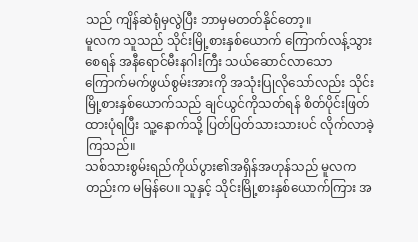သည် ကျိန်ဆဲရုံမှလွဲပြီး ဘာမှမတတ်နိုင်တော့။
မူလက သူသည် သိုင်းမြို့စားနှစ်ယောက် ကြောက်လန့်သွားစေရန် အနီရောင်မီးနဂါးကြီး သယ်ဆောင်လာသော ကြောက်မက်ဖွယ်စွမ်းအားကို အသုံးပြုလိုသော်လည်း သိုင်းမြို့စားနှစ်ယောက်သည် ချင်ယွင်ကိုသတ်ရန် စိတ်ပိုင်းဖြတ်ထားပုံရပြီး သူ့နောက်သို့ ပြတ်ပြတ်သားသားပင် လိုက်လာခဲ့ကြသည်။
သစ်သားစွမ်းရည်ကိုယ်ပွား၏အရှိန်အဟုန်သည် မူလကတည်းက မမြန်ပေ။ သူနှင့် သိုင်းမြို့စားနှစ်ယောက်ကြား အ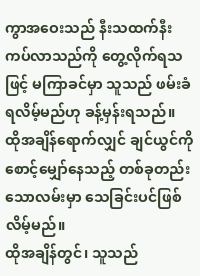ကွာအဝေးသည် နီးသထက်နီးကပ်လာသည်ကို တွေ့လိုက်ရသဖြင့် မကြာခင်မှာ သူသည် ဖမ်းခံရလိမ့်မည်ဟု ခန့်မှန်းရသည်။
ထိုအချိန်ရောက်လျှင် ချင်ယွင်ကို စောင့်မျှော်နေသည့် တစ်ခုတည်းသောလမ်းမှာ သေခြင်းပင်ဖြစ်လိမ့်မည်။
ထိုအချိန်တွင်၊ သူသည်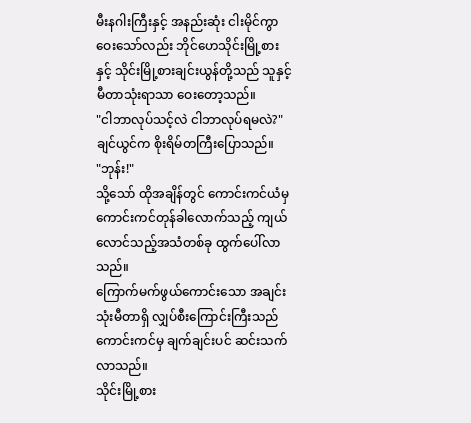မီးနဂါးကြီးနှင့် အနည်းဆုံး ငါးမိုင်ကွာဝေးသော်လည်း ဘိုင်ဟေသိုင်းမြို့စားနှင့် သိုင်းမြို့စားချင်းယွန်တို့သည် သူနှင့် မီတာသုံးရာသာ ဝေးတော့သည်။
"ငါဘာလုပ်သင့်လဲ ငါဘာလုပ်ရမလဲ?" ချင်ယွင်က စိုးရိမ်တကြီးပြောသည်။
"ဘုန်း!"
သို့သော် ထိုအချိန်တွင် ကောင်းကင်ယံမှ ကောင်းကင်တုန်ခါလောက်သည့် ကျယ်လောင်သည့်အသံတစ်ခု ထွက်ပေါ်လာသည်။
ကြောက်မက်ဖွယ်ကောင်းသော အချင်းသုံးမီတာရှိ လျှပ်စီးကြောင်းကြီးသည် ကောင်းကင်မှ ချက်ချင်းပင် ဆင်းသက်လာသည်။
သိုင်းမြို့စား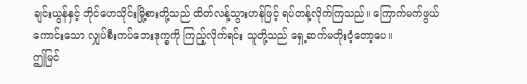ချင်းယွန်နှင့် ဘိုင်ဟေသိုင်းမြို့စားတို့သည် ထိတ်လန့်သွားဟန်ဖြင့် ရပ်တန့်လိုက်ကြသည်။ ကြောက်မက်ဖွယ်ကောင်းသော လျှပ်စီးကပ်ဘေးဒုက္ခကို ကြည့်လိုက်ရင်း သူတို့သည် ရှေ့ဆက်မတိုးဝံ့တော့ပေ။
ဤမြင်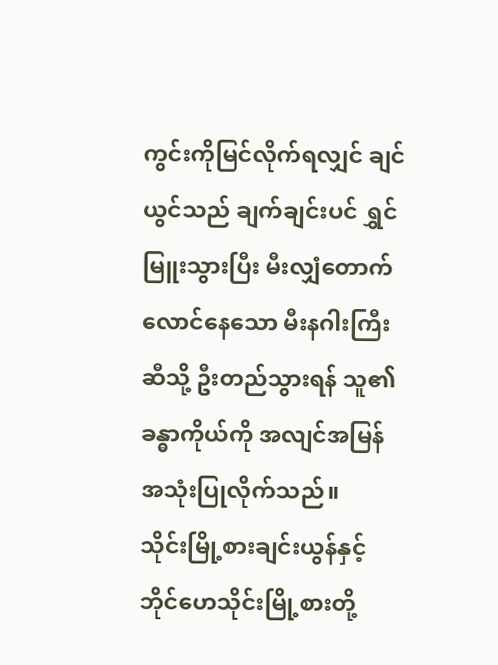ကွင်းကိုမြင်လိုက်ရလျှင် ချင်ယွင်သည် ချက်ချင်းပင် ရွှင်မြူးသွားပြီး မီးလျှံတောက်လောင်နေသော မီးနဂါးကြီးဆီသို့ ဦးတည်သွားရန် သူ၏ခန္ဓာကိုယ်ကို အလျင်အမြန် အသုံးပြုလိုက်သည်။
သိုင်းမြို့စားချင်းယွန်နှင့် ဘိုင်ဟေသိုင်းမြို့စားတို့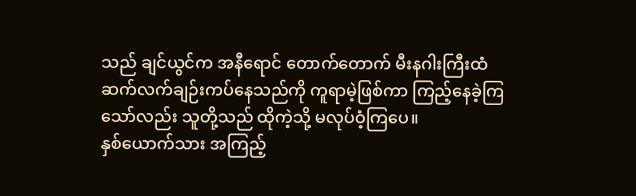သည် ချင်ယွင်က အနီရောင် တောက်တောက် မီးနဂါးကြီးထံ ဆက်လက်ချဉ်းကပ်နေသည်ကို ကူရာမဲ့ဖြစ်ကာ ကြည့်နေခဲ့ကြသော်လည်း သူတို့သည် ထိုကဲ့သို့ မလုပ်ဝံ့ကြပေ။
နှစ်ယောက်သား အကြည့်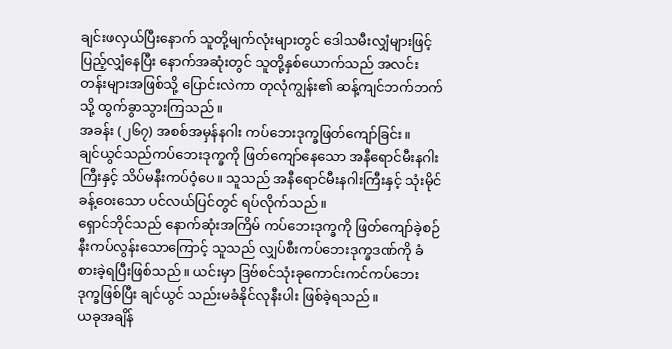ချင်းဖလှယ်ပြီးနောက် သူတို့မျက်လုံးများတွင် ဒေါသမီးလျှံများဖြင့် ပြည့်လျှံနေပြီး နောက်အဆုံးတွင် သူတို့နှစ်ယောက်သည် အလင်းတန်းများအဖြစ်သို့ ပြောင်းလဲကာ တုလုံကျွန်း၏ ဆန့်ကျင်ဘက်ဘက်သို့ ထွက်ခွာသွားကြသည်။
အခန်း (၂၆၇) အစစ်အမှန်နဂါး ကပ်ဘေးဒုက္ခဖြတ်ကျော်ခြင်း။
ချင်ယွင်သည်ကပ်ဘေးဒုက္ခကို ဖြတ်ကျော်နေသော အနီရောင်မီးနဂါးကြီးနှင့် သိပ်မနီးကပ်ဝံ့ပေ။ သူသည် အနီရောင်မီးနဂါးကြီးနှင့် သုံးမိုင်ခန့်ဝေးသော ပင်လယ်ပြင်တွင် ရပ်လိုက်သည်။
ရှောင်ဘိုင်သည် နောက်ဆုံးအကြိမ် ကပ်ဘေးဒုက္ခကို ဖြတ်ကျော်ခဲ့စဉ် နီးကပ်လွန်းသောကြောင့် သူသည် လျှပ်စီးကပ်ဘေးဒုက္ခဒဏ်ကို ခံစားခဲ့ရပြီးဖြစ်သည်။ ယင်းမှာ ဒြဗ်စင်သုံးခုကောင်းကင်ကပ်ဘေးဒုက္ခဖြစ်ပြီး ချင်ယွင် သည်းမခံနိုင်လုနီးပါး ဖြစ်ခဲ့ရသည်။
ယခုအချိန်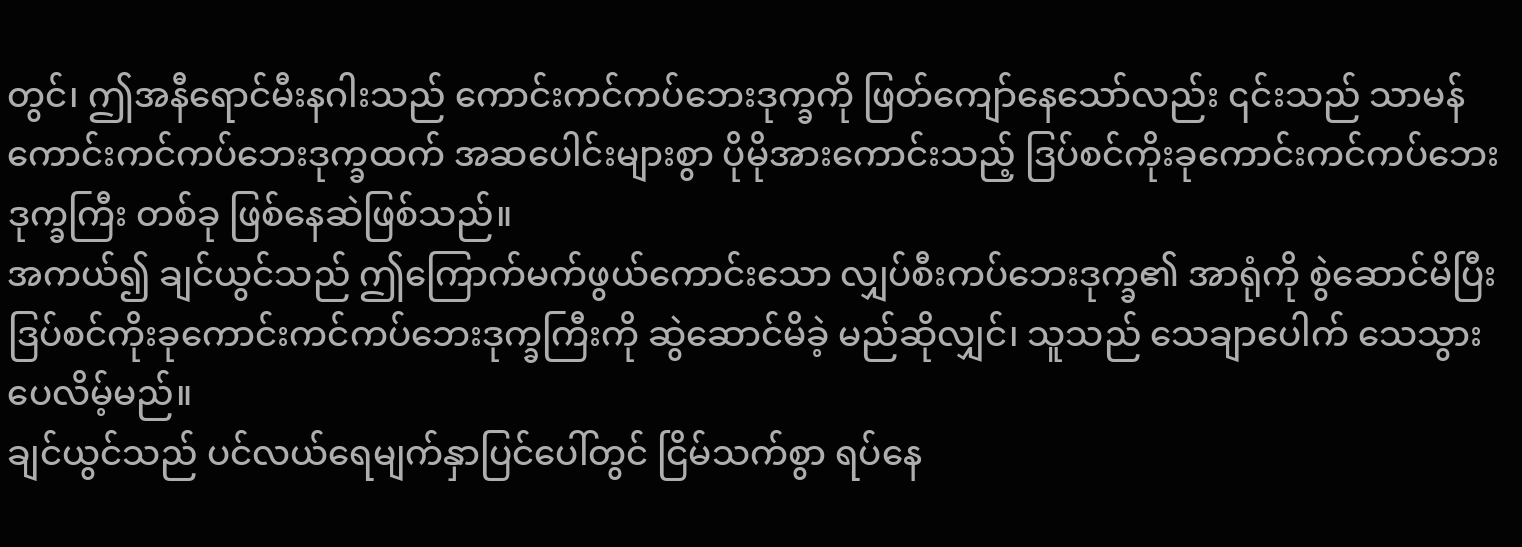တွင်၊ ဤအနီရောင်မီးနဂါးသည် ကောင်းကင်ကပ်ဘေးဒုက္ခကို ဖြတ်ကျော်နေသော်လည်း ၎င်းသည် သာမန် ကောင်းကင်ကပ်ဘေးဒုက္ခထက် အဆပေါင်းများစွာ ပိုမိုအားကောင်းသည့် ဒြပ်စင်ကိုးခုကောင်းကင်ကပ်ဘေး ဒုက္ခကြီး တစ်ခု ဖြစ်နေဆဲဖြစ်သည်။
အကယ်၍ ချင်ယွင်သည် ဤကြောက်မက်ဖွယ်ကောင်းသော လျှပ်စီးကပ်ဘေးဒုက္ခ၏ အာရုံကို စွဲဆောင်မိပြီး ဒြပ်စင်ကိုးခုကောင်းကင်ကပ်ဘေးဒုက္ခကြီးကို ဆွဲဆောင်မိခဲ့ မည်ဆိုလျှင်၊ သူသည် သေချာပေါက် သေသွားပေလိမ့်မည်။
ချင်ယွင်သည် ပင်လယ်ရေမျက်နှာပြင်ပေါ်တွင် ငြိမ်သက်စွာ ရပ်နေ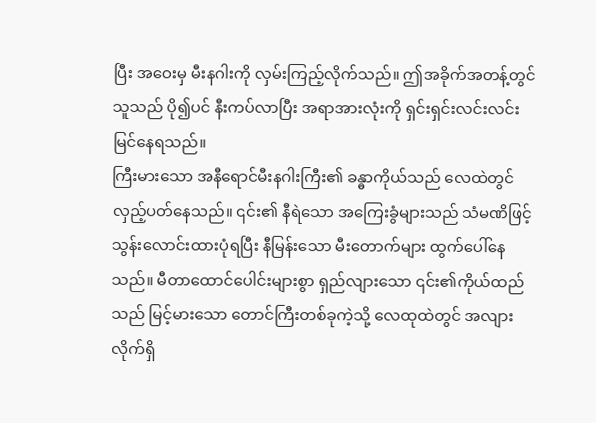ပြီး အဝေးမှ မီးနဂါးကို လှမ်းကြည့်လိုက်သည်။ ဤအခိုက်အတန့်တွင် သူသည် ပို၍ပင် နီးကပ်လာပြီး အရာအားလုံးကို ရှင်းရှင်းလင်းလင်း မြင်နေရသည်။
ကြီးမားသော အနီရောင်မီးနဂါးကြီး၏ ခန္ဓာကိုယ်သည် လေထဲတွင် လှည့်ပတ်နေသည်။ ၎င်း၏ နီရဲသော အကြေးခွံများသည် သံမဏိဖြင့် သွန်းလောင်းထားပုံရပြီး နီမြန်းသော မီးတောက်များ ထွက်ပေါ်နေသည်။ မီတာထောင်ပေါင်းများစွာ ရှည်လျားသော ၎င်း၏ကိုယ်ထည်သည် မြင့်မားသော တောင်ကြီးတစ်ခုကဲ့သို့ လေထုထဲတွင် အလျားလိုက်ရှိ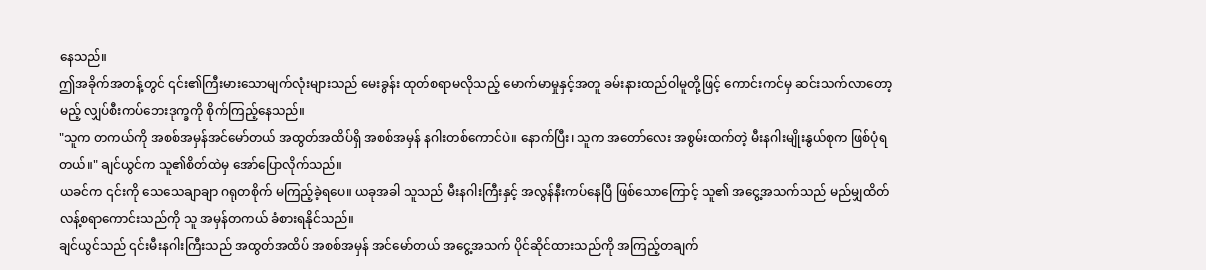နေသည်။
ဤအခိုက်အတန့်တွင် ၎င်း၏ကြီးမားသောမျက်လုံးများသည် မေးခွန်း ထုတ်စရာမလိုသည့် မောက်မာမှုနှင့်အတူ ခမ်းနားထည်ဝါမူတို့ဖြင့် ကောင်းကင်မှ ဆင်းသက်လာတော့မည့် လျှပ်စီးကပ်ဘေးဒုက္ခကို စိုက်ကြည့်နေသည်။
"သူက တကယ်ကို အစစ်အမှန်အင်မော်တယ် အထွတ်အထိပ်ရှိ အစစ်အမှန် နဂါးတစ်ကောင်ပဲ။ နောက်ပြီး၊ သူက အတော်လေး အစွမ်းထက်တဲ့ မီးနဂါးမျိုးနွယ်စုက ဖြစ်ပုံရတယ်။" ချင်ယွင်က သူ၏စိတ်ထဲမှ အော်ပြောလိုက်သည်။
ယခင်က ၎င်းကို သေသေချာချာ ဂရုတစိုက် မကြည့်ခဲ့ရပေ။ ယခုအခါ သူသည် မီးနဂါးကြီးနှင့် အလွန်နီးကပ်နေပြီ ဖြစ်သောကြောင့် သူ၏ အငွေ့အသက်သည် မည်မျှထိတ်လန့်စရာကောင်းသည်ကို သူ အမှန်တကယ် ခံစားရနိုင်သည်။
ချင်ယွင်သည် ၎င်းမီးနဂါးကြီးသည် အထွတ်အထိပ် အစစ်အမှန် အင်မော်တယ် အငွေ့အသက် ပိုင်ဆိုင်ထားသည်ကို အကြည့်တချက်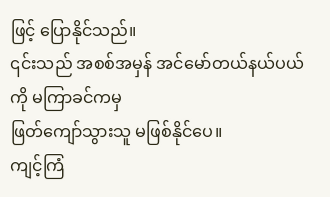ဖြင့် ပြောနိုင်သည်။
၎င်းသည် အစစ်အမှန် အင်မော်တယ်နယ်ပယ်ကို မကြာခင်ကမှ
ဖြတ်ကျော်သွားသူ မဖြစ်နိုင်ပေ။
ကျင့်ကြံ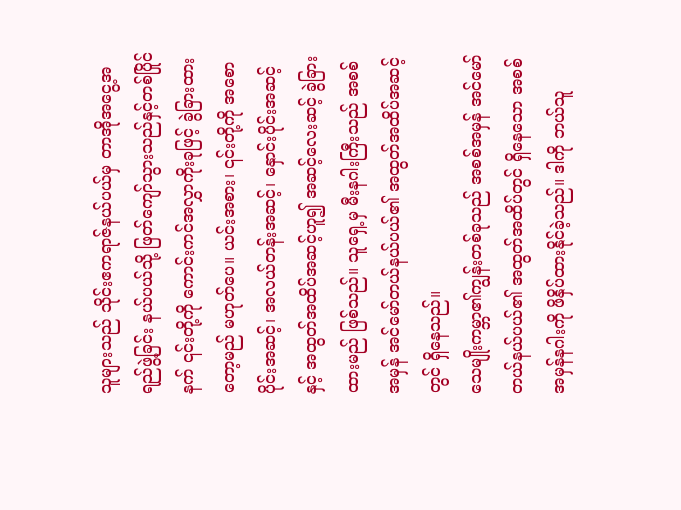သူများသည် သိုင်းဧကရာဇ်နယ်ပယ်မှ တာအိုအငွေ့အရည်ဖွဲ့ခြင်း နယ်ပယ်သို့ ဖြတ်ကျော်သွားသည်နှင့်တစ်ပြိုင်နက် ၎င်းတို့ကို ကောင်းကင်အလွှာကိုးခုဖြင့် ခွဲခြားထားတော့မည် မဟုတ်ပေ။ ယင်းအစား၊ ၎င်းတို့ကို အစောပိုင်းအဆင့်၊ အလယ်တန်းအဆင့်၊ နှောင်းပိုင်းအဆင့်နှင့် အထွတ်အထိပ်အဆင့်ဟူ၍ အဆင့်လေးဆင့် ခွဲခြားထားမည် ဖြစ်သည်။ သူရှေ့မှ မီးနဂါးကြီးသည် အစစ်အမှန် အင်မော်တယ်နယ်ပယ်၏ အထွတ်အထိပ်အဆင့်တွင် ရှိနေသည်။
သေမျိုးကမ္ဘာ၏ကျွန်းတစ်ခုသည် အစစ်အမှန် အင်မော်တယ်နယ်ပယ်၏ အထွတ်အထိပ်တွင် ရှိနေသော အစစ်အမှန်နဂါးကို ဖိနှိပ်ထားနိုင်ခဲ့သည်။ ဒါကို ဘယ်သူ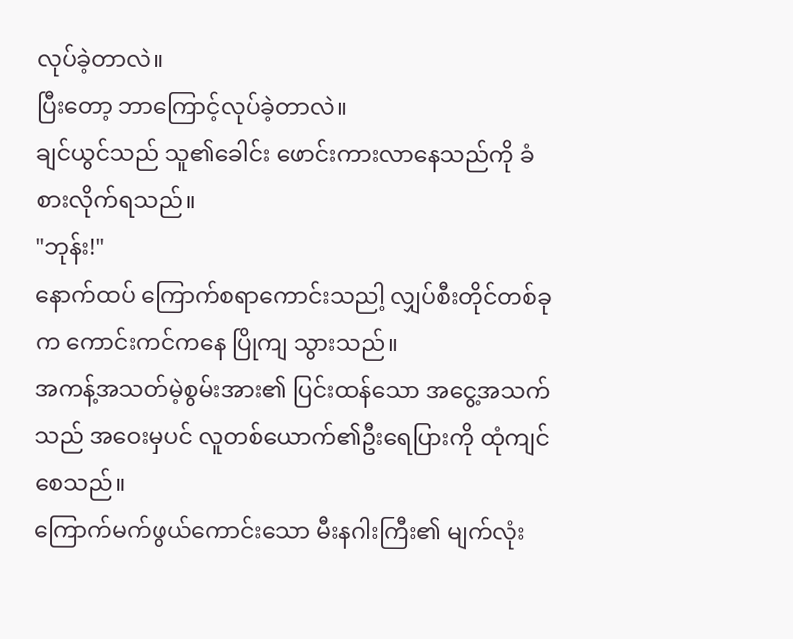လုပ်ခဲ့တာလဲ။
ပြီးတော့ ဘာကြောင့်လုပ်ခဲ့တာလဲ။
ချင်ယွင်သည် သူ၏ခေါင်း ဖောင်းကားလာနေသည်ကို ခံစားလိုက်ရသည်။
"ဘုန်း!"
နောက်ထပ် ကြောက်စရာကောင်းသညါ့ လျှပ်စီးတိုင်တစ်ခုက ကောင်းကင်ကနေ ပြိုကျ သွားသည်။
အကန့်အသတ်မဲ့စွမ်းအား၏ ပြင်းထန်သော အငွေ့အသက်သည် အဝေးမှပင် လူတစ်ယောက်၏ဦးရေပြားကို ထုံကျင်စေသည်။
ကြောက်မက်ဖွယ်ကောင်းသော မီးနဂါးကြီး၏ မျက်လုံး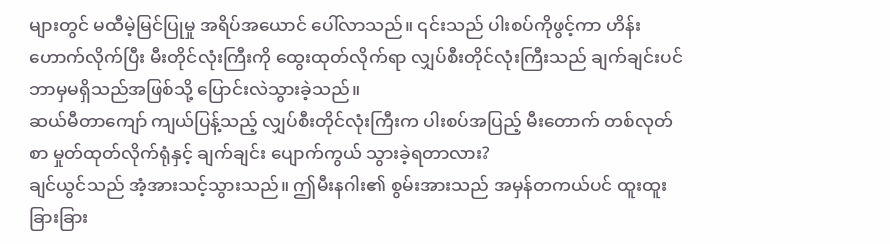များတွင် မထီမဲ့မြင်ပြုမှု အရိပ်အယောင် ပေါ်လာသည်။ ၎င်းသည် ပါးစပ်ကိုဖွင့်ကာ ဟိန်းဟောက်လိုက်ပြီး မီးတိုင်လုံးကြီးကို ထွေးထုတ်လိုက်ရာ လျှပ်စီးတိုင်လုံးကြီးသည် ချက်ချင်းပင် ဘာမှမရှိသည်အဖြစ်သို့ ပြောင်းလဲသွားခဲ့သည်။
ဆယ်မီတာကျော် ကျယ်ပြန့်သည့် လျှပ်စီးတိုင်လုံးကြီးက ပါးစပ်အပြည့် မီးတောက် တစ်လုတ်စာ မှုတ်ထုတ်လိုက်ရုံနှင့် ချက်ချင်း ပျောက်ကွယ် သွားခဲ့ရတာလား?
ချင်ယွင်သည် အံ့အားသင့်သွားသည်။ ဤမီးနဂါး၏ စွမ်းအားသည် အမှန်တကယ်ပင် ထူးထူးခြားခြား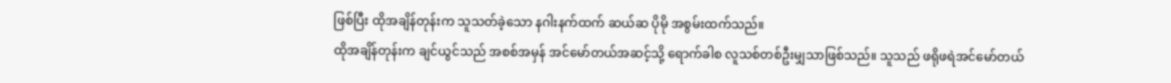ဖြစ်ပြီး ထိုအချိန်တုန်းက သူသတ်ခဲ့သော နဂါးနက်ထက် ဆယ်ဆ ပိုမို အစွမ်းထက်သည်။
ထိုအချိန်တုန်းက ချင်ယွင်သည် အစစ်အမှန် အင်မော်တယ်အဆင့်သို့ ရောက်ခါစ လူသစ်တစ်ဦးမျှသာဖြစ်သည်။ သူသည် ဖရိုဖရဲအင်မော်တယ်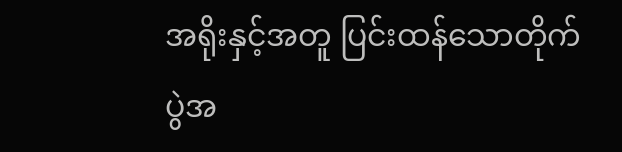အရိုးနှင့်အတူ ပြင်းထန်သောတိုက်ပွဲအ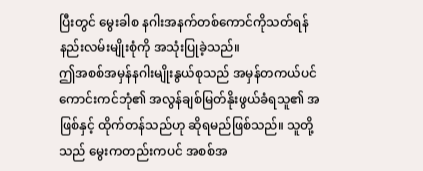ပြီးတွင် မွေးခါစ နဂါးအနက်တစ်ကောင်ကိုသတ်ရန် နည်းလမ်းမျိုးစုံကို အသုံးပြုခဲ့သည်။
ဤအစစ်အမှန်နဂါးမျိုးနွယ်စုသည် အမှန်တကယ်ပင် ကောင်းကင်ဘုံ၏ အလွန်ချစ်မြတ်နိုးဖွယ်ခံရသူ၏ အဖြစ်နှင့် ထိုက်တန်သည်ဟု ဆိုရမည်ဖြစ်သည်။ သူတို့သည် မွေးကတည်းကပင် အစစ်အ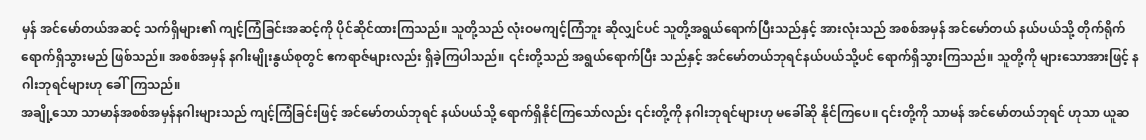မှန် အင်မော်တယ်အဆင့် သက်ရှိများ၏ ကျင့်ကြံခြင်းအဆင့်ကို ပိုင်ဆိုင်ထားကြသည်။ သူတို့သည် လုံးဝမကျင့်ကြံဘူး ဆိုလျှင်ပင် သူတို့အရွယ်ရောက်ပြီးသည်နှင့် အားလုံးသည် အစစ်အမှန် အင်မော်တယ် နယ်ပယ်သို့ တိုက်ရိုက် ရောက်ရှိသွားမည် ဖြစ်သည်။ အစစ်အမှန် နဂါးမျိုးနွယ်စုတွင် ဧကရာဇ်များလည်း ရှိခဲ့ကြပါသည်။ ၎င်းတို့သည် အရွယ်ရောက်ပြီး သည်နှင့် အင်မော်တယ်ဘုရင်နယ်ပယ်သို့ပင် ရောက်ရှိသွားကြသည်။ သူတို့ကို များသောအားဖြင့် နဂါးဘုရင်များဟု ခေါ်ကြသည်။
အချို့သော သာမာန်အစစ်အမှန်နဂါးများသည် ကျင့်ကြံခြင်းဖြင့် အင်မော်တယ်ဘုရင် နယ်ပယ်သို့ ရောက်ရှိနိုင်ကြသော်လည်း ၎င်းတို့ကို နဂါးဘုရင်များဟု မခေါ်ဆို နိုင်ကြပေ။ ၎င်းတို့ကို သာမန် အင်မော်တယ်ဘုရင် ဟုသာ ယူဆ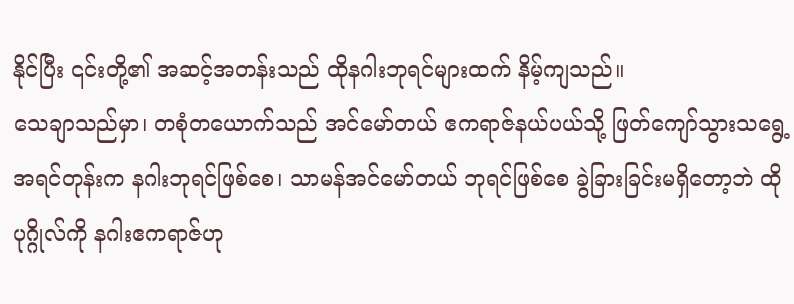နိုင်ပြီး ၎င်းတို့၏ အဆင့်အတန်းသည် ထိုနဂါးဘုရင်များထက် နိမ့်ကျသည်။
သေချာသည်မှာ၊ တစုံတယောက်သည် အင်မော်တယ် ဧကရာဇ်နယ်ပယ်သို့ ဖြတ်ကျော်သွားသရွေ့ အရင်တုန်းက နဂါးဘုရင်ဖြစ်စေ၊ သာမန်အင်မော်တယ် ဘုရင်ဖြစ်စေ ခွဲခြားခြင်းမရှိတော့ဘဲ ထိုပုဂ္ဂိုလ်ကို နဂါးဧကရာဇ်ဟု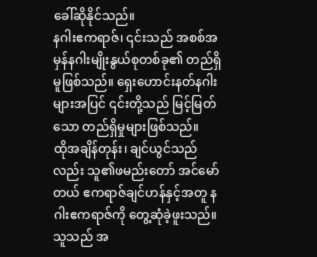ခေါ်ဆိုနိုင်သည်။
နဂါးဧကရာဇ်၊ ၎င်းသည် အစစ်အမှန်နဂါးမျိုးနွယ်စုတစ်ခု၏ တည်ရှိမူဖြစ်သည်။ ရှေးဟောင်းနတ်နဂါးများအပြင် ၎င်းတို့သည် မြင့်မြတ်သော တည်ရှိမှုများဖြစ်သည်။
ထိုအချိန်တုန်း၊ ချင်ယွင်သည်လည်း သူ၏ဖမည်းတော် အင်မော်တယ် ဧကရာဇ်ချင်ဟန်နှင့်အတူ နဂါးဧကရာဇ်ကို တွေ့ဆုံခဲ့ဖူးသည်။ သူသည် အ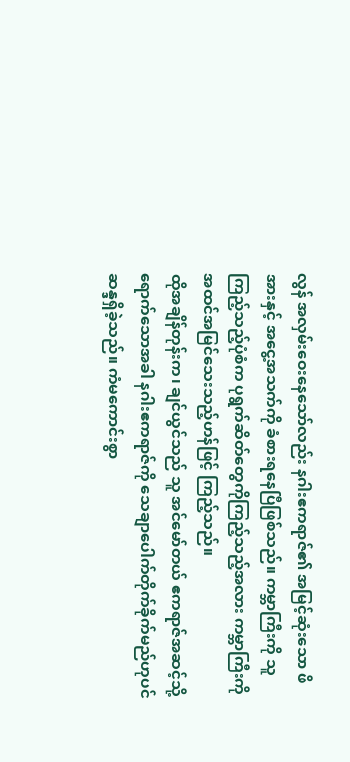လွန် အလှမ်းဝေးနေသော်လည်း နဂါးဧကရာဇ်၏ အမြင့်ဆုံးသော ဖိအားနှင့် အငွေ့အသက်ကို ခံစားရနေပြီဖြစ်သည်။ ကမ္ဘာကြီးကို သူကြည့်သည့်ပုံစံက ပုရွက်ဆိတ်တွေကိုကြည့်သည့်အလား ကမ္ဘာကြီးကို အထင်အမြင်သေးသည့်ဟန်ဖြင့် ကြည့်သည်။
ထိုအချိန်တုန်းက၊ ချင်ယွင်သည် သူ အင်မော်တယ် ဧကရာဇ်အဆင့်သို့ ရောက်သောအခါ နဂါးဧကရာဇ်ကို သေချာပေါက်တိုက်ခိုက်မည်ဟုပင် ဆန္ဒရှိခဲ့သည်။ ကံမကောင်းစွာ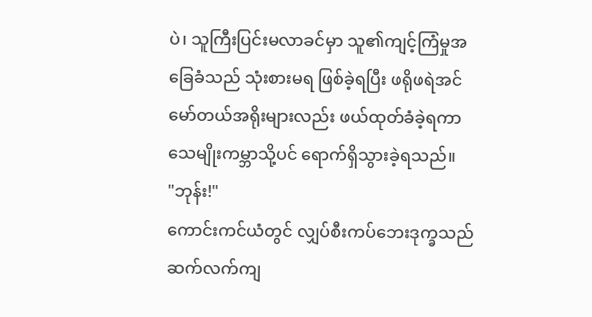ပဲ၊ သူကြီးပြင်းမလာခင်မှာ သူ၏ကျင့်ကြံမှုအခြေခံသည် သုံးစားမရ ဖြစ်ခဲ့ရပြီး ဖရိုဖရဲအင်မော်တယ်အရိုးများလည်း ဖယ်ထုတ်ခံခဲ့ရကာ သေမျိုးကမ္ဘာသို့ပင် ရောက်ရှိသွားခဲ့ရသည်။
"ဘုန်း!"
ကောင်းကင်ယံတွင် လျှပ်စီးကပ်ဘေးဒုက္ခသည် ဆက်လက်ကျ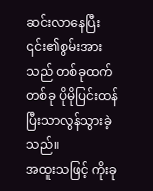ဆင်းလာနေပြီး ၎င်း၏စွမ်းအားသည် တစ်ခုထက်တစ်ခု ပိုမိုပြင်းထန်ပြီးသာလွန်သွားခဲ့သည်။
အထူးသဖြင့် ကိုးခု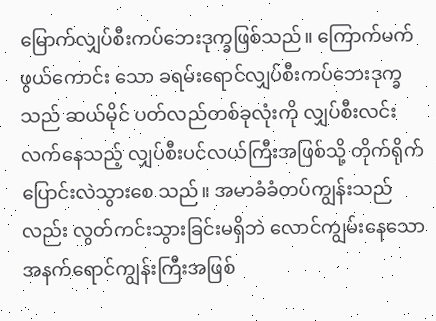မြောက်လျှပ်စီးကပ်ဘေးဒုက္ခဖြစ်သည်။ ကြောက်မက်ဖွယ်ကောင်း သော ခရမ်းရောင်လျှပ်စီးကပ်ဘေးဒုက္ခသည် ဆယ်မိုင် ပတ်လည်တစ်ခုလုံးကို လျှပ်စီးလင်းလက်နေသည့် လျှပ်စီးပင်လယ်ကြီးအဖြစ်သို့ တိုက်ရိုက် ပြောင်းလဲသွားစေ သည်။ အမာခံခံတပ်ကျွန်းသည်လည်း လွတ်ကင်းသွားခြင်းမရှိဘဲ လောင်ကျွမ်းနေသော အနက်ရောင်ကျွန်းကြီးအဖြစ်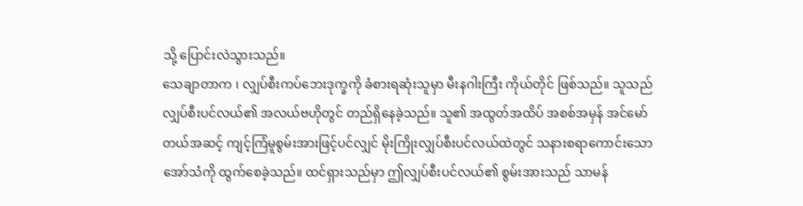သို့ ပြောင်းလဲသွားသည်။
သေချာတာက ၊ လျှပ်စီးကပ်ဘေးဒုက္ခကို ခံစားရဆုံးသူမှာ မီးနဂါးကြီး ကိုယ်တိုင် ဖြစ်သည်။ သူသည် လျှပ်စီးပင်လယ်၏ အလယ်ဗဟိုတွင် တည်ရှိနေခဲ့သည်။ သူ၏ အထွတ်အထိပ် အစစ်အမှန် အင်မော်တယ်အဆင့် ကျင့်ကြံမူစွမ်းအားဖြင့်ပင်လျှင် မိုးကြိုးလျှပ်စီးပင်လယ်ထဲတွင် သနားစရာကောင်းသော အော်သံကို ထွက်စေခဲ့သည်။ ထင်ရှားသည်မှာ ဤလျှပ်စီးပင်လယ်၏ စွမ်းအားသည် သာမန်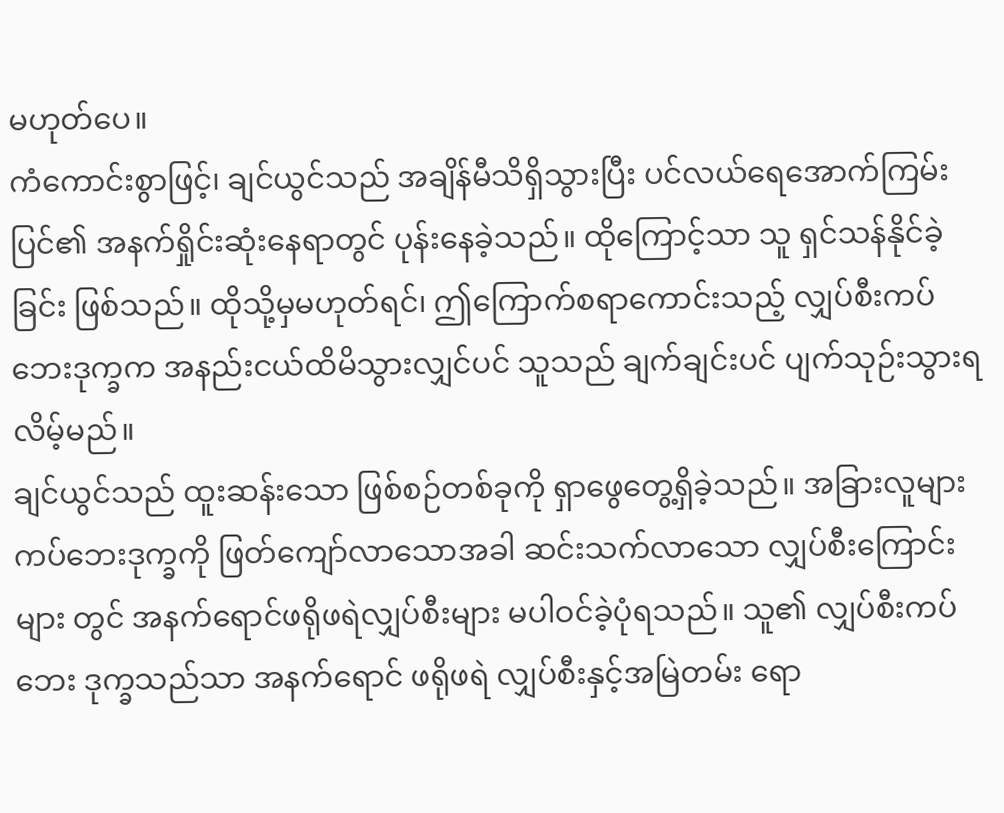မဟုတ်ပေ။
ကံကောင်းစွာဖြင့်၊ ချင်ယွင်သည် အချိန်မီသိရှိသွားပြီး ပင်လယ်ရေအောက်ကြမ်းပြင်၏ အနက်ရှိုင်းဆုံးနေရာတွင် ပုန်းနေခဲ့သည်။ ထိုကြောင့်သာ သူ ရှင်သန်နိုင်ခဲ့ခြင်း ဖြစ်သည်။ ထိုသို့မှမဟုတ်ရင်၊ ဤကြောက်စရာကောင်းသည့် လျှပ်စီးကပ်ဘေးဒုက္ခက အနည်းငယ်ထိမိသွားလျှင်ပင် သူသည် ချက်ချင်းပင် ပျက်သုဉ်းသွားရလိမ့်မည်။
ချင်ယွင်သည် ထူးဆန်းသော ဖြစ်စဉ်တစ်ခုကို ရှာဖွေတွေ့ရှိခဲ့သည်။ အခြားလူများ ကပ်ဘေးဒုက္ခကို ဖြတ်ကျော်လာသောအခါ ဆင်းသက်လာသော လျှပ်စီးကြောင်းများ တွင် အနက်ရောင်ဖရိုဖရဲလျှပ်စီးများ မပါဝင်ခဲ့ပုံရသည်။ သူ၏ လျှပ်စီးကပ်ဘေး ဒုက္ခသည်သာ အနက်ရောင် ဖရိုဖရဲ လျှပ်စီးနှင့်အမြဲတမ်း ရော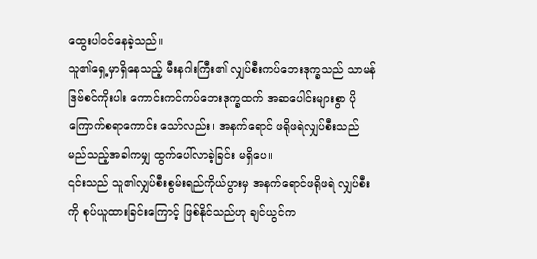ထွေးပါဝင်နေခဲ့သည်။
သူ၏ရှေ့မှာရှိနေသည့် မီးနဂါးကြီး၏ လျှပ်စီးကပ်ဘေးဒုက္ခသည် သာမန် ဒြဗ်စင်ကိုးပါး ကောင်းကင်ကပ်ဘေးဒုက္ခထက် အဆပေါင်းများစွာ ပိုကြောက်စရာကောင်း သော်လည်း၊ အနက်ရောင် ဖရိုဖရဲလျှပ်စီးသည် မည်သည့်အခါကမျှ ထွက်ပေါ်လာခဲ့ခြင်း မရှိပေ။
၎င်းသည် သူ၏လျှပ်စီးစွမ်းရည်ကိုယ်ပွားမှ အနက်ရောင်ဖရိုဖရဲ လျှပ်စီးကို စုပ်ယူထားခြင်းကြောင့် ဖြစ်နိုင်သည်ဟု ချင်ယွင်က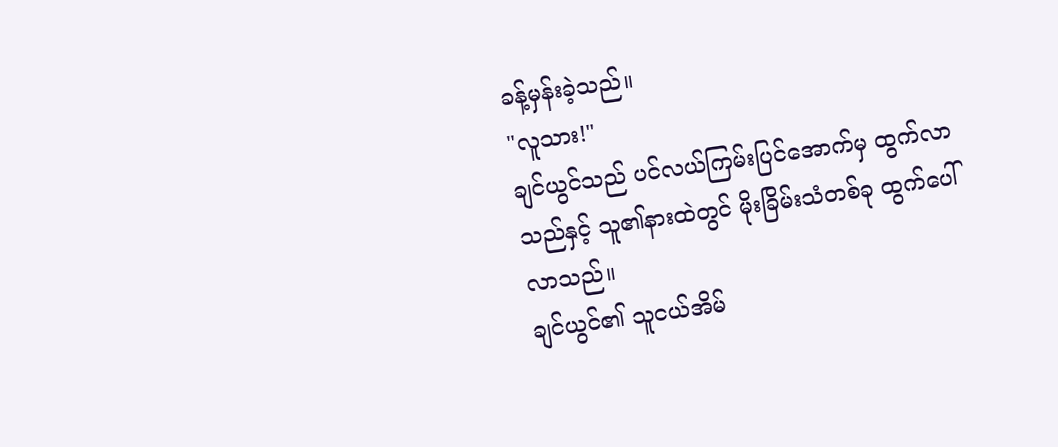ခန့်မှန်းခဲ့သည်။
"လူသား!"
ချင်ယွင်သည် ပင်လယ်ကြမ်းပြင်အောက်မှ ထွက်လာသည်နှင့် သူ၏နားထဲတွင် မိုးခြိမ်းသံတစ်ခု ထွက်ပေါ်လာသည်။
ချင်ယွင်၏ သူငယ်အိမ်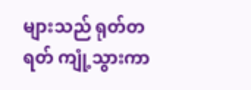များသည် ရုတ်တရတ် ကျုံ့သွားကာ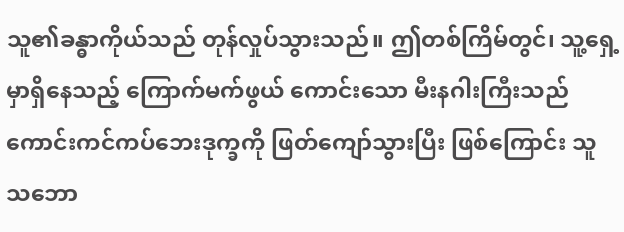သူ၏ခန္ဓာကိုယ်သည် တုန်လှုပ်သွားသည်။ ဤတစ်ကြိမ်တွင်၊ သူ့ရှေ့မှာရှိနေသည့် ကြောက်မက်ဖွယ် ကောင်းသော မီးနဂါးကြီးသည် ကောင်းကင်ကပ်ဘေးဒုက္ခကို ဖြတ်ကျော်သွားပြီး ဖြစ်ကြောင်း သူသဘော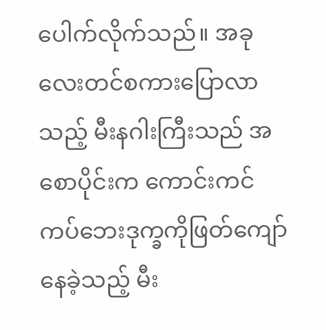ပေါက်လိုက်သည်။ အခုလေးတင်စကားပြောလာသည့် မီးနဂါးကြီးသည် အစောပိုင်းက ကောင်းကင်ကပ်ဘေးဒုက္ခကိုဖြတ်ကျော်နေခဲ့သည့် မီး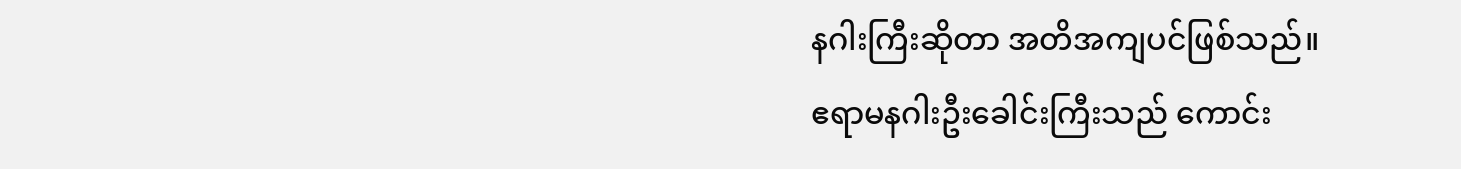နဂါးကြီးဆိုတာ အတိအကျပင်ဖြစ်သည်။
ဧရာမနဂါးဦးခေါင်းကြီးသည် ကောင်း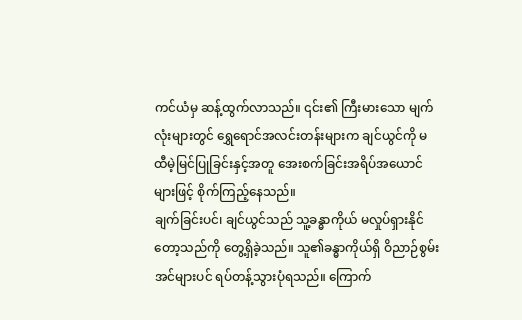ကင်ယံမှ ဆန့်ထွက်လာသည်။ ၎င်း၏ ကြီးမားသော မျက်လုံးများတွင် ရွှေရောင်အလင်းတန်းများက ချင်ယွင်ကို မထီမဲ့မြင်ပြုခြင်းနှင့်အတူ အေးစက်ခြင်းအရိပ်အယောင်များဖြင့် စိုက်ကြည့်နေသည်။
ချက်ခြင်းပင်၊ ချင်ယွင်သည် သူ့ခန္ဓာကိုယ် မလှုပ်ရှားနိုင်တော့သည်ကို တွေ့ရှိခဲ့သည်။ သူ၏ခန္ဓာကိုယ်ရှိ ဝိညာဉ်စွမ်းအင်များပင် ရပ်တန့်သွားပုံရသည်။ ကြောက်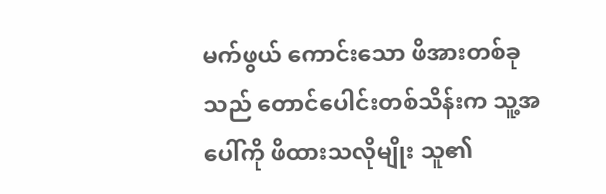မက်ဖွယ် ကောင်းသော ဖိအားတစ်ခုသည် တောင်ပေါင်းတစ်သိန်းက သူ့အပေါ်ကို ဖိထားသလိုမျိုး သူ၏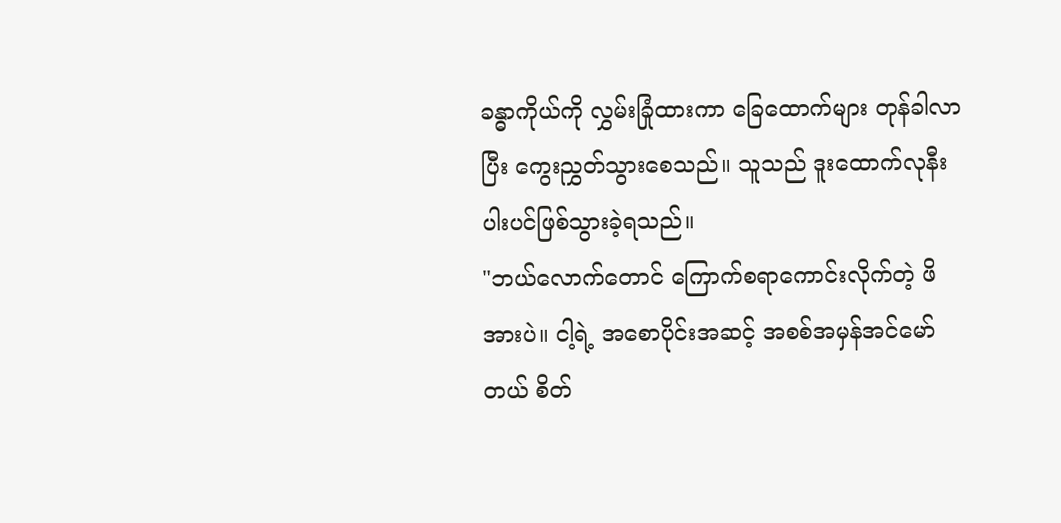ခန္ဓာကိုယ်ကို လွှမ်းခြုံထားကာ ခြေထောက်များ တုန်ခါလာပြီး ကွေးညွှတ်သွားစေသည်။ သူသည် ဒူးထောက်လုနီးပါးပင်ဖြစ်သွားခဲ့ရသည်။
"ဘယ်လောက်တောင် ကြောက်စရာကောင်းလိုက်တဲ့ ဖိအားပဲ။ ငါ့ရဲ့ အစောပိုင်းအဆင့် အစစ်အမှန်အင်မော်တယ် စိတ်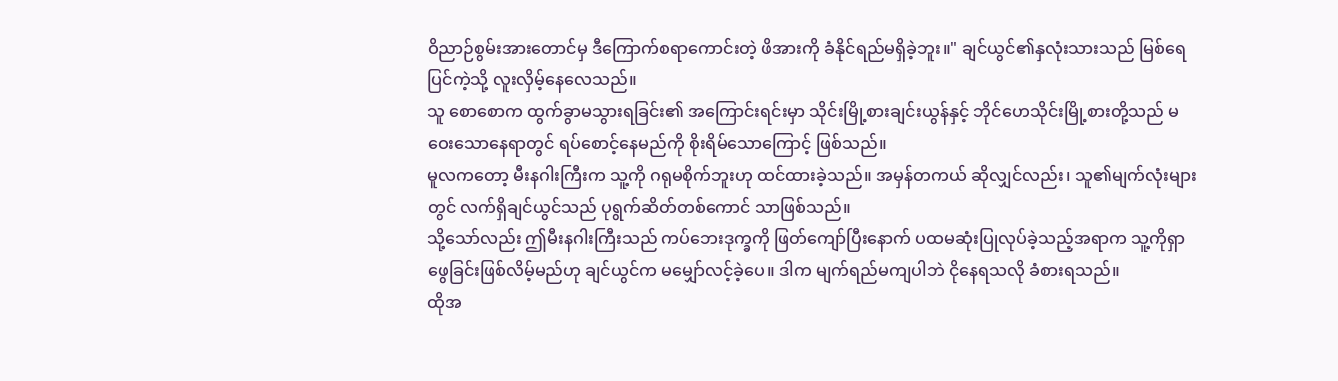ဝိညာဉ်စွမ်းအားတောင်မှ ဒီကြောက်စရာကောင်းတဲ့ ဖိအားကို ခံနိုင်ရည်မရှိခဲ့ဘူး။" ချင်ယွင်၏နှလုံးသားသည် မြစ်ရေပြင်ကဲ့သို့ လူးလှိမ့်နေလေသည်။
သူ စောစောက ထွက်ခွာမသွားရခြင်း၏ အကြောင်းရင်းမှာ သိုင်းမြို့စားချင်းယွန်နှင့် ဘိုင်ဟေသိုင်းမြို့စားတို့သည် မဝေးသောနေရာတွင် ရပ်စောင့်နေမည်ကို စိုးရိမ်သောကြောင့် ဖြစ်သည်။
မူလကတော့ မီးနဂါးကြီးက သူ့ကို ဂရုမစိုက်ဘူးဟု ထင်ထားခဲ့သည်။ အမှန်တကယ် ဆိုလျှင်လည်း၊ သူ၏မျက်လုံးများတွင် လက်ရှိချင်ယွင်သည် ပုရွက်ဆိတ်တစ်ကောင် သာဖြစ်သည်။
သို့သော်လည်း ဤမီးနဂါးကြီးသည် ကပ်ဘေးဒုက္ခကို ဖြတ်ကျော်ပြီးနောက် ပထမဆုံးပြုလုပ်ခဲ့သည့်အရာက သူ့ကိုရှာဖွေခြင်းဖြစ်လိမ့်မည်ဟု ချင်ယွင်က မမျှော်လင့်ခဲ့ပေ။ ဒါက မျက်ရည်မကျပါဘဲ ငိုနေရသလို ခံစားရသည်။
ထိုအ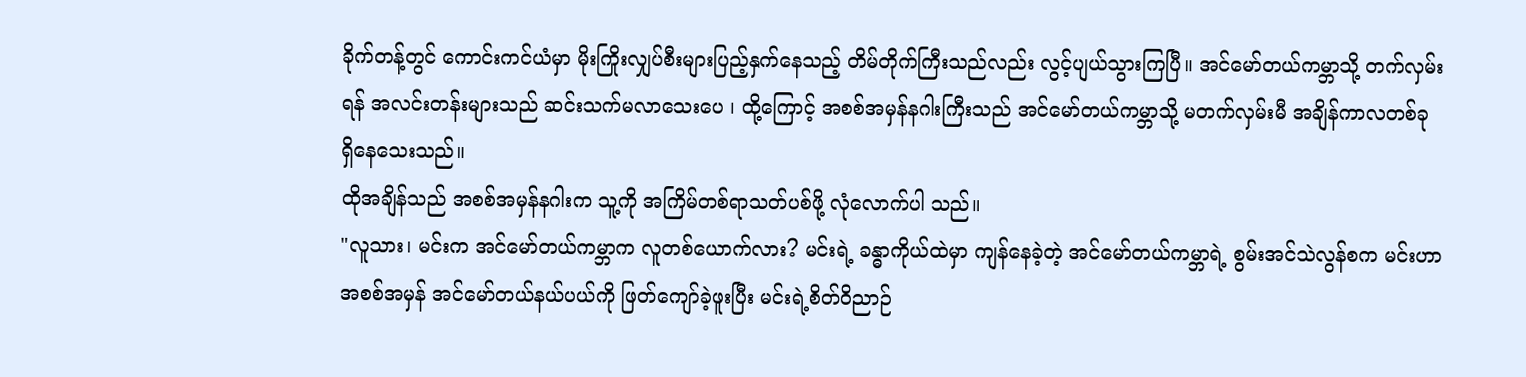ခိုက်တန့်တွင် ကောင်းကင်ယံမှာ မိုးကြိုးလျှပ်စီးများပြည့်နှက်နေသည့် တိမ်တိုက်ကြီးသည်လည်း လွင့်ပျယ်သွားကြပြီ။ အင်မော်တယ်ကမ္ဘာသို့ တက်လှမ်းရန် အလင်းတန်းများသည် ဆင်းသက်မလာသေးပေ ၊ ထို့ကြောင့် အစစ်အမှန်နဂါးကြီးသည် အင်မော်တယ်ကမ္ဘာသို့ မတက်လှမ်းမီ အချိန်ကာလတစ်ခု ရှိနေသေးသည်။
ထိုအချိန်သည် အစစ်အမှန်နဂါးက သူ့ကို အကြိမ်တစ်ရာသတ်ပစ်ဖို့ လုံလောက်ပါ သည်။
"လူသား၊ မင်းက အင်မော်တယ်ကမ္ဘာက လူတစ်ယောက်လား? မင်းရဲ့ ခန္ဓာကိုယ်ထဲမှာ ကျန်နေခဲ့တဲ့ အင်မော်တယ်ကမ္ဘာရဲ့ စွမ်းအင်သဲလွန်စက မင်းဟာ အစစ်အမှန် အင်မော်တယ်နယ်ပယ်ကို ဖြတ်ကျော်ခဲ့ဖူးပြီး မင်းရဲ့စိတ်ဝိညာဉ်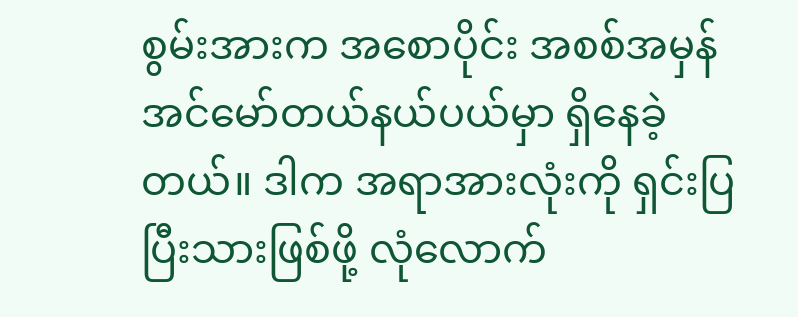စွမ်းအားက အစောပိုင်း အစစ်အမှန် အင်မော်တယ်နယ်ပယ်မှာ ရှိနေခဲ့တယ်။ ဒါက အရာအားလုံးကို ရှင်းပြပြီးသားဖြစ်ဖို့ လုံလောက်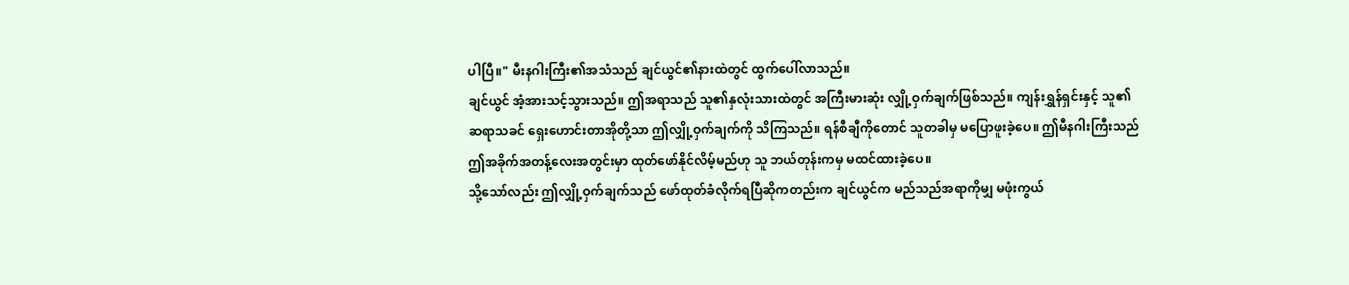ပါပြီ။" မီးနဂါးကြီး၏အသံသည် ချင်ယွင်၏နားထဲတွင် ထွက်ပေါ်လာသည်။
ချင်ယွင် အံ့အားသင့်သွားသည်။ ဤအရာသည် သူ၏နှလုံးသားထဲတွင် အကြီးမားဆုံး လျှို့ဝှက်ချက်ဖြစ်သည်။ ကျန်းရွှန်ရှင်းနှင့် သူ၏ဆရာသခင် ရှေးဟောင်းတာအိုတို့သာ ဤလျှို့ဝှက်ချက်ကို သိကြသည်။ ရန်စီချီကိုတောင် သူတခါမှ မပြောဖူးခဲ့ပေ။ ဤမီနဂါးကြီးသည် ဤအခိုက်အတန့်လေးအတွင်းမှာ ထုတ်ဖော်နိုင်လိမ့်မည်ဟု သူ ဘယ်တုန်းကမှ မထင်ထားခဲ့ပေ။
သို့သော်လည်း ဤလျှို့ဝှက်ချက်သည် ဖော်ထုတ်ခံလိုက်ရပြီဆိုကတည်းက ချင်ယွင်က မည်သည်အရာကိုမျှ မဖုံးကွယ်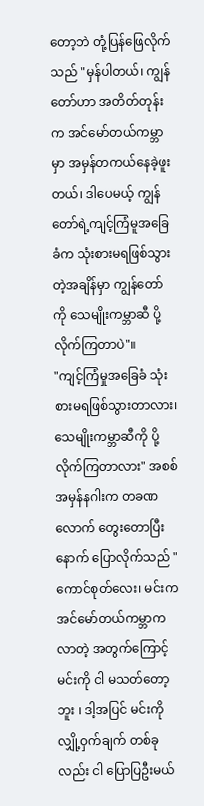တော့ဘဲ တုံ့ပြန်ဖြေလိုက်သည် "မှန်ပါတယ်၊ ကျွန်တော်ဟာ အတိတ်တုန်းက အင်မော်တယ်ကမ္ဘာမှာ အမှန်တကယ်နေခဲ့ဖူးတယ်၊ ဒါပေမယ့် ကျွန်တော်ရဲ့ကျင့်ကြံမူအခြေခံက သုံးစားမရဖြစ်သွားတဲ့အချိန်မှာ ကျွန်တော်ကို သေမျိုးကမ္ဘာဆီ ပို့လိုက်ကြတာပဲ"။
"ကျင့်ကြံမှုအခြေခံ သုံးစားမရဖြစ်သွားတာလား၊ သေမျိုးကမ္ဘာဆီကို ပို့လိုက်ကြတာလား" အစစ်အမှန်နဂါးက တခဏလောက် တွေးတောပြီးနောက် ပြောလိုက်သည် " ကောင်စုတ်လေး၊ မင်းက အင်မော်တယ်ကမ္ဘာကလာတဲ့ အတွက်ကြောင့် မင်းကို ငါ မသတ်တော့ဘူး ၊ ဒါ့အပြင် မင်းကို လျှို့ဝှက်ချက် တစ်ခုလည်း ငါ ပြောပြဦးမယ်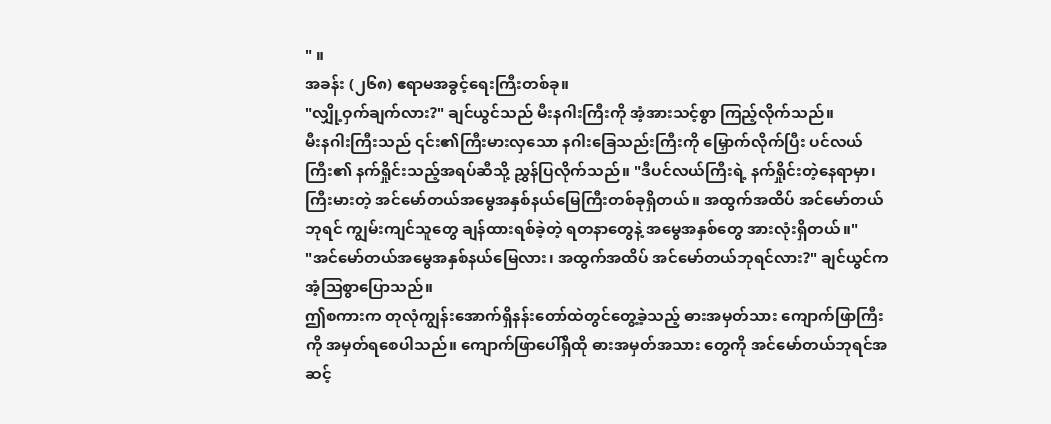" ။
အခန်း (၂၆၈) ဧရာမအခွင့်ရေးကြီးတစ်ခု။
"လျှို့ဝှက်ချက်လား?" ချင်ယွင်သည် မီးနဂါးကြီးကို အံ့အားသင့်စွာ ကြည့်လိုက်သည်။
မီးနဂါးကြီးသည် ၎င်း၏ကြီးမားလှသော နဂါးခြေသည်းကြီးကို မြှောက်လိုက်ပြီး ပင်လယ်ကြီး၏ နက်ရှိုင်းသည့်အရပ်ဆီသို့ ညွှန်ပြလိုက်သည်။ "ဒီပင်လယ်ကြီးရဲ့ နက်ရှိုင်းတဲ့နေရာမှာ၊ ကြီးမားတဲ့ အင်မော်တယ်အမွေအနှစ်နယ်မြေကြီးတစ်ခုရှိတယ်။ အထွက်အထိပ် အင်မော်တယ်ဘုရင် ကျွမ်းကျင်သူတွေ ချန်ထားရစ်ခဲ့တဲ့ ရတနာတွေနဲ့ အမွေအနှစ်တွေ အားလုံးရှိတယ်။"
"အင်မော်တယ်အမွေအနှစ်နယ်မြေလား၊ အထွက်အထိပ် အင်မော်တယ်ဘုရင်လား?" ချင်ယွင်က အံ့သြစွာပြောသည်။
ဤစကားက တုလုံကျွန်းအောက်ရှိနန်းတော်ထဲတွင်တွေ့ခဲ့သည့် ဓားအမှတ်သား ကျောက်ဖြာကြီးကို အမှတ်ရစေပါသည်။ ကျောက်ဖြာပေါ်ရှိထို ဓားအမှတ်အသား တွေကို အင်မော်တယ်ဘုရင်အဆင့်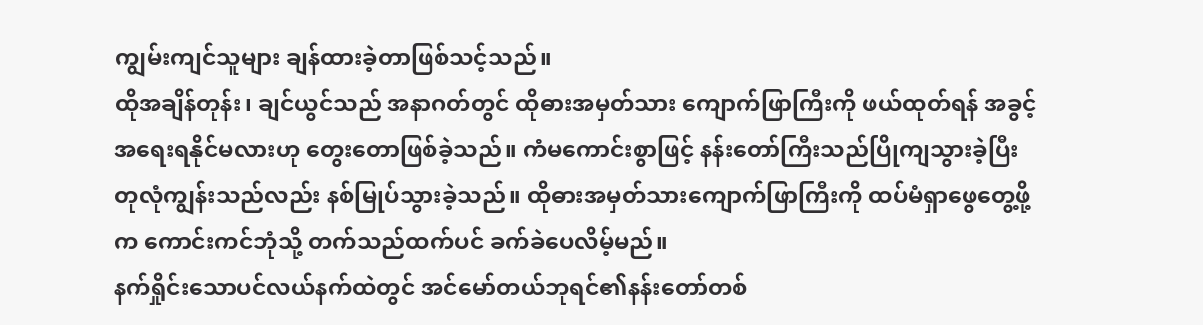ကျွမ်းကျင်သူများ ချန်ထားခဲ့တာဖြစ်သင့်သည်။
ထိုအချိန်တုန်း၊ ချင်ယွင်သည် အနာဂတ်တွင် ထိုဓားအမှတ်သား ကျောက်ဖြာကြီးကို ဖယ်ထုတ်ရန် အခွင့်အရေးရနိုင်မလားဟု တွေးတောဖြစ်ခဲ့သည်။ ကံမကောင်းစွာဖြင့် နန်းတော်ကြီးသည်ပြိုကျသွားခဲ့ပြီး တုလုံကျွန်းသည်လည်း နစ်မြုပ်သွားခဲ့သည်။ ထိုဓားအမှတ်သားကျောက်ဖြာကြီးကို ထပ်မံရှာဖွေတွေ့ဖို့က ကောင်းကင်ဘုံသို့ တက်သည်ထက်ပင် ခက်ခဲပေလိမ့်မည်။
နက်ရှိုင်းသောပင်လယ်နက်ထဲတွင် အင်မော်တယ်ဘုရင်၏နန်းတော်တစ်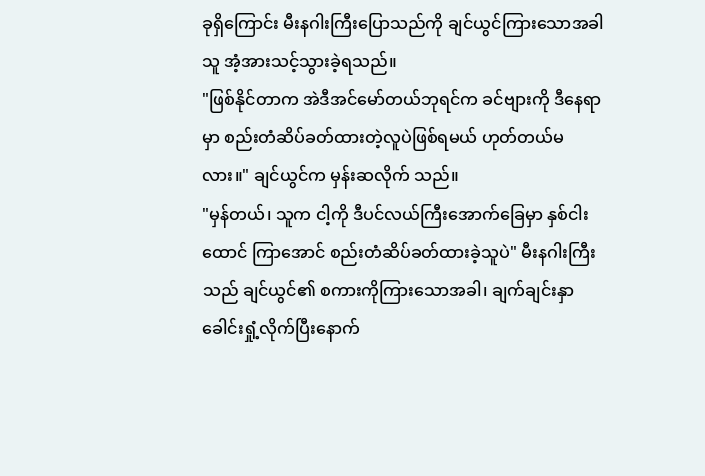ခုရှိကြောင်း မီးနဂါးကြီးပြောသည်ကို ချင်ယွင်ကြားသောအခါ သူ အံ့အားသင့်သွားခဲ့ရသည်။
"ဖြစ်နိုင်တာက အဲဒီအင်မော်တယ်ဘုရင်က ခင်ဗျားကို ဒီနေရာမှာ စည်းတံဆိပ်ခတ်ထားတဲ့လူပဲဖြစ်ရမယ် ဟုတ်တယ်မလား။" ချင်ယွင်က မှန်းဆလိုက် သည်။
"မှန်တယ်၊ သူက ငါ့ကို ဒီပင်လယ်ကြီးအောက်ခြေမှာ နှစ်ငါးထောင် ကြာအောင် စည်းတံဆိပ်ခတ်ထားခဲ့သူပဲ" မီးနဂါးကြီးသည် ချင်ယွင်၏ စကားကိုကြားသောအခါ၊ ချက်ချင်းနှာခေါင်းရှုံ့လိုက်ပြီးနောက်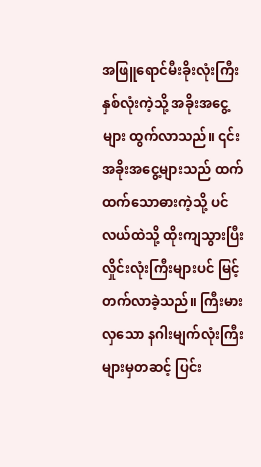အဖြူရောင်မီးခိုးလုံးကြီး နှစ်လုံးကဲ့သို့ အခိုးအငွေ့များ ထွက်လာသည်။ ၎င်းအခိုးအငွေ့များသည် ထက်ထက်သောဓားကဲ့သို့ ပင်လယ်ထဲသို့ ထိုးကျသွားပြီး လှိုင်းလုံးကြီးများပင် မြင့်တက်လာခဲ့သည်။ ကြီးမားလှသော နဂါးမျက်လုံးကြီးများမှတဆင့် ပြင်း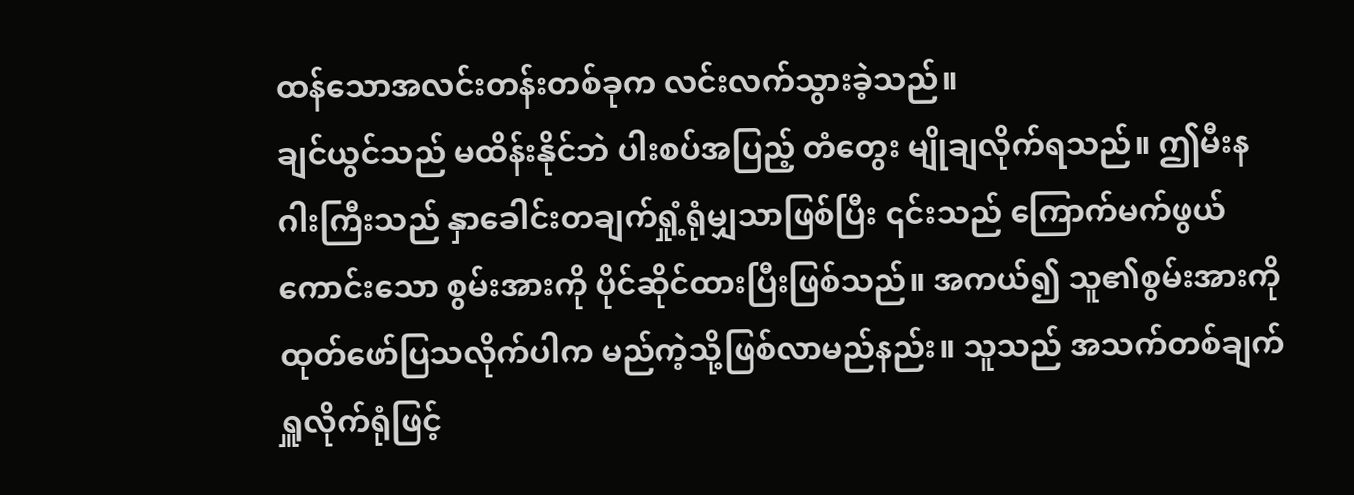ထန်သောအလင်းတန်းတစ်ခုက လင်းလက်သွားခဲ့သည်။
ချင်ယွင်သည် မထိန်းနိုင်ဘဲ ပါးစပ်အပြည့် တံတွေး မျိုချလိုက်ရသည်။ ဤမီးနဂါးကြီးသည် နှာခေါင်းတချက်ရှုံ့ရုံမျှသာဖြစ်ပြီး ၎င်းသည် ကြောက်မက်ဖွယ် ကောင်းသော စွမ်းအားကို ပိုင်ဆိုင်ထားပြီးဖြစ်သည်။ အကယ်၍ သူ၏စွမ်းအားကို ထုတ်ဖော်ပြသလိုက်ပါက မည်ကဲ့သို့ဖြစ်လာမည်နည်း။ သူသည် အသက်တစ်ချက် ရှူလိုက်ရုံဖြင့်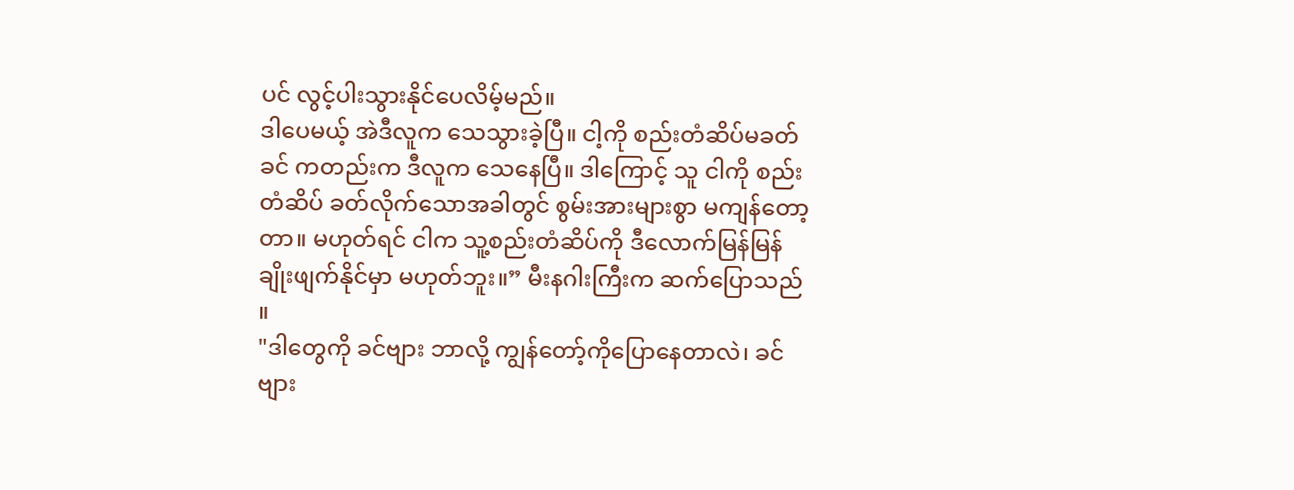ပင် လွင့်ပါးသွားနိုင်ပေလိမ့်မည်။
ဒါပေမယ့် အဲဒီလူက သေသွားခဲ့ပြီ။ ငါ့ကို စည်းတံဆိပ်မခတ်ခင် ကတည်းက ဒီလူက သေနေပြီ။ ဒါကြောင့် သူ ငါကို စည်းတံဆိပ် ခတ်လိုက်သောအခါတွင် စွမ်းအားများစွာ မကျန်တော့တာ။ မဟုတ်ရင် ငါက သူ့စည်းတံဆိပ်ကို ဒီလောက်မြန်မြန် ချိုးဖျက်နိုင်မှာ မဟုတ်ဘူး။” မီးနဂါးကြီးက ဆက်ပြောသည် ။
"ဒါတွေကို ခင်ဗျား ဘာလို့ ကျွန်တော့်ကိုပြောနေတာလဲ၊ ခင်ဗျား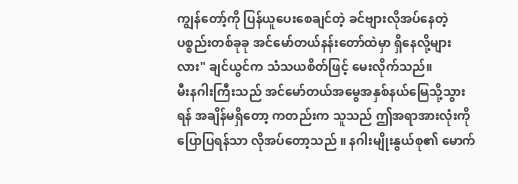ကျွန်တော့်ကို ပြန်ယူပေးစေချင်တဲ့ ခင်ဗျားလိုအပ်နေတဲ့ပစ္စည်းတစ်ခုခု အင်မော်တယ်နန်းတော်ထဲမှာ ရှိနေလို့များလား" ချင်ယွင်က သံသယစိတ်ဖြင့် မေးလိုက်သည်။
မီးနဂါးကြီးသည် အင်မော်တယ်အမွေအနှစ်နယ်မြေသို့သွားရန် အချိန်မရှိတော့ ကတည်းက သူသည် ဤအရာအားလုံးကို ပြောပြရန်သာ လိုအပ်တော့သည် ။ နဂါးမျိုးနွယ်စု၏ မောက်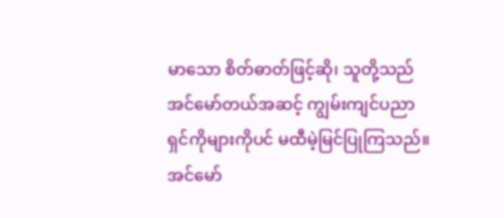မာသော စိတ်ဓာတ်ဖြင့်ဆို၊ သူတို့သည် အင်မော်တယ်အဆင့် ကျွမ်းကျင်ပညာရှင်ကိုများကိုပင် မထီမဲ့မြင်ပြုကြသည်။ အင်မော်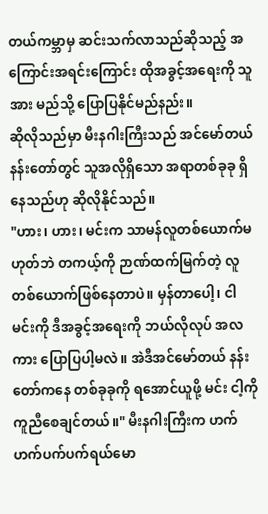တယ်ကမ္ဘာမှ ဆင်းသက်လာသည်ဆိုသည့် အကြောင်းအရင်းကြောင်း ထိုအခွင့်အရေးကို သူအား မည်သို့ ပြောပြနိုင်မည်နည်း။
ဆိုလိုသည်မှာ မီးနဂါးကြီးသည် အင်မော်တယ်နန်းတော်တွင် သူအလိုရှိသော အရာတစ်ခုခု ရှိနေသည်ဟု ဆိုလိုနိုင်သည်။
"ဟား၊ ဟား၊ မင်းက သာမန်လူတစ်ယောက်မဟုတ်ဘဲ တကယ့်ကို ဉာဏ်ထက်မြက်တဲ့ လူတစ်ယောက်ဖြစ်နေတာပဲ။ မှန်တာပေါ့၊ ငါ မင်းကို ဒီအခွင့်အရေးကို ဘယ်လိုလုပ် အလကား ပြောပြပါ့မလဲ။ အဲဒီအင်မော်တယ် နန်းတော်ကနေ တစ်ခုခုကို ရအောင်ယူဖို့ မင်း ငါ့ကို ကူညီစေချင်တယ်။" မီးနဂါးကြီးက ဟက်ဟက်ပက်ပက်ရယ်မော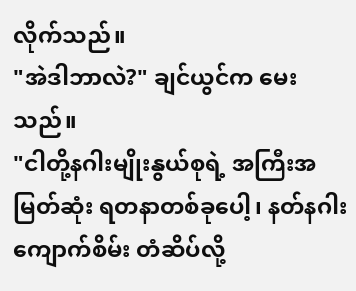လိုက်သည်။
"အဲဒါဘာလဲ?" ချင်ယွင်က မေးသည်။
"ငါတို့နဂါးမျိုးနွယ်စုရဲ့ အကြီးအမြတ်ဆုံး ရတနာတစ်ခုပေါ့၊ နတ်နဂါးကျောက်စိမ်း တံဆိပ်လို့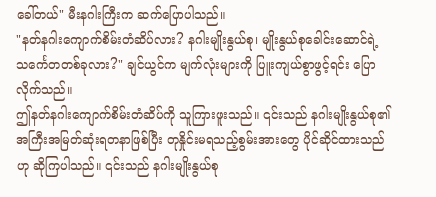ခေါ်တယ်" မီးနဂါးကြီးက ဆက်ပြောပါသည်။
"နတ်နဂါးကျောက်စိမ်းတံဆိပ်လား? နဂါးမျိုးနွယ်စု၊ မျိုးနွယ်စုခေါင်းဆောင်ရဲ့ သင်္ကေတတစ်ခုလား?" ချင်ယွင်က မျက်လုံးများကို ပြူးကျယ်စွာဖွင့်ရင်း ပြောလိုက်သည်။
ဤနတ်နဂါးကျောက်စိမ်းတံဆိပ်ကို သူကြားဖူးသည်။ ၎င်းသည် နဂါးမျိုးနွယ်စု၏ အကြီးအမြတ်ဆုံးရတနာဖြစ်ပြီး တုနှိုင်းမရသည့်စွမ်းအားတွေ ပိုင်ဆိုင်ထားသည်ဟု ဆိုကြပါသည်။ ၎င်းသည် နဂါးမျိုးနွယ်စု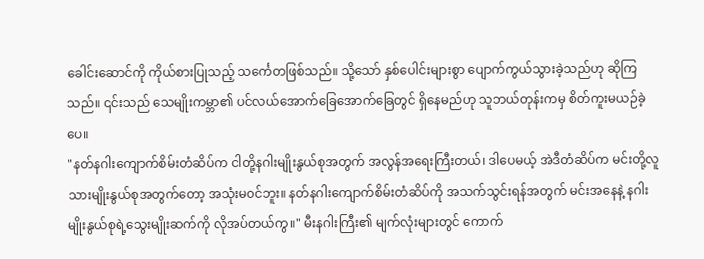ခေါင်းဆောင်ကို ကိုယ်စားပြုသည့် သင်္ကေတဖြစ်သည်။ သို့သော် နှစ်ပေါင်းများစွာ ပျောက်ကွယ်သွားခဲ့သည်ဟု ဆိုကြသည်။ ၎င်းသည် သေမျိုးကမ္ဘာ၏ ပင်လယ်အောက်ခြေအောက်ခြေတွင် ရှိနေမည်ဟု သူဘယ်တုန်းကမှ စိတ်ကူးမယဉ်ခဲ့ပေ။
"နတ်နဂါးကျောက်စိမ်းတံဆိပ်က ငါတို့နဂါးမျိုးနွယ်စုအတွက် အလွန်အရေးကြီးတယ်၊ ဒါပေမယ့် အဲဒီတံဆိပ်က မင်းတို့လူသားမျိုးနွယ်စုအတွက်တော့ အသုံးမ၀င်ဘူး။ နတ်နဂါးကျောက်စိမ်းတံဆိပ်ကို အသက်သွင်းရန်အတွက် မင်းအနေနဲ့ နဂါးမျိုးနွယ်စုရဲ့သွေးမျိုးဆက်ကို လိုအပ်တယ်ကွ။" မီးနဂါးကြီး၏ မျက်လုံးများတွင် ကောက်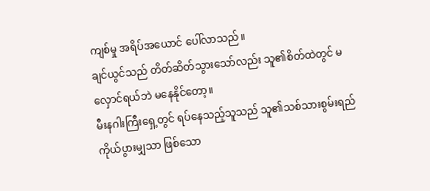ကျစ်မှု အရိပ်အယောင် ပေါ်လာသည်။
ချင်ယွင်သည် တိတ်ဆိတ်သွားသော်လည်း သူ၏စိတ်ထဲတွင် မလှောင်ရယ်ဘဲ မနေနိုင်တော့။
မီးနဂါးကြီးရှေ့တွင် ရပ်နေသည့်သူသည် သူ၏သစ်သားစွမ်းရည် ကိုယ်ပွားမျှသာ ဖြစ်သော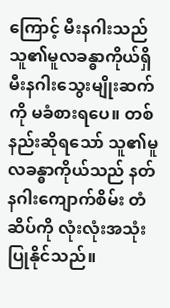ကြောင့် မီးနဂါးသည် သူ၏မူလခန္ဓာကိုယ်ရှိ မီးနဂါးသွေးမျိုးဆက်ကို မခံစားရပေ။ တစ်နည်းဆိုရသော် သူ၏မူလခန္ဓာကိုယ်သည် နတ်နဂါးကျောက်စိမ်း တံဆိပ်ကို လုံးလုံးအသုံးပြုနိုင်သည်။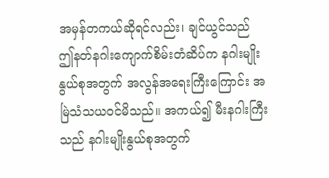အမှန်တကယ်ဆိုရင်လည်း၊ ချင်ယွင်သည် ဤနတ်နဂါးကျောက်စိမ်းတံဆိပ်က နဂါးမျိုးနွယ်စုအတွက် အလွန်အရေးကြီးကြောင်း အမြဲသံသယဝင်မိသည်။ အကယ်၍ မီးနဂါးကြီးသည် နဂါးမျိုးနွယ်စုအတွက်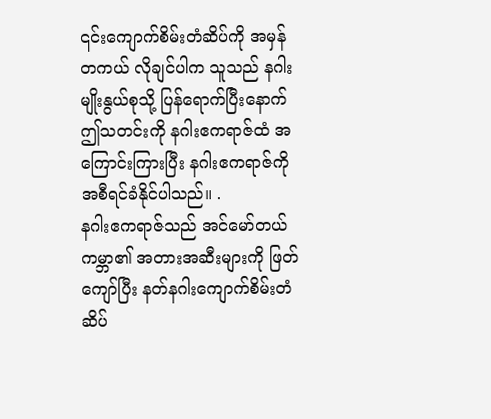၎င်းကျောက်စိမ်းတံဆိပ်ကို အမှန်တကယ် လိုချင်ပါက သူသည် နဂါးမျိုးနွယ်စုသို့ ပြန်ရောက်ပြီးနောက် ဤသတင်းကို နဂါးဧကရာဇ်ထံ အကြောင်းကြားပြီး နဂါးဧကရာဇ်ကို အစီရင်ခံနိုင်ပါသည်။ .
နဂါးဧကရာဇ်သည် အင်မော်တယ်ကမ္ဘာ၏ အတားအဆီးများကို ဖြတ်ကျော်ပြီး နတ်နဂါးကျောက်စိမ်းတံဆိပ်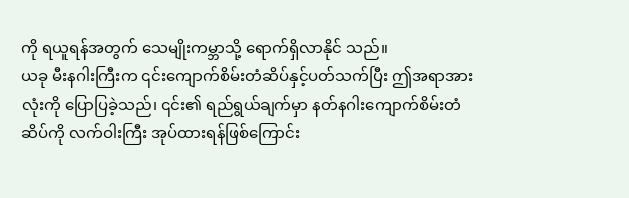ကို ရယူရန်အတွက် သေမျိုးကမ္ဘာသို့ ရောက်ရှိလာနိုင် သည်။
ယခု မီးနဂါးကြီးက ၎င်းကျောက်စိမ်းတံဆိပ်နှင့်ပတ်သက်ပြီး ဤအရာအားလုံးကို ပြောပြခဲ့သည်၊ ၎င်း၏ ရည်ရွယ်ချက်မှာ နတ်နဂါးကျောက်စိမ်းတံဆိပ်ကို လက်ဝါးကြီး အုပ်ထားရန်ဖြစ်ကြောင်း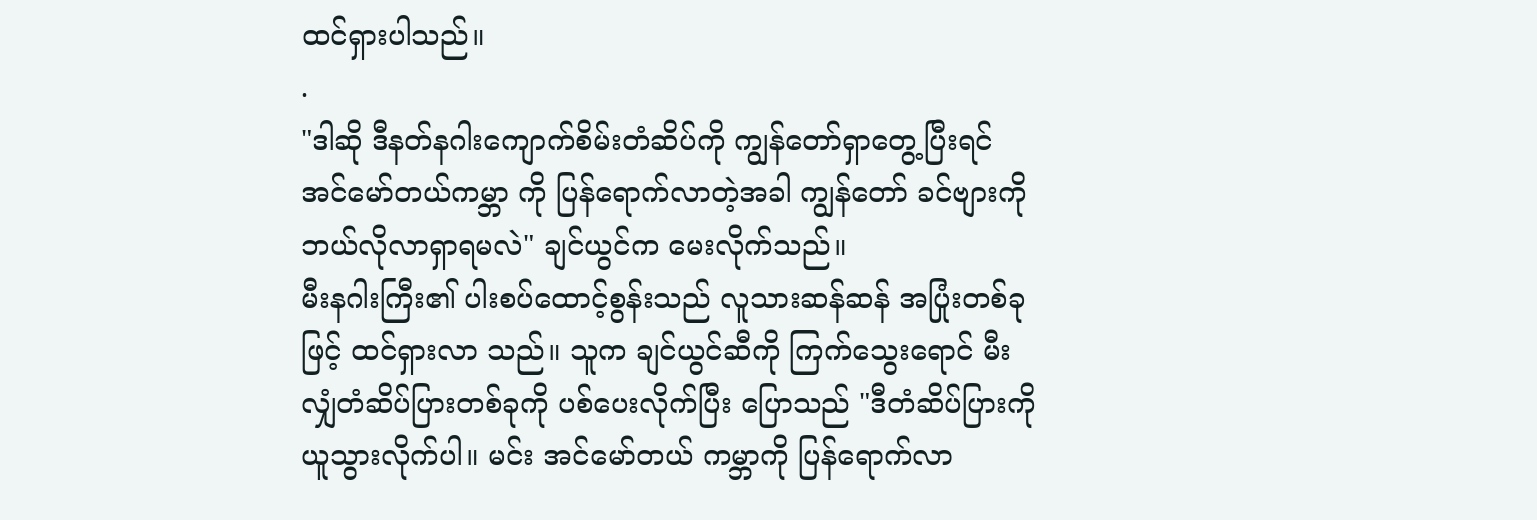ထင်ရှားပါသည်။
.
"ဒါဆို ဒီနတ်နဂါးကျောက်စိမ်းတံဆိပ်ကို ကျွန်တော်ရှာတွေ့ပြီးရင် အင်မော်တယ်ကမ္ဘာ ကို ပြန်ရောက်လာတဲ့အခါ ကျွန်တော် ခင်ဗျားကို ဘယ်လိုလာရှာရမလဲ" ချင်ယွင်က မေးလိုက်သည်။
မီးနဂါးကြီး၏ ပါးစပ်ထောင့်စွန်းသည် လူသားဆန်ဆန် အပြုံးတစ်ခုဖြင့် ထင်ရှားလာ သည်။ သူက ချင်ယွင်ဆီကို ကြက်သွေးရောင် မီးလျှံတံဆိပ်ပြားတစ်ခုကို ပစ်ပေးလိုက်ပြီး ပြောသည် "ဒီတံဆိပ်ပြားကို ယူသွားလိုက်ပါ။ မင်း အင်မော်တယ် ကမ္ဘာကို ပြန်ရောက်လာ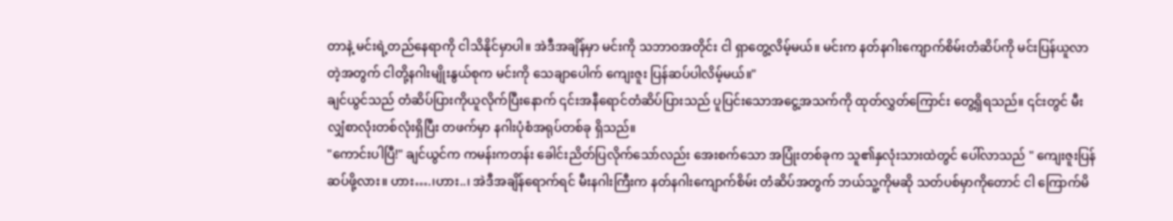တာနဲ့ မင်းရဲ့တည်နေရာကို ငါသိနိုင်မှာပါ။ အဲဒီအချိန်မှာ မင်းကို သဘာဝအတိုင်း ငါ ရှာတွေ့လိမ့်မယ်။ မင်းက နတ်နဂါးကျောက်စိမ်းတံဆိပ်ကို မင်းပြန်ယူလာတဲ့အတွက် ငါတို့နဂါးမျိုးနွယ်စုက မင်းကို သေချာပေါက် ကျေးဇူး ပြန်ဆပ်ပါလိမ့်မယ်။"
ချင်ယွင်သည် တံဆိပ်ပြားကိုယူလိုက်ပြီးနောက် ၎င်းအနီရောင်တံဆိပ်ပြားသည် ပူပြင်းသောအငွေ့အသက်ကို ထုတ်လွှတ်ကြောင်း တွေ့ရှိရသည်။ ၎င်းတွင် မီးလျှံစာလုံးတစ်လုံးရှိပြီး တဖက်မှာ နဂါးပုံစံအရုပ်တစ်ခု ရှိသည်။
"ကောင်းပါပြီ!" ချင်ယွင်က ကမန်းကတန်း ခေါင်းညိတ်ပြလိုက်သော်လည်း အေးစက်သော အပြုံးတစ်ခုက သူ၏နှလုံးသားထဲတွင် ပေါ်လာသည် " ကျေးဇူးပြန် ဆပ်ဖို့လား။ ဟား….၊ဟား..၊ အဲဒီအချိန်ရောက်ရင် မီးနဂါးကြီးက နတ်နဂါးကျောက်စိမ်း တံဆိပ်အတွက် ဘယ်သူ့ကိုမဆို သတ်ပစ်မှာကိုတောင် ငါ ကြောက်မိ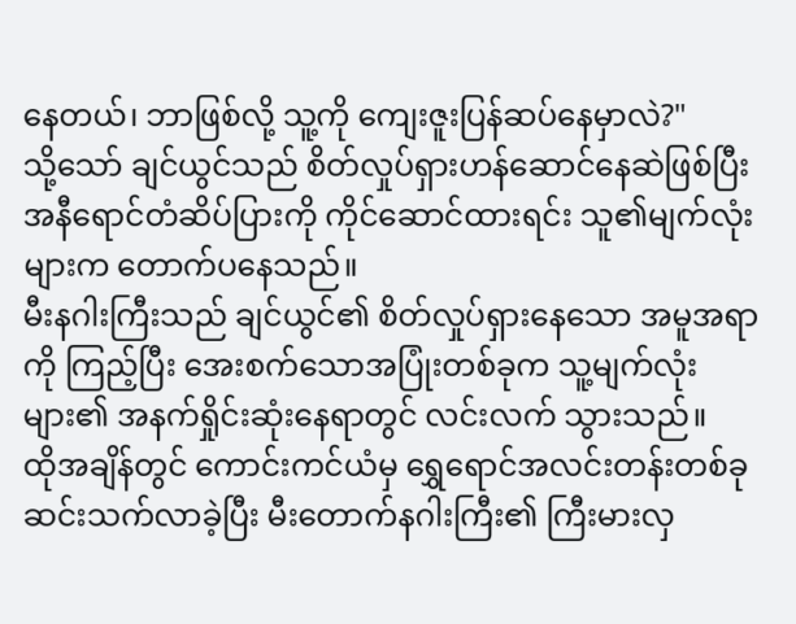နေတယ်၊ ဘာဖြစ်လို့ သူ့ကို ကျေးဇူးပြန်ဆပ်နေမှာလဲ?"
သို့သော် ချင်ယွင်သည် စိတ်လှုပ်ရှားဟန်ဆောင်နေဆဲဖြစ်ပြီး အနီရောင်တံဆိပ်ပြားကို ကိုင်ဆောင်ထားရင်း သူ၏မျက်လုံးများက တောက်ပနေသည်။
မီးနဂါးကြီးသည် ချင်ယွင်၏ စိတ်လှုပ်ရှားနေသော အမူအရာကို ကြည့်ပြီး အေးစက်သောအပြုံးတစ်ခုက သူ့မျက်လုံးများ၏ အနက်ရှိုင်းဆုံးနေရာတွင် လင်းလက် သွားသည်။
ထိုအချိန်တွင် ကောင်းကင်ယံမှ ရွှေရောင်အလင်းတန်းတစ်ခု ဆင်းသက်လာခဲ့ပြီး မီးတောက်နဂါးကြီး၏ ကြီးမားလှ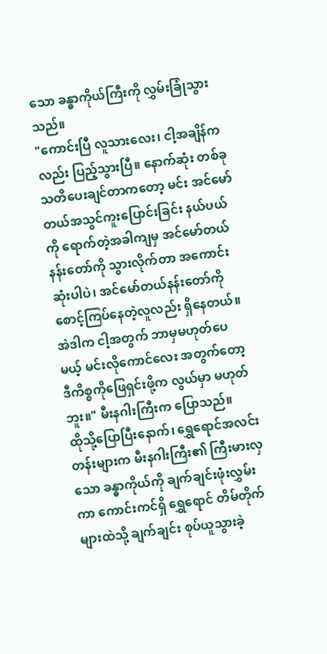သော ခန္ဓာကိုယ်ကြီးကို လွှမ်းခြုံသွားသည်။
"ကောင်းပြီ လူသားလေး၊ ငါ့အချိန်ကလည်း ပြည့်သွားပြီ။ နောက်ဆုံး တစ်ခု သတိပေးချင်တာကတော့ မင်း အင်မော်တယ်အသွင်ကူးပြောင်းခြင်း နယ်ပယ်ကို ရောက်တဲ့အခါကျမှ အင်မော်တယ်နန်းတော်ကို သွားလိုက်တာ အကောင်းဆုံးပါပဲ၊ အင်မော်တယ်နန်းတော်ကို စောင့်ကြပ်နေတဲ့လူလည်း ရှိနေတယ်။ အဲဒါက ငါ့အတွက် ဘာမှမဟုတ်ပေမယ့် မင်းလိုကောင်လေး အတွက်တော့ ဒီကိစ္စကိုဖြေရှင်းဖို့က လွယ်မှာ မဟုတ်ဘူး။" မီးနဂါးကြီးက ပြောသည်။
ထိုသို့ပြောပြီးနောက်၊ ရွှေရောင်အလင်းတန်းများက မီးနဂါးကြီး၏ ကြီးမားလှသော ခန္ဓာကိုယ်ကို ချက်ချင်းဖုံးလွှမ်းကာ ကောင်းကင်ရှိ ရွှေရောင် တိမ်တိုက်များထဲသို့ ချက်ချင်း စုပ်ယူသွားခဲ့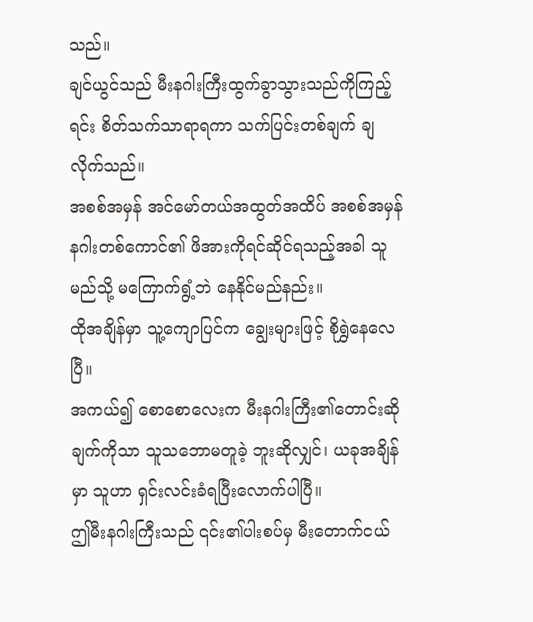သည်။
ချင်ယွင်သည် မီးနဂါးကြီးထွက်ခွာသွားသည်ကိုကြည့်ရင်း စိတ်သက်သာရာရကာ သက်ပြင်းတစ်ချက် ချလိုက်သည်။
အစစ်အမှန် အင်မော်တယ်အထွတ်အထိပ် အစစ်အမှန်နဂါးတစ်ကောင်၏ ဖိအားကိုရင်ဆိုင်ရသည့်အခါ သူ မည်သို့ မကြောက်ရွံ့ဘဲ နေနိုင်မည်နည်း။
ထိုအချိန်မှာ သူ့ကျောပြင်က ချွေးများဖြင့် စိုရွှဲနေလေပြီ။
အကယ်၍ စောစောလေးက မီးနဂါးကြီး၏တောင်းဆိုချက်ကိုသာ သူသဘောမတူခဲ့ ဘူးဆိုလျှင်၊ ယခုအချိန်မှာ သူဟာ ရှင်းလင်းခံရပြီးလောက်ပါပြီ။
ဤမီးနဂါးကြီးသည် ၎င်း၏ပါးစပ်မှ မီးတောက်ငယ်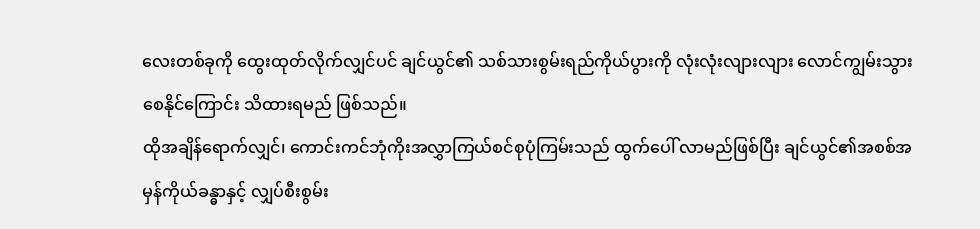လေးတစ်ခုကို ထွေးထုတ်လိုက်လျှင်ပင် ချင်ယွင်၏ သစ်သားစွမ်းရည်ကိုယ်ပွားကို လုံးလုံးလျားလျား လောင်ကျွမ်းသွားစေနိုင်ကြောင်း သိထားရမည် ဖြစ်သည်။
ထိုအချိန်ရောက်လျှင်၊ ကောင်းကင်ဘုံကိုးအလွှာကြယ်စင်စုပုံကြမ်းသည် ထွက်ပေါ် လာမည်ဖြစ်ပြီး ချင်ယွင်၏အစစ်အမှန်ကိုယ်ခန္ဓာနှင့် လျှပ်စီးစွမ်း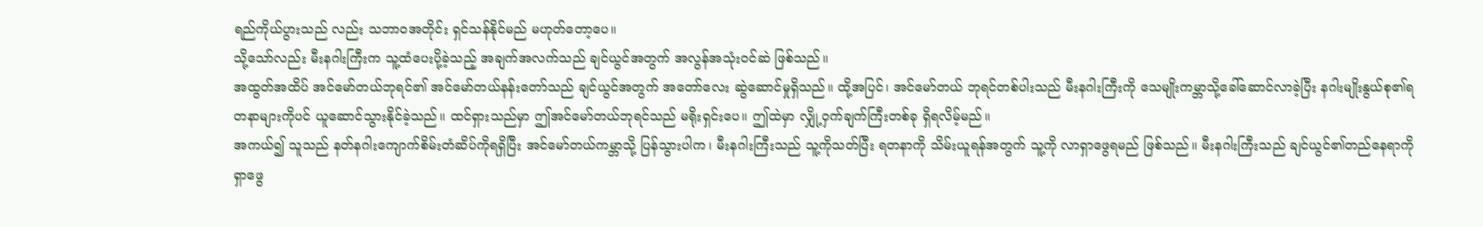ရည်ကိုယ်ပွားသည် လည်း သဘာဝအတိုင်း ရှင်သန်နိုင်မည် မဟုတ်တော့ပေ။
သို့သော်လည်း မီးနဂါးကြီးက သူ့ထံပေးပို့ခဲ့သည့် အချက်အလက်သည် ချင်ယွင်အတွက် အလွန်အသုံးဝင်ဆဲ ဖြစ်သည်။
အထွတ်အထိပ် အင်မော်တယ်ဘုရင်၏ အင်မော်တယ်နန်းတော်သည် ချင်ယွင်အတွက် အတော်လေး ဆွဲဆောင်မှုရှိသည်။ ထို့အပြင်၊ အင်မော်တယ် ဘုရင်တစ်ပါးသည် မီးနဂါးကြီးကို သေမျိုးကမ္ဘာသို့ခေါ်ဆောင်လာခဲ့ပြီး နဂါးမျိုးနွယ်စု၏ရတနာများကိုပင် ယူဆောင်သွားနိုင်ခဲ့သည်။ ထင်ရှားသည်မှာ ဤအင်မော်တယ်ဘုရင်သည် မရိုးရှင်းပေ။ ဤထဲမှာ လျှို့ဝှက်ချက်ကြီးတစ်ခု ရှိရလိမ့်မည်။
အကယ်၍ သူသည် နတ်နဂါးကျောက်စိမ်းတံဆိပ်ကိုရရှိပြီး အင်မော်တယ်ကမ္ဘာသို့ ပြန်သွားပါက၊ မီးနဂါးကြီးသည် သူ့ကိုသတ်ပြီး ရတနာကို သိမ်းယူရန်အတွက် သူ့ကို လာရှာဖွေရမည် ဖြစ်သည်။ မီးနဂါးကြီးသည် ချင်ယွင်၏တည်နေရာကို ရှာဖွေ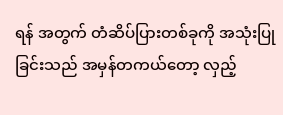ရန် အတွက် တံဆိပ်ပြားတစ်ခုကို အသုံးပြုခြင်းသည် အမှန်တကယ်တော့ လှည့်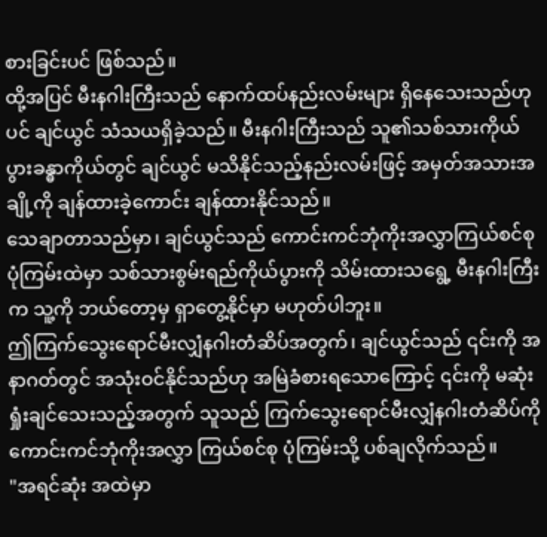စားခြင်းပင် ဖြစ်သည်။
ထို့အပြင် မီးနဂါးကြီးသည် နောက်ထပ်နည်းလမ်းများ ရှိနေသေးသည်ဟုပင် ချင်ယွင် သံသယရှိခဲ့သည်။ မီးနဂါးကြီးသည် သူ၏သစ်သားကိုယ်ပွားခန္ဓာကိုယ်တွင် ချင်ယွင် မသိနိုင်သည့်နည်းလမ်းဖြင့် အမှတ်အသားအချို့ကို ချန်ထားခဲ့ကောင်း ချန်ထားနိုင်သည်။
သေချာတာသည်မှာ၊ ချင်ယွင်သည် ကောင်းကင်ဘုံကိုးအလွှာကြယ်စင်စုပုံကြမ်းထဲမှာ သစ်သားစွမ်းရည်ကိုယ်ပွားကို သိမ်းထားသရွေ့ မီးနဂါးကြီးက သူ့ကို ဘယ်တော့မှ ရှာတွေ့နိုင်မှာ မဟုတ်ပါဘူး။
ဤကြက်သွေးရောင်မီးလျှံနဂါးတံဆိပ်အတွက်၊ ချင်ယွင်သည် ၎င်းကို အနာဂတ်တွင် အသုံးဝင်နိုင်သည်ဟု အမြဲခံစားရသောကြောင့် ၎င်းကို မဆုံးရှုံးချင်သေးသည့်အတွက် သူသည် ကြက်သွေးရောင်မီးလျှံနဂါးတံဆိပ်ကို ကောင်းကင်ဘုံကိုးအလွှာ ကြယ်စင်စု ပုံကြမ်းသို့ ပစ်ချလိုက်သည်။
"အရင်ဆုံး အထဲမှာ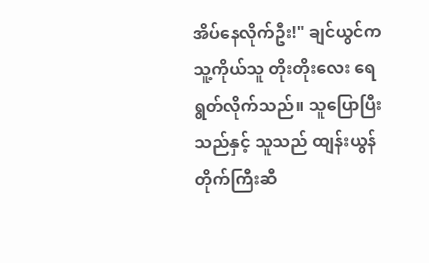အိပ်နေလိုက်ဦး!" ချင်ယွင်က သူ့ကိုယ်သူ တိုးတိုးလေး ရေရွတ်လိုက်သည်။ သူပြောပြီးသည်နှင့် သူသည် ထျန်းယွန် တိုက်ကြီးဆီ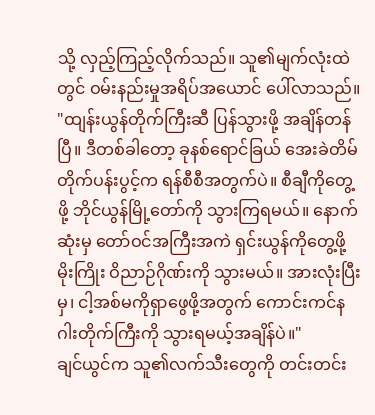သို့ လှည့်ကြည့်လိုက်သည်။ သူ၏မျက်လုံးထဲတွင် ဝမ်းနည်းမှုအရိပ်အယောင် ပေါ်လာသည်။
"ထျန်းယွန်တိုက်ကြီးဆီ ပြန်သွားဖို့ အချိန်တန်ပြီ။ ဒီတစ်ခါတော့ ခုနစ်ရောင်ခြယ် အေးခဲတိမ်တိုက်ပန်းပွင့်က ရန်စီစီအတွက်ပဲ။ စီချီကိုတွေ့ဖို့ ဘိုင်ယွန်မြို့တော်ကို သွားကြရမယ်။ နောက်ဆုံးမှ တော်ဝင်အကြီးအကဲ ရှင်းယွန်ကိုတွေ့ဖို့ မိုးကြိုး ဝိညာဉ်ဂိုဏ်းကို သွားမယ်။ အားလုံးပြီးမှ၊ ငါ့အစ်မကိုရှာဖွေဖို့အတွက် ကောင်းကင်နဂါးတိုက်ကြီးကို သွားရမယ့်အချိန်ပဲ။"
ချင်ယွင်က သူ၏လက်သီးတွေကို တင်းတင်း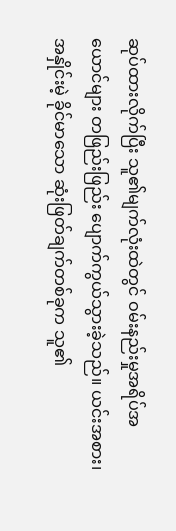ဆုပ်ထားလိုက်ပြီး သူ၏မျက်လုံးထဲတွင် ဝမ်းနည်းမှုအရိပ်အယောင်များ တဖြည်းဖြည်း ပျောက်ကွယ်သွားခဲ့သည်။ ယင်းအစား၊ အနှိုင်းမဲ့ ခိုင်မာသော ဆုံးဖြတ်ချက်တစ်ခုက သူ၏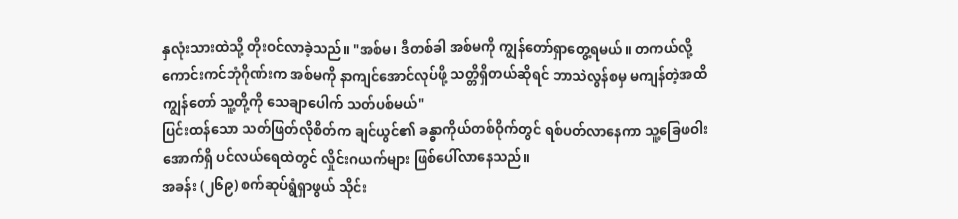နှလုံးသားထဲသို့ တိုးဝင်လာခဲ့သည်။ "အစ်မ၊ ဒီတစ်ခါ အစ်မကို ကျွန်တော်ရှာတွေ့ရမယ်။ တကယ်လို့ ကောင်းကင်ဘုံဂိုဏ်းက အစ်မကို နာကျင်အောင်လုပ်ဖို့ သတ္တိရှိတယ်ဆိုရင် ဘာသဲလွန်စမှ မကျန်တဲ့အထိ ကျွန်တော် သူ့တို့ကို သေချာပေါက် သတ်ပစ်မယ်"
ပြင်းထန်သော သတ်ဖြတ်လိုစိတ်က ချင်ယွင်၏ ခန္ဓာကိုယ်တစ်ဝိုက်တွင် ရစ်ပတ်လာနေကာ သူ့ခြေဖဝါးအောက်ရှိ ပင်လယ်ရေထဲတွင် လှိုင်းဂယက်များ ဖြစ်ပေါ်လာနေသည်။
အခန်း (၂၆၉) စက်ဆုပ်ရွံရှာဖွယ် သိုင်း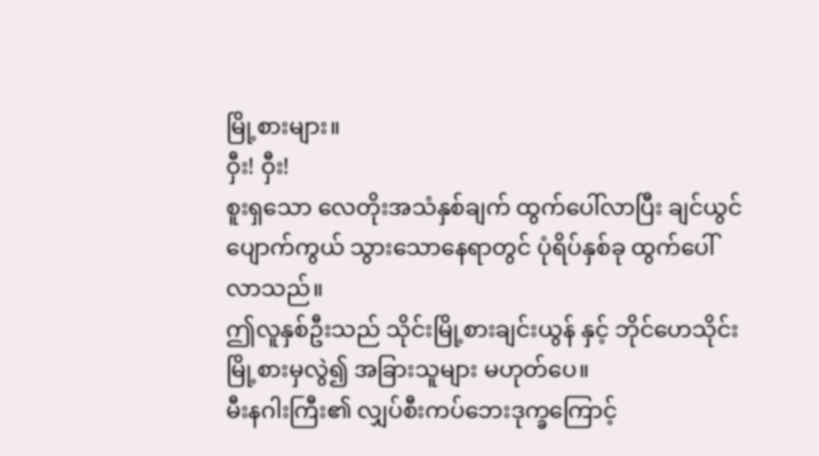မြို့စားများ။
ဝှီး! ဝှီး!
စူးရှသော လေတိုးအသံနှစ်ချက် ထွက်ပေါ်လာပြီး ချင်ယွင်ပျောက်ကွယ် သွားသောနေရာတွင် ပုံရိပ်နှစ်ခု ထွက်ပေါ်လာသည်။
ဤလူနှစ်ဦးသည် သိုင်းမြို့စားချင်းယွန် နှင့် ဘိုင်ဟေသိုင်းမြို့စားမှလွဲ၍ အခြားသူများ မဟုတ်ပေ။
မီးနဂါးကြီး၏ လျှပ်စီးကပ်ဘေးဒုက္ခကြောင့်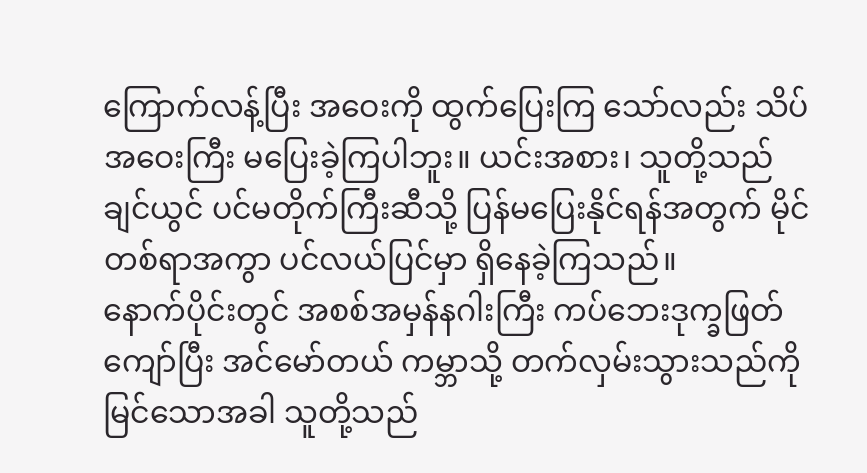ကြောက်လန့်ပြီး အဝေးကို ထွက်ပြေးကြ သော်လည်း သိပ်အဝေးကြီး မပြေးခဲ့ကြပါဘူး။ ယင်းအစား၊ သူတို့သည် ချင်ယွင် ပင်မတိုက်ကြီးဆီသို့ ပြန်မပြေးနိုင်ရန်အတွက် မိုင်တစ်ရာအကွာ ပင်လယ်ပြင်မှာ ရှိနေခဲ့ကြသည်။
နောက်ပိုင်းတွင် အစစ်အမှန်နဂါးကြီး ကပ်ဘေးဒုက္ခဖြတ်ကျော်ပြီး အင်မော်တယ် ကမ္ဘာသို့ တက်လှမ်းသွားသည်ကို မြင်သောအခါ သူတို့သည်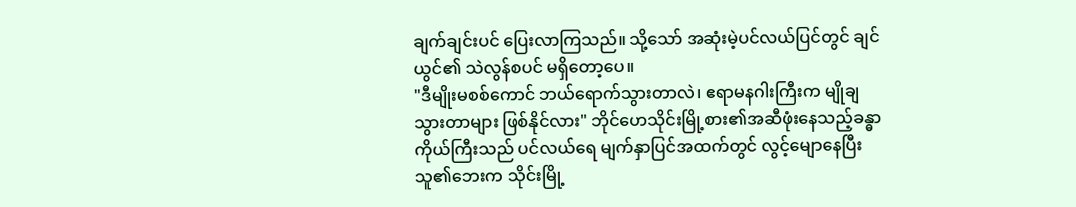ချက်ချင်းပင် ပြေးလာကြသည်။ သို့သော် အဆုံးမဲ့ပင်လယ်ပြင်တွင် ချင်ယွင်၏ သဲလွန်စပင် မရှိတော့ပေ။
"ဒီမျိုးမစစ်ကောင် ဘယ်ရောက်သွားတာလဲ၊ ဧရာမနဂါးကြီးက မျိုချသွားတာများ ဖြစ်နိုင်လား" ဘိုင်ဟေသိုင်းမြို့စား၏အဆီဖုံးနေသည့်ခန္ဓာကိုယ်ကြီးသည် ပင်လယ်ရေ မျက်နှာပြင်အထက်တွင် လွင့်မျောနေပြီး သူ၏ဘေးက သိုင်းမြို့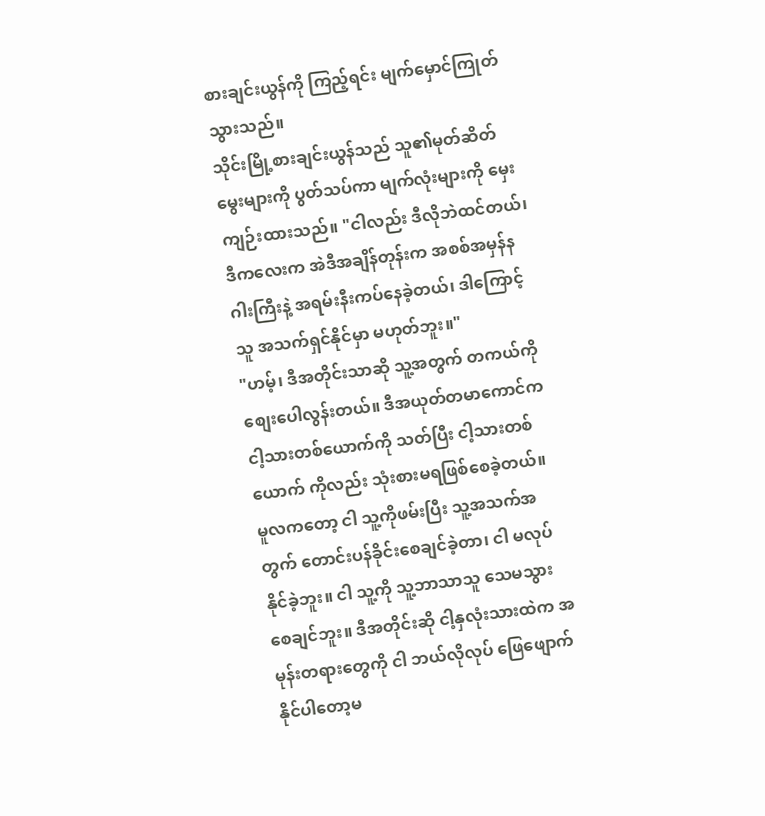စားချင်းယွန်ကို ကြည့်ရင်း မျက်မှောင်ကြုတ်သွားသည်။
သိုင်းမြို့စားချင်းယွန်သည် သူ၏မုတ်ဆိတ်မွေးများကို ပွတ်သပ်ကာ မျက်လုံးများကို မှေးကျဉ်းထားသည်။ "ငါလည်း ဒီလိုဘဲထင်တယ်၊ ဒီကလေးက အဲဒီအချိန်တုန်းက အစစ်အမှန်နဂါးကြီးနဲ့ အရမ်းနီးကပ်နေခဲ့တယ်၊ ဒါကြောင့် သူ အသက်ရှင်နိုင်မှာ မဟုတ်ဘူး။"
"ဟမ့်၊ ဒီအတိုင်းသာဆို သူ့အတွက် တကယ်ကို စျေးပေါလွန်းတယ်။ ဒီအယုတ်တမာကောင်က ငါ့သားတစ်ယောက်ကို သတ်ပြီး ငါ့သားတစ်ယောက် ကိုလည်း သုံးစားမရဖြစ်စေခဲ့တယ်။ မူလကတော့ ငါ သူ့ကိုဖမ်းပြီး သူ့အသက်အတွက် တောင်းပန်ခိုင်းစေချင်ခဲ့တာ၊ ငါ မလုပ်နိုင်ခဲ့ဘူး။ ငါ သူ့ကို သူ့ဘာသာသူ သေမသွား စေချင်ဘူး။ ဒီအတိုင်းဆို ငါ့နှလုံးသားထဲက အမုန်းတရားတွေကို ငါ ဘယ်လိုလုပ် ဖြေဖျောက်နိုင်ပါတော့မ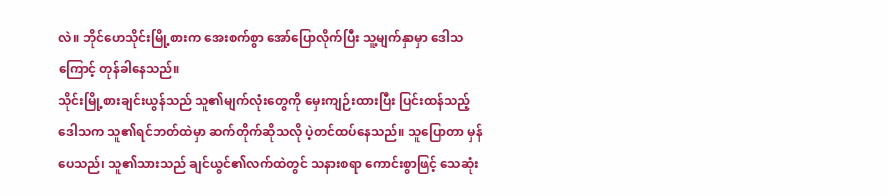လဲ။ ဘိုင်ဟေသိုင်းမြို့စားက အေးစက်စွာ အော်ပြောလိုက်ပြီး သူ့မျက်နှာမှာ ဒေါသကြောင့် တုန်ခါနေသည်။
သိုင်းမြို့စားချင်းယွန်သည် သူ၏မျက်လုံးတွေကို မှေးကျဉ်းထားပြီး ပြင်းထန်သည့် ဒေါသက သူ၏ရင်ဘတ်ထဲမှာ ဆက်တိုက်ဆိုသလို ပဲ့တင်ထပ်နေသည်။ သူပြောတာ မှန်ပေသည်၊ သူ၏သားသည် ချင်ယွင်၏လက်ထဲတွင် သနားစရာ ကောင်းစွာဖြင့် သေဆုံး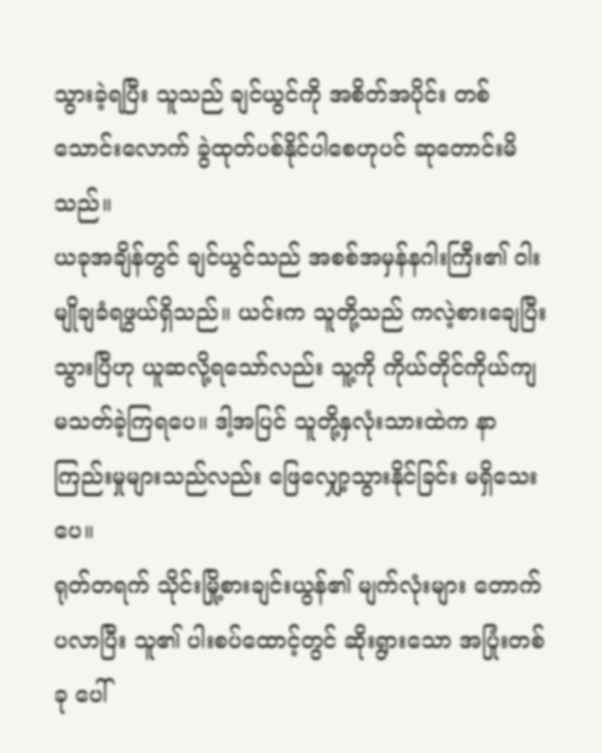သွားခဲ့ရပြီး သူသည် ချင်ယွင်ကို အစိတ်အပိုင်း တစ်သောင်းလောက် ခွဲထုတ်ပစ်နိုင်ပါစေဟုပင် ဆုတောင်းမိသည်။
ယခုအချိန်တွင် ချင်ယွင်သည် အစစ်အမှန်နဂါးကြီး၏ ဝါးမျိုချခံရဖွယ်ရှိသည်။ ယင်းက သူတို့သည် ကလဲ့စားချေပြီးသွားပြီဟု ယူဆလို့ရသော်လည်း သူ့ကို ကိုယ်တိုင်ကိုယ်ကျ မသတ်ခဲ့ကြရပေ။ ဒါ့အပြင် သူတို့နှလုံးသားထဲက နာကြည်းမှုများသည်လည်း ဖြေလျှော့သွားနိုင်ခြင်း မရှိသေးပေ။
ရုတ်တရက် သိုင်းမြို့စားချင်းယွန်၏ မျက်လုံးများ တောက်ပလာပြီး သူ၏ ပါးစပ်ထောင့်တွင် ဆိုးရွားသော အပြုံးတစ်ခု ပေါ်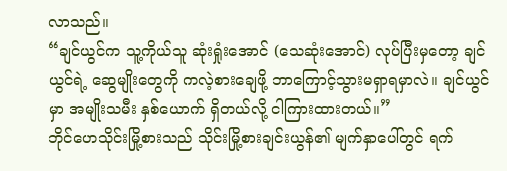လာသည်။
“ချင်ယွင်က သူ့ကိုယ်သူ ဆုံးရှုံးအောင် (သေဆုံးအောင်) လုပ်ပြီးမှတော့ ချင်ယွင်ရဲ့ ဆွေမျိုးတွေကို ကလဲ့စားချေဖို့ ဘာကြောင့်သွားမရှာရမှာလဲ။ ချင်ယွင်မှာ အမျိုးသမီး နှစ်ယောက် ရှိတယ်လို့ ငါကြားထားတယ်။”
ဘိုင်ဟေသိုင်းမြို့စားသည် သိုင်းမြို့စားချင်းယွန်၏ မျက်နှာပေါ်တွင် ရက်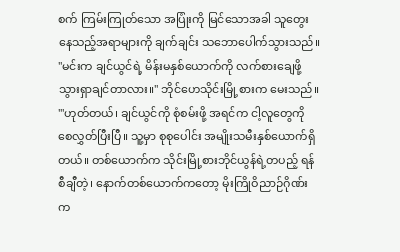စက် ကြမ်းကြုတ်သော အပြုံးကို မြင်သောအခါ သူတွေးနေသည့်အရာများကို ချက်ချင်း သဘောပေါက်သွားသည်။
"မင်းက ချင်ယွင်ရဲ့ မိန်းမနှစ်ယောက်ကို လက်စားချေဖို့ သွားရှာချင်တာလား။" ဘိုင်ဟေသိုင်းမြို့စားက မေးသည်။
'"ဟုတ်တယ်၊ ချင်ယွင်ကို စုံစမ်းဖို့ အရင်က ငါ့လူတွေကို စေလွှတ်ပြီးပြီ။ သူ့မှာ စုစုပေါင်း အမျိုးသမီးနှစ်ယောက်ရှိတယ်။ တစ်ယောက်က သိုင်းမြို့စားဘိုင်ယွန်ရဲ့တပည့် ရန်စီချီတဲ့၊ နောက်တစ်ယောက်ကတော့ မိုးကြိုဝိညာဉ်ဂိုဏ်းက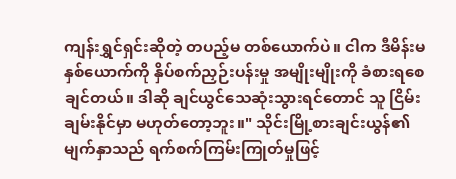ကျန်းရွှင်ရှင်းဆိုတဲ့ တပည့်မ တစ်ယောက်ပဲ။ ငါက ဒီမိန်းမနှစ်ယောက်ကို နှိပ်စက်ညှဉ်းပန်းမှု အမျိုးမျိုးကို ခံစားရစေချင်တယ်။ ဒါဆို ချင်ယွင်သေဆုံးသွားရင်တောင် သူ ငြိမ်းချမ်းနိုင်မှာ မဟုတ်တော့ဘူး။" သိုင်းမြို့စားချင်းယွန်၏ မျက်နှာသည် ရက်စက်ကြမ်းကြုတ်မှုဖြင့်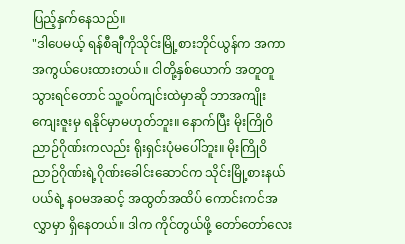ပြည့်နှက်နေသည်။
"ဒါပေမယ့် ရန်စီချီကိုသိုင်းမြို့စားဘိုင်ယွန်က အကာအကွယ်ပေးထားတယ်။ ငါတို့နှစ်ယောက် အတူတူသွားရင်တောင် သူ့ဝပ်ကျင်းထဲမှာဆို ဘာအကျိုးကျေးဇူးမှ ရနိုင်မှာမဟုတ်ဘူး။ နောက်ပြီး မိုးကြိုဝိညာဉ်ဂိုဏ်းကလည်း ရိုးရှင်းပုံမပေါ်ဘူး။ မိုးကြိုဝိညာဉ်ဂိုဏ်းရဲ့ဂိုဏ်းခေါင်းဆောင်က သိုင်းမြို့စားနယ်ပယ်ရဲ့ နဝမအဆင့် အထွတ်အထိပ် ကောင်းကင်အလွှာမှာ ရှိနေတယ်။ ဒါက ကိုင်တွယ်ဖို့ တော်တော်လေး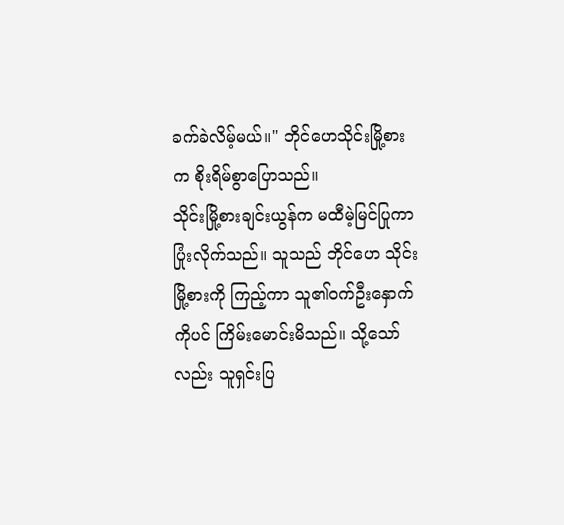ခက်ခဲလိမ့်မယ်။" ဘိုင်ဟေသိုင်းမြို့စားက စိုးရိမ်စွာပြောသည်။
သိုင်းမြို့စားချင်းယွန်က မထီမဲ့မြင်ပြုကာ ပြုံးလိုက်သည်။ သူသည် ဘိုင်ဟေ သိုင်းမြို့စားကို ကြည့်ကာ သူ၏ဝက်ဦးနှောက်ကိုပင် ကြိမ်းမောင်းမိသည်။ သို့သော်လည်း သူရှင်းပြ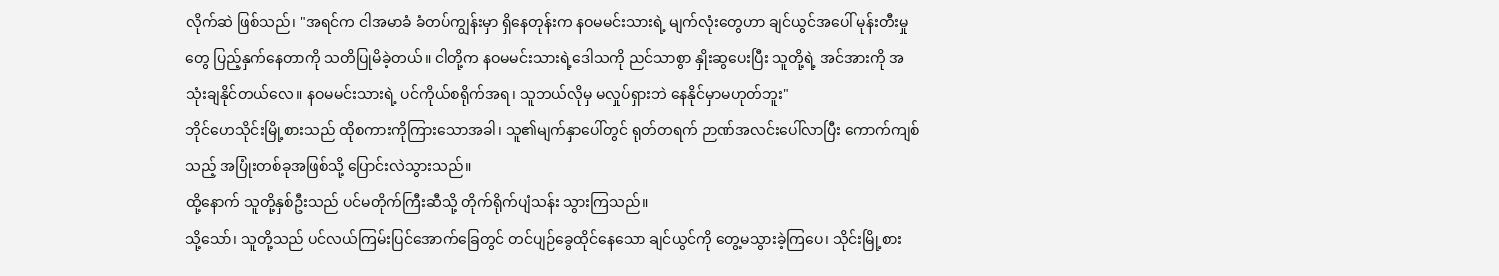လိုက်ဆဲ ဖြစ်သည်၊ "အရင်က ငါအမာခံ ခံတပ်ကျွန်းမှာ ရှိနေတုန်းက နဝမမင်းသားရဲ့ မျက်လုံးတွေဟာ ချင်ယွင်အပေါ် မုန်းတီးမှုတွေ ပြည့်နှက်နေတာကို သတိပြုမိခဲ့တယ်။ ငါတို့က နဝမမင်းသားရဲ့ဒေါသကို ညင်သာစွာ နှိုးဆွပေးပြီး သူတို့ရဲ့ အင်အားကို အသုံးချနိုင်တယ်လေ။ နဝမမင်းသားရဲ့ ပင်ကိုယ်စရိုက်အရ၊ သူဘယ်လိုမှ မလှုပ်ရှားဘဲ နေနိုင်မှာမဟုတ်ဘူး"
ဘိုင်ဟေသိုင်းမြို့စားသည် ထိုစကားကိုကြားသောအခါ၊ သူ၏မျက်နှာပေါ်တွင် ရုတ်တရက် ဉာဏ်အလင်းပေါ်လာပြီး ကောက်ကျစ်သည့် အပြုံးတစ်ခုအဖြစ်သို့ ပြောင်းလဲသွားသည်။
ထို့နောက် သူတို့နှစ်ဦးသည် ပင်မတိုက်ကြီးဆီသို့ တိုက်ရိုက်ပျံသန်း သွားကြသည်။
သို့သော်၊ သူတို့သည် ပင်လယ်ကြမ်းပြင်အောက်ခြေတွင် တင်ပျဉ်ခွေထိုင်နေသော ချင်ယွင်ကို တွေ့မသွားခဲ့ကြပေ၊ သိုင်းမြို့စား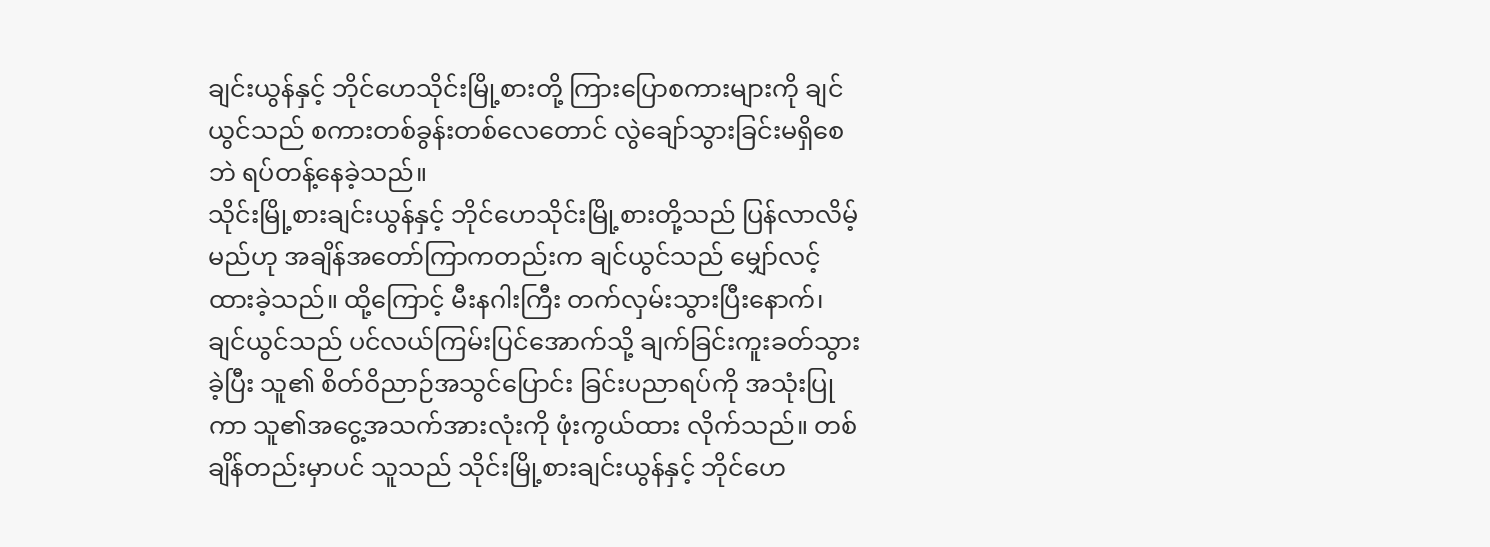ချင်းယွန်နှင့် ဘိုင်ဟေသိုင်းမြို့စားတို့ ကြားပြောစကားများကို ချင်ယွင်သည် စကားတစ်ခွန်းတစ်လေတောင် လွဲချော်သွားခြင်းမရှိစေဘဲ ရပ်တန့်နေခဲ့သည်။
သိုင်းမြို့စားချင်းယွန်နှင့် ဘိုင်ဟေသိုင်းမြို့စားတို့သည် ပြန်လာလိမ့်မည်ဟု အချိန်အတော်ကြာကတည်းက ချင်ယွင်သည် မျှော်လင့်ထားခဲ့သည်။ ထို့ကြောင့် မီးနဂါးကြီး တက်လှမ်းသွားပြီးနောက်၊ ချင်ယွင်သည် ပင်လယ်ကြမ်းပြင်အောက်သို့ ချက်ခြင်းကူးခတ်သွားခဲ့ပြီး သူ၏ စိတ်ဝိညာဉ်အသွင်ပြောင်း ခြင်းပညာရပ်ကို အသုံးပြုကာ သူ၏အငွေ့အသက်အားလုံးကို ဖုံးကွယ်ထား လိုက်သည်။ တစ်ချိန်တည်းမှာပင် သူသည် သိုင်းမြို့စားချင်းယွန်နှင့် ဘိုင်ဟေ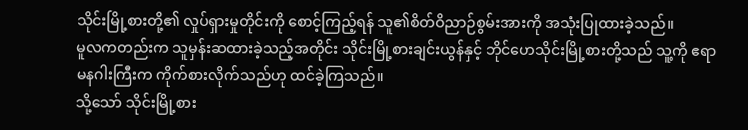သိုင်းမြို့စားတို့၏ လှုပ်ရှားမှုတိုင်းကို စောင့်ကြည့်ရန် သူ၏စိတ်ဝိညာဉ်စွမ်းအားကို အသုံးပြုထားခဲ့သည်။
မူလကတည်းက သူမှန်းဆထားခဲ့သည့်အတိုင်း သိုင်းမြို့စားချင်းယွန်နှင့် ဘိုင်ဟေသိုင်းမြို့စားတို့သည် သူ့ကို ဧရာမနဂါးကြီးက ကိုက်စားလိုက်သည်ဟု ထင်ခဲ့ကြသည်။
သို့သော် သိုင်းမြို့စား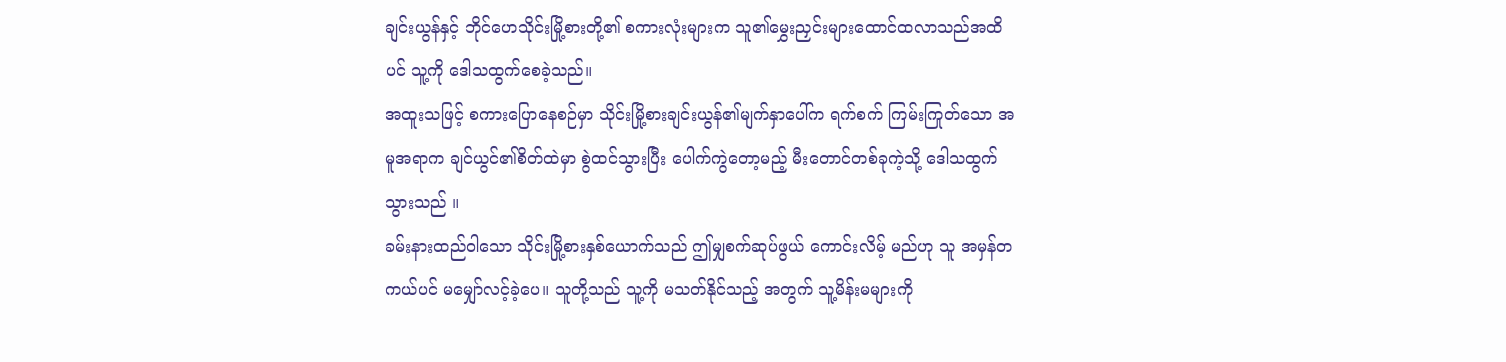ချင်းယွန်နှင့် ဘိုင်ဟေသိုင်းမြို့စားတို့၏ စကားလုံးများက သူ၏မွှေးညှင်းများထောင်ထလာသည်အထိပင် သူ့ကို ဒေါသထွက်စေခဲ့သည်။
အထူးသဖြင့် စကားပြောနေစဉ်မှာ သိုင်းမြို့စားချင်းယွန်၏မျက်နှာပေါ်က ရက်စက် ကြမ်းကြုတ်သော အမူအရာက ချင်ယွင်၏စိတ်ထဲမှာ စွဲထင်သွားပြီး ပေါက်ကွဲတော့မည့် မီးတောင်တစ်ခုကဲ့သို့ ဒေါသထွက်သွားသည် ။
ခမ်းနားထည်ဝါသော သိုင်းမြို့စားနှစ်ယောက်သည် ဤမျှစက်ဆုပ်ဖွယ် ကောင်းလိမ့် မည်ဟု သူ အမှန်တကယ်ပင် မမျှော်လင့်ခဲ့ပေ။ သူတို့သည် သူ့ကို မသတ်နိုင်သည့် အတွက် သူ့မိန်းမများကို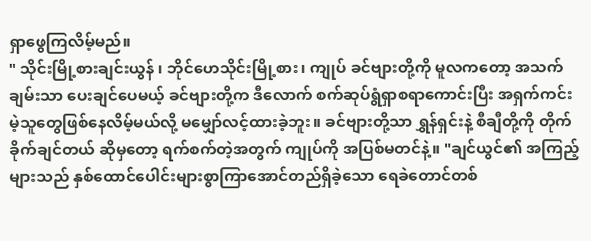ရှာဖွေကြလိမ့်မည်။
" သိုင်းမြို့စားချင်းယွန် ၊ ဘိုင်ဟေသိုင်းမြို့စား၊ ကျုပ် ခင်ဗျားတို့ကို မူလကတော့ အသက်ချမ်းသာ ပေးချင်ပေမယ့် ခင်ဗျားတို့က ဒီလောက် စက်ဆုပ်ရွံရှာစရာကောင်းပြီး အရှက်ကင်းမဲ့သူတွေဖြစ်နေလိမ့်မယ်လို့ မမျှော်လင့်ထားခဲ့ဘူး။ ခင်ဗျားတို့သာ ရွှန်ရှင်းနဲ့ စီချီတို့ကို တိုက်ခိုက်ချင်တယ် ဆိုမှတော့ ရက်စက်တဲ့အတွက် ကျုပ်ကို အပြစ်မတင်နဲ့။ "ချင်ယွင်၏ အကြည့်များသည် နှစ်ထောင်ပေါင်းများစွာကြာအောင်တည်ရှိခဲ့သော ရေခဲတောင်တစ်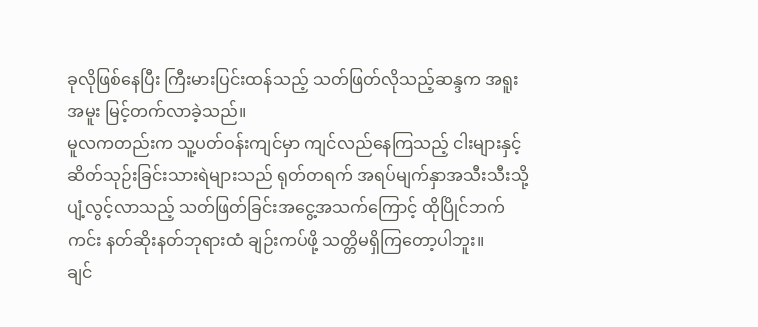ခုလိုဖြစ်နေပြီး ကြီးမားပြင်းထန်သည့် သတ်ဖြတ်လိုသည့်ဆန္ဒက အရူးအမူး မြင့်တက်လာခဲ့သည်။
မူလကတည်းက သူ့ပတ်ဝန်းကျင်မှာ ကျင်လည်နေကြသည့် ငါးများနှင့် ဆိတ်သုဉ်းခြင်းသားရဲများသည် ရုတ်တရက် အရပ်မျက်နှာအသီးသီးသို့ပျံ့လွင့်လာသည့် သတ်ဖြတ်ခြင်းအငွေ့အသက်ကြောင့် ထိုပြိုင်ဘက်ကင်း နတ်ဆိုးနတ်ဘုရားထံ ချဉ်းကပ်ဖို့ သတ္တိမရှိကြတော့ပါဘူး။
ချင်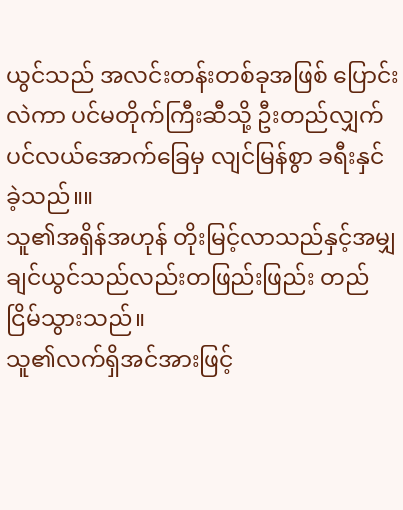ယွင်သည် အလင်းတန်းတစ်ခုအဖြစ် ပြောင်းလဲကာ ပင်မတိုက်ကြီးဆီသို့ ဦးတည်လျှက် ပင်လယ်အောက်ခြေမှ လျင်မြန်စွာ ခရီးနှင်ခဲ့သည်။။
သူ၏အရှိန်အဟုန် တိုးမြင့်လာသည်နှင့်အမျှ ချင်ယွင်သည်လည်းတဖြည်းဖြည်း တည်ငြိမ်သွားသည်။
သူ၏လက်ရှိအင်အားဖြင့်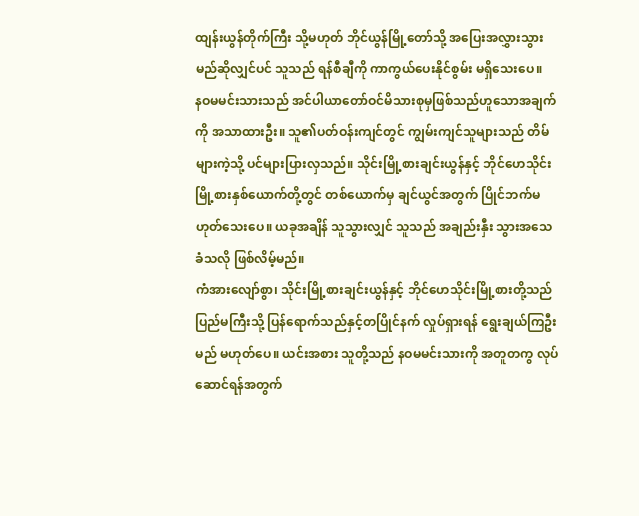ထျန်းယွန်တိုက်ကြီး သို့မဟုတ် ဘိုင်ယွန်မြို့တော်သို့ အပြေးအလွှားသွားမည်ဆိုလျှင်ပင် သူသည် ရန်စီချီကို ကာကွယ်ပေးနိုင်စွမ်း မရှိသေးပေ။
နဝမမင်းသားသည် အင်ပါယာတော်ဝင်မိသားစုမှဖြစ်သည်ဟူသောအချက်ကို အသာထားဦး။ သူ၏ပတ်ဝန်းကျင်တွင် ကျွမ်းကျင်သူများသည် တိမ်များကဲ့သို့ ပင်များပြားလှသည်။ သိုင်းမြို့စားချင်းယွန်နှင့် ဘိုင်ဟေသိုင်းမြို့စားနှစ်ယောက်တို့တွင် တစ်ယောက်မှ ချင်ယွင်အတွက် ပြိုင်ဘက်မဟုတ်သေးပေ။ ယခုအချိန် သူသွားလျှင် သူသည် အချည်းနှီး သွားအသေခံသလို ဖြစ်လိမ့်မည်။
ကံအားလျော်စွာ၊ သိုင်းမြို့စားချင်းယွန်နှင့် ဘိုင်ဟေသိုင်းမြို့စားတို့သည် ပြည်မကြီးသို့ ပြန်ရောက်သည်နှင့်တပြိုင်နက် လှုပ်ရှားရန် ရွေးချယ်ကြဦးမည် မဟုတ်ပေ။ ယင်းအစား သူတို့သည် နဝမမင်းသားကို အတူတကွ လုပ်ဆောင်ရန်အတွက်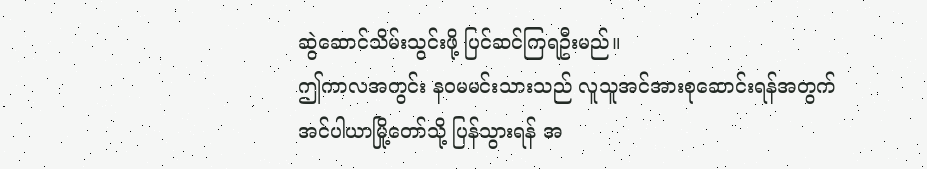ဆွဲဆောင်သိမ်းသွင်းဖို့ ပြင်ဆင်ကြရဦးမည်။
ဤကာလအတွင်း နဝမမင်းသားသည် လူသူအင်အားစုဆောင်းရန်အတွက် အင်ပါယာမြို့တော်သို့ ပြန်သွားရန် အ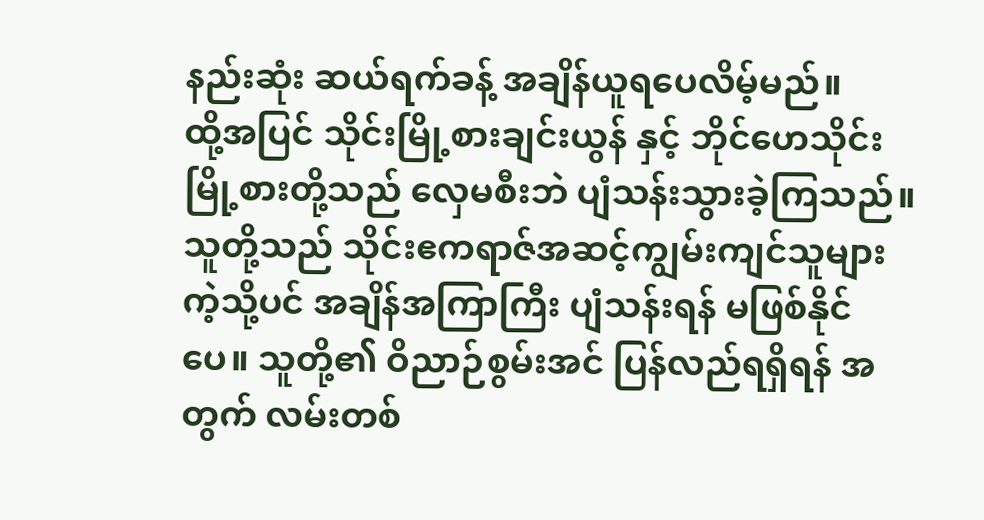နည်းဆုံး ဆယ်ရက်ခန့် အချိန်ယူရပေလိမ့်မည်။
ထို့အပြင် သိုင်းမြို့စားချင်းယွန် နှင့် ဘိုင်ဟေသိုင်းမြို့စားတို့သည် လှေမစီးဘဲ ပျံသန်းသွားခဲ့ကြသည်။ သူတို့သည် သိုင်းဧကရာဇ်အဆင့်ကျွမ်းကျင်သူများ ကဲ့သို့ပင် အချိန်အကြာကြီး ပျံသန်းရန် မဖြစ်နိုင်ပေ။ သူတို့၏ ဝိညာဉ်စွမ်းအင် ပြန်လည်ရရှိရန် အတွက် လမ်းတစ်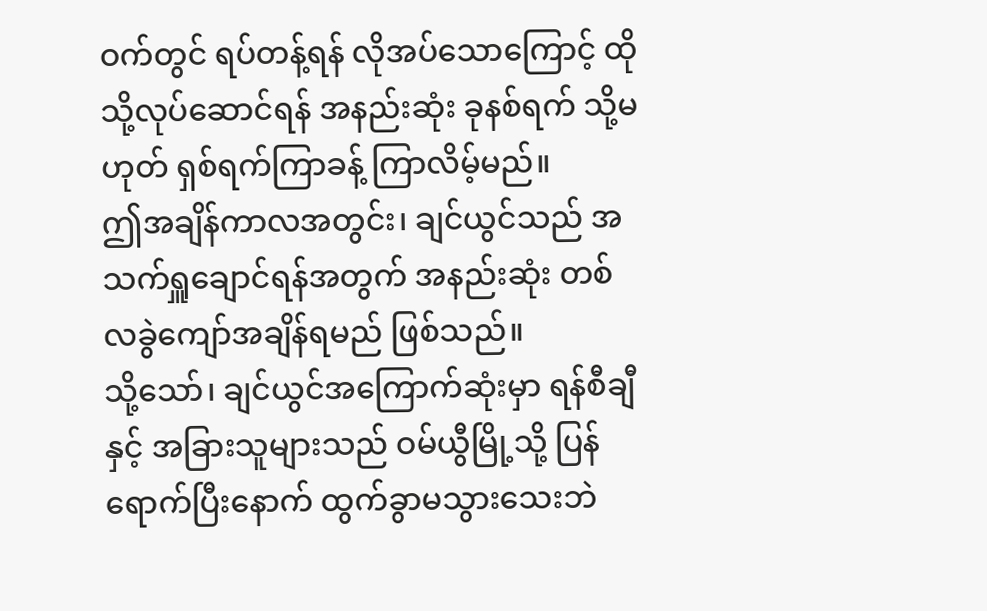ဝက်တွင် ရပ်တန့်ရန် လိုအပ်သောကြောင့် ထိုသို့လုပ်ဆောင်ရန် အနည်းဆုံး ခုနစ်ရက် သို့မဟုတ် ရှစ်ရက်ကြာခန့် ကြာလိမ့်မည်။
ဤအချိန်ကာလအတွင်း၊ ချင်ယွင်သည် အသက်ရှူချောင်ရန်အတွက် အနည်းဆုံး တစ်လခွဲကျော်အချိန်ရမည် ဖြစ်သည်။
သို့သော်၊ ချင်ယွင်အကြောက်ဆုံးမှာ ရန်စီချီနှင့် အခြားသူများသည် ဝမ်ယွီမြို့သို့ ပြန်ရောက်ပြီးနောက် ထွက်ခွာမသွားသေးဘဲ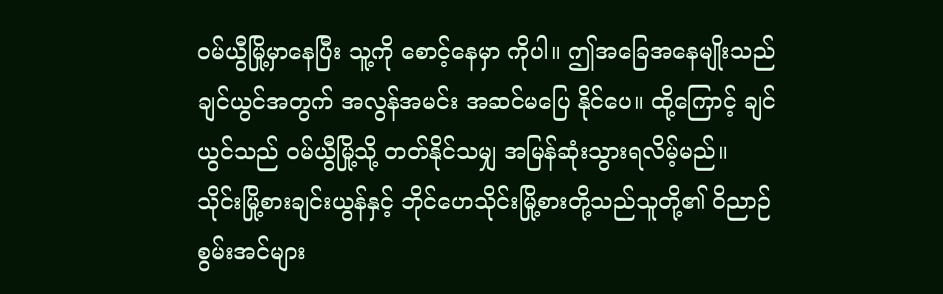ဝမ်ယွီမြို့မှာနေပြီး သူ့ကို စောင့်နေမှာ ကိုပါ။ ဤအခြေအနေမျိုးသည် ချင်ယွင်အတွက် အလွန်အမင်း အဆင်မပြေ နိုင်ပေ။ ထို့ကြောင့် ချင်ယွင်သည် ဝမ်ယွီမြို့သို့ တတ်နိုင်သမျှ အမြန်ဆုံးသွားရလိမ့်မည်။
သိုင်းမြို့စားချင်းယွန်နှင့် ဘိုင်ဟေသိုင်းမြို့စားတို့သည်သူတို့၏ ဝိညာဉ်စွမ်းအင်များ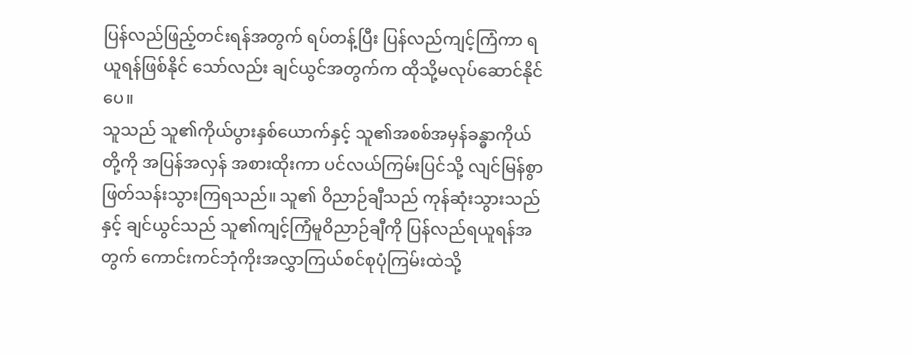ပြန်လည်ဖြည့်တင်းရန်အတွက် ရပ်တန့်ပြီး ပြန်လည်ကျင့်ကြံကာ ရယူရန်ဖြစ်နိုင် သော်လည်း ချင်ယွင်အတွက်က ထိုသို့မလုပ်ဆောင်နိုင်ပေ။
သူသည် သူ၏ကိုယ်ပွားနှစ်ယောက်နှင့် သူ၏အစစ်အမှန်ခန္ဓာကိုယ်တို့ကို အပြန်အလှန် အစားထိုးကာ ပင်လယ်ကြမ်းပြင်သို့ လျင်မြန်စွာ ဖြတ်သန်းသွားကြရသည်။ သူ၏ ဝိညာဉ်ချီသည် ကုန်ဆုံးသွားသည်နှင့် ချင်ယွင်သည် သူ၏ကျင့်ကြံမူဝိညာဉ်ချီကို ပြန်လည်ရယူရန်အတွက် ကောင်းကင်ဘုံကိုးအလွှာကြယ်စင်စုပုံကြမ်းထဲသို့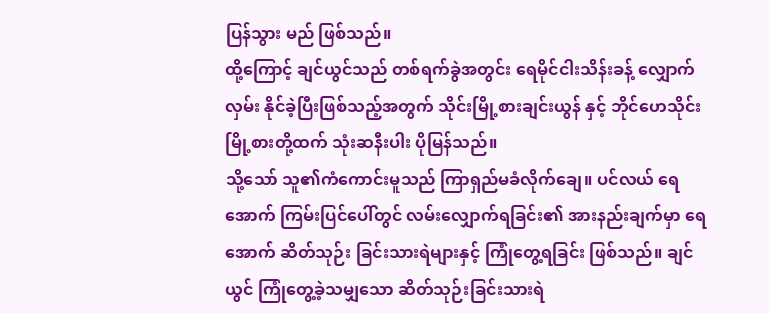ပြန်သွား မည် ဖြစ်သည်။
ထို့ကြောင့် ချင်ယွင်သည် တစ်ရက်ခွဲအတွင်း ရေမိုင်ငါးသိန်းခန့် လျှောက်လှမ်း နိုင်ခဲ့ပြီးဖြစ်သည့်အတွက် သိုင်းမြို့စားချင်းယွန် နှင့် ဘိုင်ဟေသိုင်းမြို့စားတို့ထက် သုံးဆနီးပါး ပိုမြန်သည်။
သို့သော် သူ၏ကံကောင်းမူသည် ကြာရှည်မခံလိုက်ချေ။ ပင်လယ် ရေအောက် ကြမ်းပြင်ပေါ်တွင် လမ်းလျှောက်ရခြင်း၏ အားနည်းချက်မှာ ရေအောက် ဆိတ်သုဉ်း ခြင်းသားရဲများနှင့် ကြုံတွေ့ရခြင်း ဖြစ်သည်။ ချင်ယွင် ကြုံတွေ့ခဲ့သမျှသော ဆိတ်သုဉ်းခြင်းသားရဲ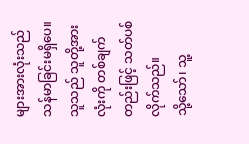များအားလုံးသည် သန်မာခြင်းမရှိပေ။ သူသည် သူတို့အားလုံးကို တစ်ချက်တည်းဖြင့် သတ်ပစ်လိုက်သည်။
သို့သော်၊ သူ့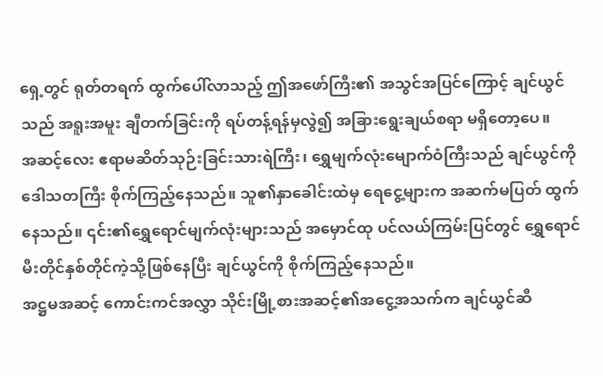ရှေ့တွင် ရုတ်တရက် ထွက်ပေါ်လာသည့် ဤအဖော်ကြီး၏ အသွင်အပြင်ကြောင့် ချင်ယွင်သည် အရူးအမူး ချီတက်ခြင်းကို ရပ်တန့်ရန်မှလွဲ၍ အခြားရွေးချယ်စရာ မရှိတော့ပေ။
အဆင့်လေး ဧရာမဆိတ်သုဉ်းခြင်းသားရဲကြီး၊ ရွှေမျက်လုံးမျောက်ဝံကြီးသည် ချင်ယွင်ကို ဒေါသတကြီး စိုက်ကြည့်နေသည်။ သူ၏နှာခေါင်းထဲမှ ရေငွေ့များက အဆက်မပြတ် ထွက်နေသည်။ ၎င်း၏ရွှေရောင်မျက်လုံးများသည် အမှောင်ထု ပင်လယ်ကြမ်းပြင်တွင် ရွှေရောင်မီးတိုင်နှစ်တိုင်ကဲ့သို့ဖြစ်နေပြီး ချင်ယွင်ကို စိုက်ကြည့်နေသည်။
အဋ္ဌမအဆင့် ကောင်းကင်အလွှာ သိုင်းမြို့စားအဆင့်၏အငွေ့အသက်က ချင်ယွင်ဆီ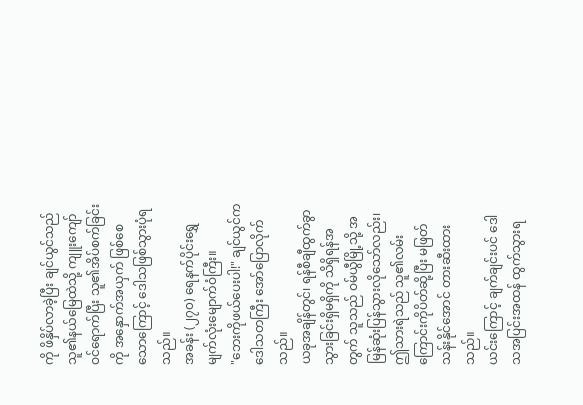ကို ဖိနှိပ်လာခဲ့ပြီး ချင်ယွင်သည် သူ၏နယ်မြေထဲသို့ ကျူးကျော်ဝင်ရောက်ပြီး သူ၏အိပ်စက်ခြင်းကို အနှောက်အယှက် ဖြစ်စေသောကြောင့် ဒေါသဖြစ်သွားပုံရသည်။
အခန်း (၂၇၀) ရေနက်ပိုင်းရွှေမျက်လုံးမျောက်ဝံကြီး။
"ဘေးကိုဖယ်ပေးပါ!" ချင်ယွင်က ဒေါသတကြီး အော်ပြောလိုက်သည်။
ယခုအချိန်တွင်၊ ရန်စီချီထွက်ခွာသွားခြင်းရှိမရှိကို သိရှိရန်အတွက် သူသည် ဝမ်ယွီမြို့သို့ အမြန်ဆုံးပြန်သွားလိုသော်လည်း၊ ဤသားရဲသည် သူ၏လမ်းကြောင်းကိုပိတ်ဆို့ပြီး မဖြတ်သန်းနိုင်အောင် တားဆီးထားသည်။
ယင်းကြောင့် ချက်ချင်းပင် ဒေါသအပြင်းအထန် ထွက်သွားရ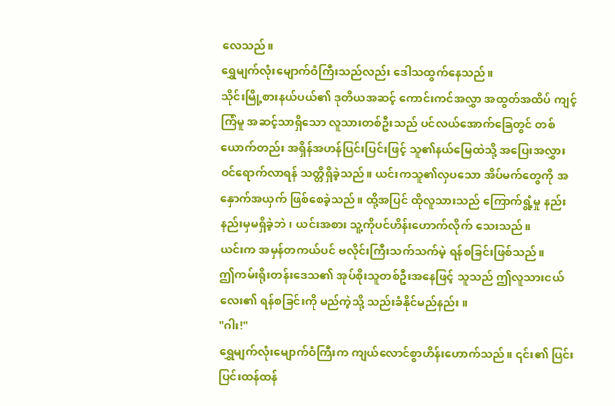လေသည်။
ရွှေမျက်လုံးမျောက်ဝံကြီးသည်လည်း ဒေါသထွက်နေသည်။
သိုင်းမြို့စားနယ်ပယ်၏ ဒုတိယအဆင့် ကောင်းကင်အလွှာ အထွတ်အထိပ် ကျင့်ကြံမူ အဆင့်သာရှိသော လူသားတစ်ဦးသည် ပင်လယ်အောက်ခြေတွင် တစ်ယောက်တည်း အရှိန်အဟန်ပြင်းပြင်းဖြင့် သူ၏နယ်မြေထဲသို့ အပြေးအလွှား ဝင်ရောက်လာရန် သတ္တိရှိခဲ့သည်။ ယင်းကသူ၏လှပသော အိပ်မက်တွေကို အနှောက်အယှက် ဖြစ်စေခဲ့သည်။ ထို့အပြင် ထိုလူသားသည် ကြောက်ရွံ့မှု နည်းနည်းမှမရှိခဲ့ဘဲ၊ ယင်းအစား သူ့ကိုပင်ဟိန်းဟောက်လိုက် သေးသည်။
ယင်းက အမှန်တကယ်ပင် ဗလိုင်းကြီးသက်သက်မဲ့ ရန်စခြင်းဖြစ်သည်။
ဤကမ်းရိုးတန်းဒေသ၏ အုပ်စိုးသူတစ်ဦးအနေဖြင့် သူသည် ဤလူသားငယ်လေး၏ ရန်စခြင်းကို မည်ကဲ့သို့ သည်းခံနိုင်မည်နည်း။
"ဂါး!"
ရွှေမျက်လုံးမျောက်ဝံကြီးက ကျယ်လောင်စွာဟိန်းဟောက်သည်။ ၎င်း၏ ပြင်းပြင်းထန်ထန်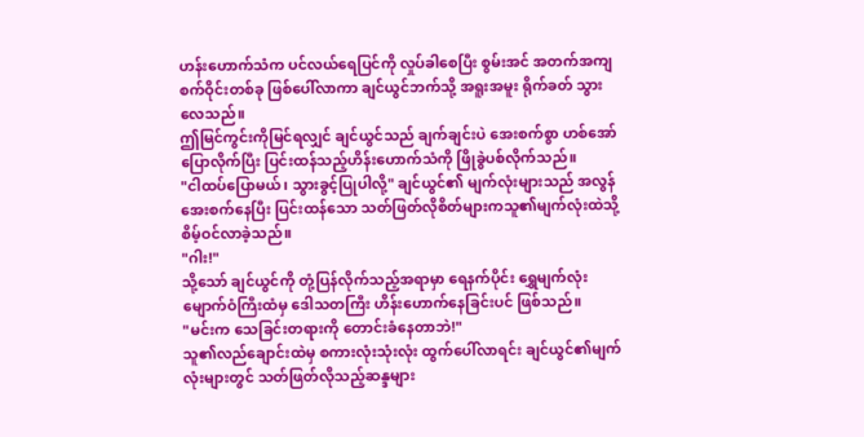ဟန်းဟောက်သံက ပင်လယ်ရေပြင်ကို လှုပ်ခါစေပြီး စွမ်းအင် အတက်အကျစက်ဝိုင်းတစ်ခု ဖြစ်ပေါ်လာကာ ချင်ယွင်ဘက်သို့ အရူးအမူး ရိုက်ခတ် သွားလေသည်။
ဤမြင်ကွင်းကိုမြင်ရလျှင် ချင်ယွင်သည် ချက်ချင်းပဲ အေးစက်စွာ ဟစ်အော်ပြောလိုက်ပြီး ပြင်းထန်သည့်ဟိန်းဟောက်သံကို ဖြိုခွဲပစ်လိုက်သည်။
"ငါထပ်ပြောမယ်၊ သွားခွင့်ပြုပါလို့" ချင်ယွင်၏ မျက်လုံးများသည် အလွန်အေးစက်နေပြီး ပြင်းထန်သော သတ်ဖြတ်လိုစိတ်များကသူ၏မျက်လုံးထဲသို့ စိမ့်ဝင်လာခဲ့သည်။
"ဂါး!"
သို့သော် ချင်ယွင်ကို တုံ့ပြန်လိုက်သည့်အရာမှာ ရေနက်ပိုင်း ရွှေမျက်လုံး မျောက်ဝံကြီးထံမှ ဒေါသတကြီး ဟိန်းဟောက်နေခြင်းပင် ဖြစ်သည်။
"မင်းက သေခြင်းတရားကို တောင်းခံနေတာဘဲ!"
သူ၏လည်ချောင်းထဲမှ စကားလုံးသုံးလုံး ထွက်ပေါ်လာရင်း ချင်ယွင်၏မျက်လုံးများတွင် သတ်ဖြတ်လိုသည့်ဆန္ဒများ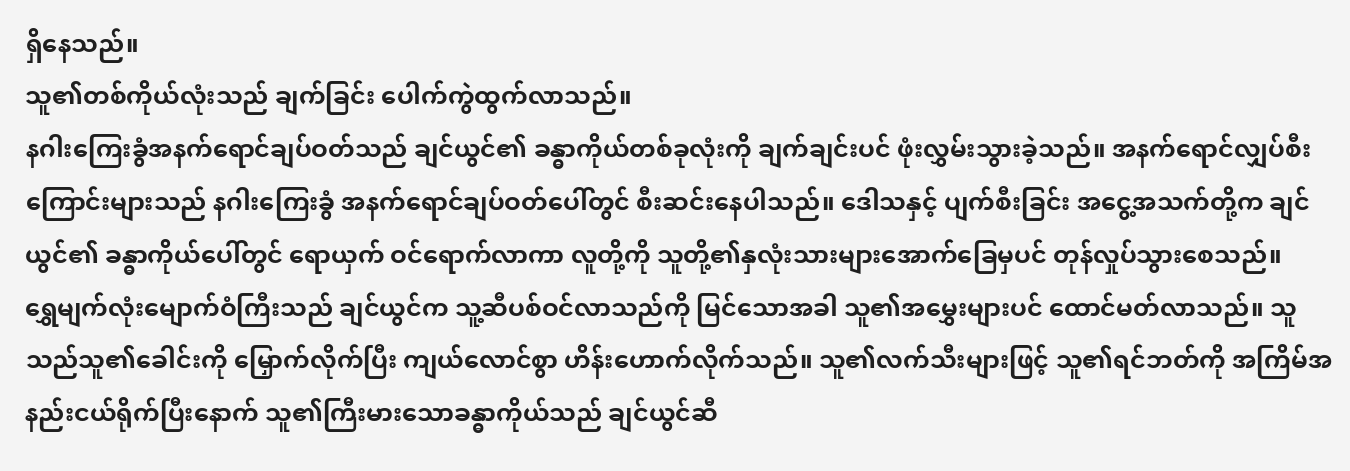ရှိနေသည်။
သူ၏တစ်ကိုယ်လုံးသည် ချက်ခြင်း ပေါက်ကွဲထွက်လာသည်။
နဂါးကြေးခွံအနက်ရောင်ချပ်ဝတ်သည် ချင်ယွင်၏ ခန္ဓာကိုယ်တစ်ခုလုံးကို ချက်ချင်းပင် ဖုံးလွှမ်းသွားခဲ့သည်။ အနက်ရောင်လျှပ်စီးကြောင်းများသည် နဂါးကြေးခွံ အနက်ရောင်ချပ်ဝတ်ပေါ်တွင် စီးဆင်းနေပါသည်။ ဒေါသနှင့် ပျက်စီးခြင်း အငွေ့အသက်တို့က ချင်ယွင်၏ ခန္ဓာကိုယ်ပေါ်တွင် ရောယှက် ဝင်ရောက်လာကာ လူတို့ကို သူတို့၏နှလုံးသားများအောက်ခြေမှပင် တုန်လှုပ်သွားစေသည်။
ရွှေမျက်လုံးမျောက်ဝံကြီးသည် ချင်ယွင်က သူ့ဆီပစ်ဝင်လာသည်ကို မြင်သောအခါ သူ၏အမွှေးများပင် ထောင်မတ်လာသည်။ သူသည်သူ၏ခေါင်းကို မြှောက်လိုက်ပြီး ကျယ်လောင်စွာ ဟိန်းဟောက်လိုက်သည်။ သူ၏လက်သီးများဖြင့် သူ၏ရင်ဘတ်ကို အကြိမ်အနည်းငယ်ရိုက်ပြီးနောက် သူ၏ကြီးမားသောခန္ဓာကိုယ်သည် ချင်ယွင်ဆီ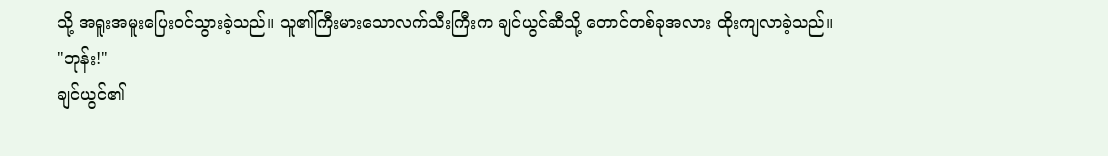သို့ အရူးအမူးပြေးဝင်သွားခဲ့သည်။ သူ၏ကြီးမားသောလက်သီးကြီးက ချင်ယွင်ဆီသို့ တောင်တစ်ခုအလား ထိုးကျလာခဲ့သည်။
"ဘုန်း!"
ချင်ယွင်၏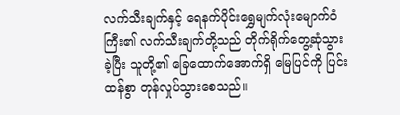လက်သီးချက်နှင့် ရေနက်ပိုင်းရွှေမျက်လုံးမျောက်ဝံကြီး၏ လက်သီးချက်တို့သည် တိုက်ရိုက်တွေ့ဆုံသွားခဲ့ပြီး သူတို့၏ ခြေထောက်အောက်ရှိ မြေပြင်ကို ပြင်းထန်စွာ တုန်လှုပ်သွားစေသည်။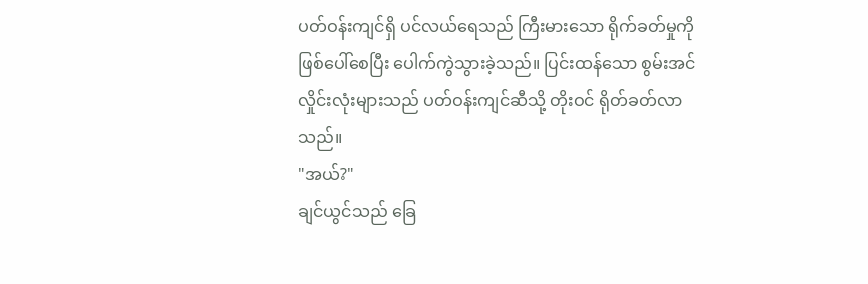ပတ်ဝန်းကျင်ရှိ ပင်လယ်ရေသည် ကြီးမားသော ရိုက်ခတ်မှုကို ဖြစ်ပေါ်စေပြီး ပေါက်ကွဲသွားခဲ့သည်။ ပြင်းထန်သော စွမ်းအင်လှိုင်းလုံးများသည် ပတ်ဝန်းကျင်ဆီသို့ တိုးဝင် ရိုတ်ခတ်လာသည်။
"အယ်?"
ချင်ယွင်သည် ခြေ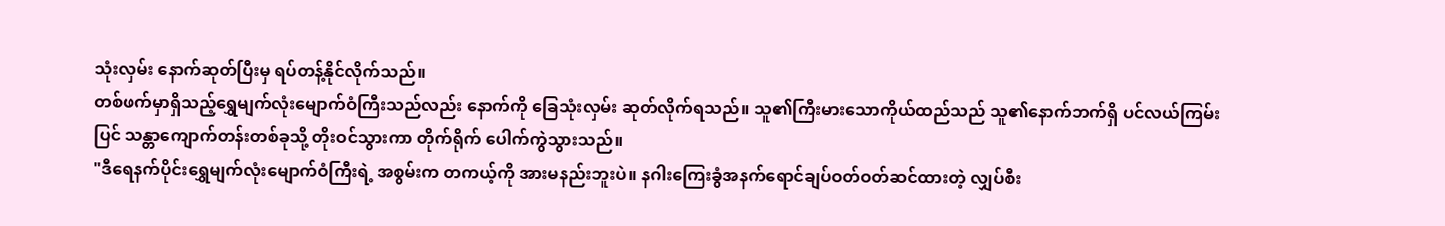သုံးလှမ်း နောက်ဆုတ်ပြီးမှ ရပ်တန့်နိုင်လိုက်သည်။
တစ်ဖက်မှာရှိသည့်ရွှေမျက်လုံးမျောက်ဝံကြီးသည်လည်း နောက်ကို ခြေသုံးလှမ်း ဆုတ်လိုက်ရသည်။ သူ၏ကြီးမားသောကိုယ်ထည်သည် သူ၏နောက်ဘက်ရှိ ပင်လယ်ကြမ်းပြင် သန္တာကျောက်တန်းတစ်ခုသို့ တိုးဝင်သွားကာ တိုက်ရိုက် ပေါက်ကွဲသွားသည်။
"ဒီရေနက်ပိုင်းရွှေမျက်လုံးမျောက်ဝံကြီးရဲ့ အစွမ်းက တကယ့်ကို အားမနည်းဘူးပဲ။ နဂါးကြေးခွံအနက်ရောင်ချပ်ဝတ်ဝတ်ဆင်ထားတဲ့ လျှပ်စီး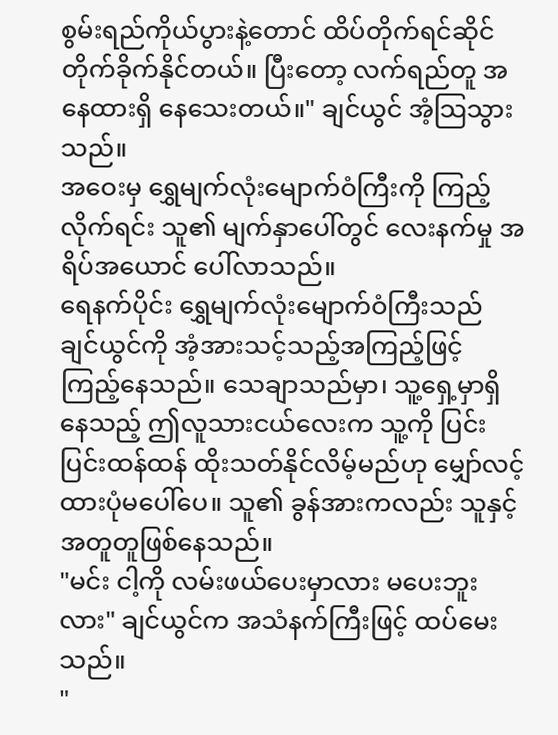စွမ်းရည်ကိုယ်ပွားနဲ့တောင် ထိပ်တိုက်ရင်ဆိုင် တိုက်ခိုက်နိုင်တယ်။ ပြီးတော့ လက်ရည်တူ အနေထားရှိ နေသေးတယ်။" ချင်ယွင် အံ့သြသွားသည်။
အဝေးမှ ရွှေမျက်လုံးမျောက်ဝံကြီးကို ကြည့်လိုက်ရင်း သူ၏ မျက်နှာပေါ်တွင် လေးနက်မှု အရိပ်အယောင် ပေါ်လာသည်။
ရေနက်ပိုင်း ရွှေမျက်လုံးမျောက်ဝံကြီးသည် ချင်ယွင်ကို အံ့အားသင့်သည့်အကြည့်ဖြင့် ကြည့်နေသည်။ သေချာသည်မှာ၊ သူ့ရှေ့မှာရှိနေသည့် ဤလူသားငယ်လေးက သူ့ကို ပြင်းပြင်းထန်ထန် ထိုးသတ်နိုင်လိမ့်မည်ဟု မျှော်လင့်ထားပုံမပေါ်ပေ။ သူ၏ ခွန်အားကလည်း သူနှင့် အတူတူဖြစ်နေသည်။
"မင်း ငါ့ကို လမ်းဖယ်ပေးမှာလား မပေးဘူးလား" ချင်ယွင်က အသံနက်ကြီးဖြင့် ထပ်မေးသည်။
"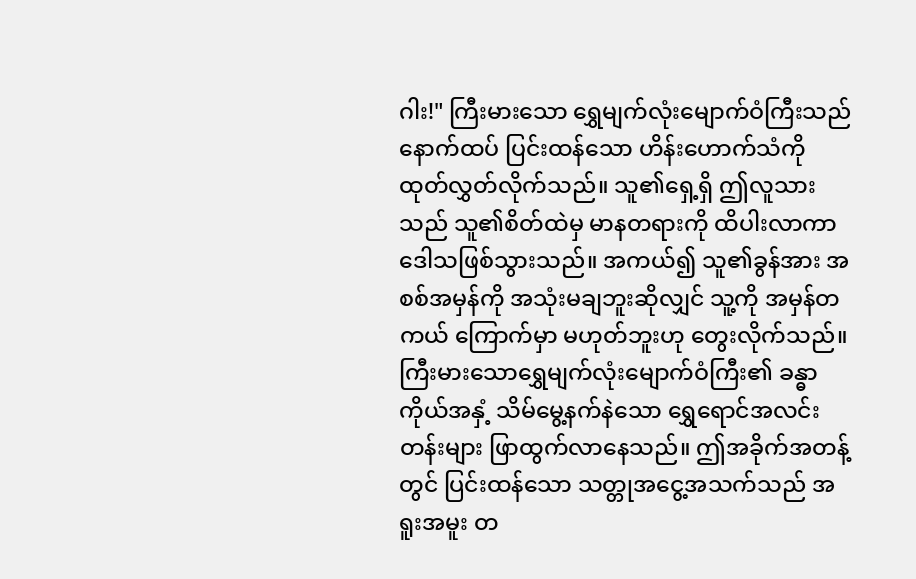ဂါး!" ကြီးမားသော ရွှေမျက်လုံးမျောက်ဝံကြီးသည် နောက်ထပ် ပြင်းထန်သော ဟိန်းဟောက်သံကို ထုတ်လွှတ်လိုက်သည်။ သူ၏ရှေ့ရှိ ဤလူသားသည် သူ၏စိတ်ထဲမှ မာနတရားကို ထိပါးလာကာ ဒေါသဖြစ်သွားသည်။ အကယ်၍ သူ၏ခွန်အား အစစ်အမှန်ကို အသုံးမချဘူးဆိုလျှင် သူ့ကို အမှန်တကယ် ကြောက်မှာ မဟုတ်ဘူးဟု တွေးလိုက်သည်။
ကြီးမားသောရွှေမျက်လုံးမျောက်ဝံကြီး၏ ခန္ဓာကိုယ်အနှံ့ သိမ်မွေ့နက်နဲသော ရွှေရောင်အလင်းတန်းများ ဖြာထွက်လာနေသည်။ ဤအခိုက်အတန့်တွင် ပြင်းထန်သော သတ္တုအငွေ့အသက်သည် အရူးအမူး တ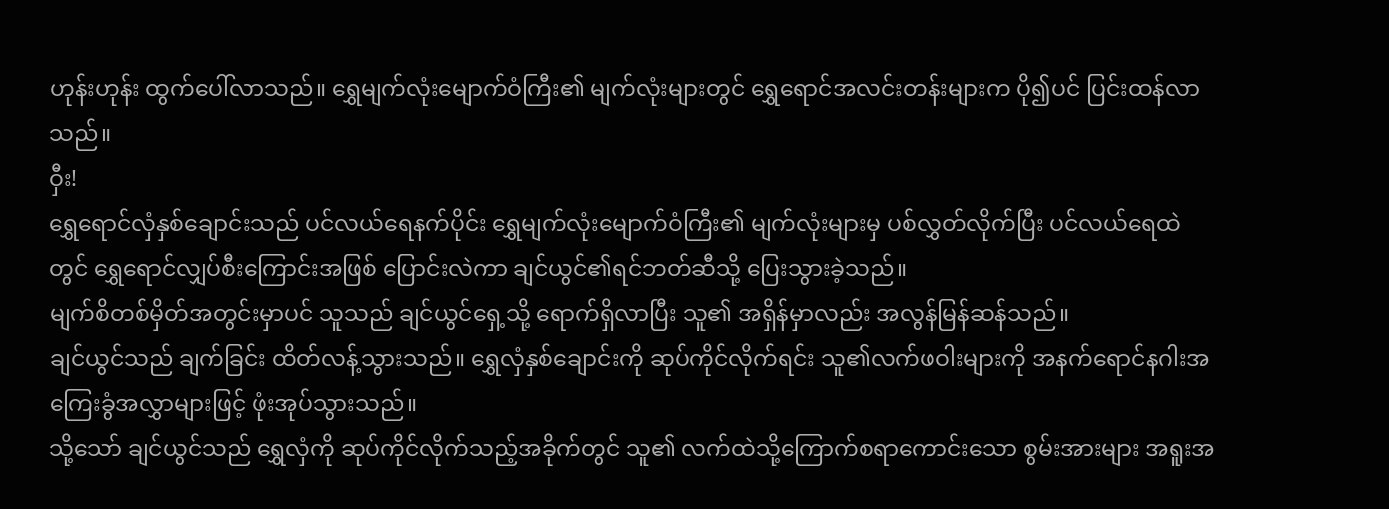ဟုန်းဟုန်း ထွက်ပေါ်လာသည်။ ရွှေမျက်လုံးမျောက်ဝံကြီး၏ မျက်လုံးများတွင် ရွှေရောင်အလင်းတန်းများက ပို၍ပင် ပြင်းထန်လာသည်။
ဝှီး!
ရွှေရောင်လှံနှစ်ချောင်းသည် ပင်လယ်ရေနက်ပိုင်း ရွှေမျက်လုံးမျောက်ဝံကြီး၏ မျက်လုံးများမှ ပစ်လွှတ်လိုက်ပြီး ပင်လယ်ရေထဲတွင် ရွှေရောင်လျှပ်စီးကြောင်းအဖြစ် ပြောင်းလဲကာ ချင်ယွင်၏ရင်ဘတ်ဆီသို့ ပြေးသွားခဲ့သည်။
မျက်စိတစ်မှိတ်အတွင်းမှာပင် သူသည် ချင်ယွင်ရှေ့သို့ ရောက်ရှိလာပြီး သူ၏ အရှိန်မှာလည်း အလွန်မြန်ဆန်သည်။
ချင်ယွင်သည် ချက်ခြင်း ထိတ်လန့်သွားသည်။ ရွှေလှံနှစ်ချောင်းကို ဆုပ်ကိုင်လိုက်ရင်း သူ၏လက်ဖဝါးများကို အနက်ရောင်နဂါးအကြေးခွံအလွှာများဖြင့် ဖုံးအုပ်သွားသည်။
သို့သော် ချင်ယွင်သည် ရွှေလှံကို ဆုပ်ကိုင်လိုက်သည့်အခိုက်တွင် သူ၏ လက်ထဲသို့ကြောက်စရာကောင်းသော စွမ်းအားများ အရူးအ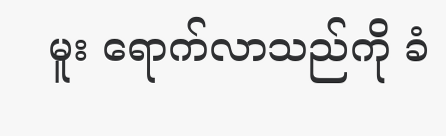မူး ရောက်လာသည်ကို ခံ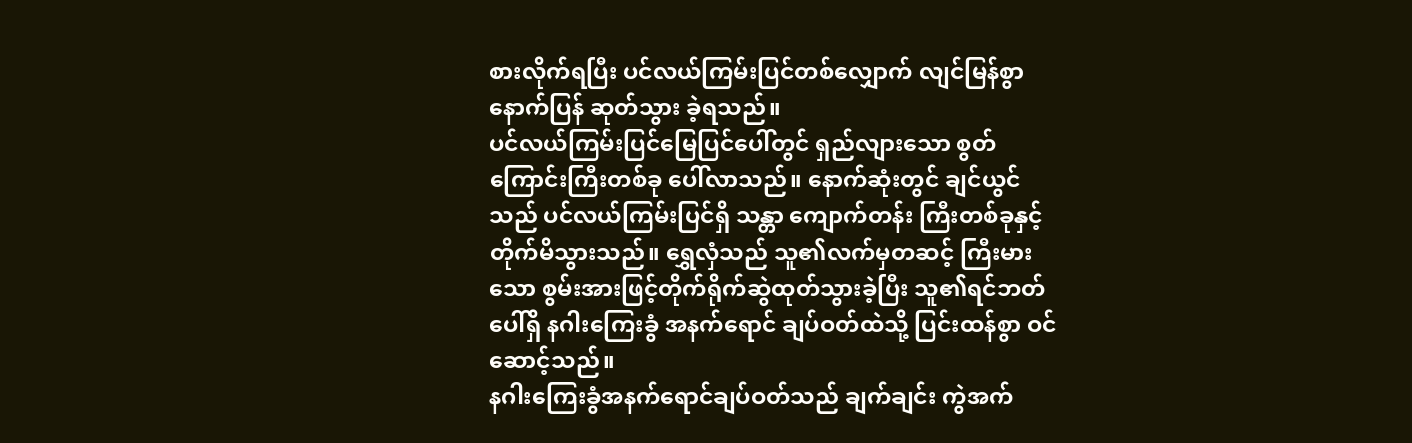စားလိုက်ရပြီး ပင်လယ်ကြမ်းပြင်တစ်လျှောက် လျင်မြန်စွာ နောက်ပြန် ဆုတ်သွား ခဲ့ရသည်။
ပင်လယ်ကြမ်းပြင်မြေပြင်ပေါ်တွင် ရှည်လျားသော စွတ်ကြောင်းကြီးတစ်ခု ပေါ်လာသည်။ နောက်ဆုံးတွင် ချင်ယွင်သည် ပင်လယ်ကြမ်းပြင်ရှိ သန္တာ ကျောက်တန်း ကြီးတစ်ခုနှင့် တိုက်မိသွားသည်။ ရွှေလှံသည် သူ၏လက်မှတဆင့် ကြီးမားသော စွမ်းအားဖြင့်တိုက်ရိုက်ဆွဲထုတ်သွားခဲ့ပြီး သူ၏ရင်ဘတ်ပေါ်ရှိ နဂါးကြေးခွံ အနက်ရောင် ချပ်ဝတ်ထဲသို့ ပြင်းထန်စွာ ဝင်ဆောင့်သည်။
နဂါးကြေးခွံအနက်ရောင်ချပ်ဝတ်သည် ချက်ချင်း ကွဲအက်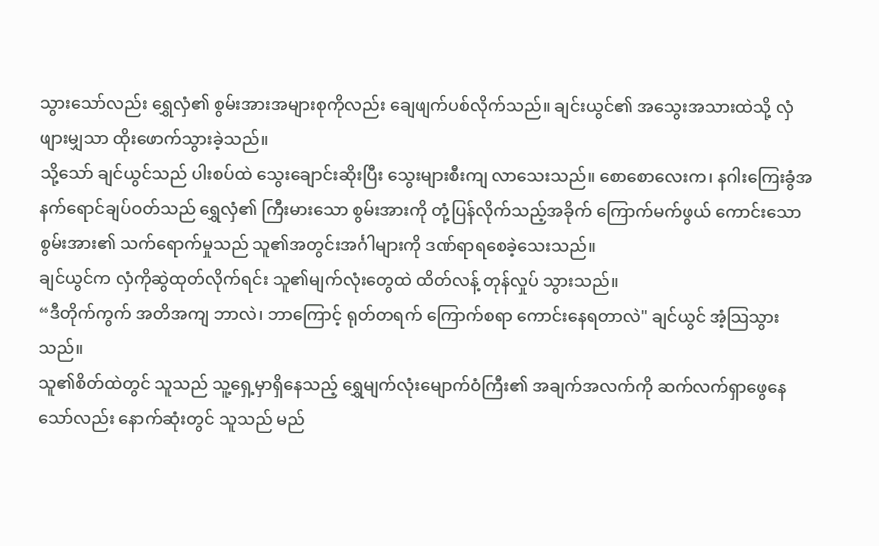သွားသော်လည်း ရွှေလှံ၏ စွမ်းအားအများစုကိုလည်း ချေဖျက်ပစ်လိုက်သည်။ ချင်းယွင်၏ အသွေးအသားထဲသို့ လှံဖျားမျှသာ ထိုးဖောက်သွားခဲ့သည်။
သို့သော် ချင်ယွင်သည် ပါးစပ်ထဲ သွေးချောင်းဆိုးပြီး သွေးများစီးကျ လာသေးသည်။ စောစောလေးက၊ နဂါးကြေးခွံအနက်ရောင်ချပ်ဝတ်သည် ရွှေလှံ၏ ကြီးမားသော စွမ်းအားကို တုံ့ပြန်လိုက်သည့်အခိုက် ကြောက်မက်ဖွယ် ကောင်းသော စွမ်းအား၏ သက်ရောက်မှုသည် သူ၏အတွင်းအင်္ဂါများကို ဒဏ်ရာရစေခဲ့သေးသည်။
ချင်ယွင်က လှံကိုဆွဲထုတ်လိုက်ရင်း သူ၏မျက်လုံးတွေထဲ ထိတ်လန့် တုန်လှုပ် သွားသည်။
“ဒီတိုက်ကွက် အတိအကျ ဘာလဲ၊ ဘာကြောင့် ရုတ်တရက် ကြောက်စရာ ကောင်းနေရတာလဲ" ချင်ယွင် အံ့သြသွားသည်။
သူ၏စိတ်ထဲတွင် သူသည် သူ့ရှေ့မှာရှိနေသည့် ရွှေမျက်လုံးမျောက်ဝံကြီး၏ အချက်အလက်ကို ဆက်လက်ရှာဖွေနေသော်လည်း နောက်ဆုံးတွင် သူသည် မည်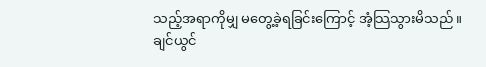သည့်အရာကိုမျှ မတွေ့ခဲ့ရခြင်းကြောင့် အံ့သြသွားမိသည်။
ချင်ယွင်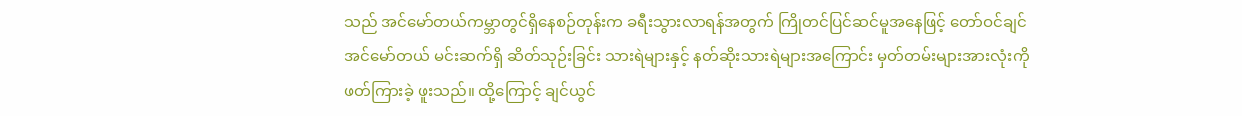သည် အင်မော်တယ်ကမ္ဘာတွင်ရှိနေစဉ်တုန်းက ခရီးသွားလာရန်အတွက် ကြိုတင်ပြင်ဆင်မူအနေဖြင့် တော်ဝင်ချင်အင်မော်တယ် မင်းဆက်ရှိ ဆိတ်သုဉ်းခြင်း သားရဲများနှင့် နတ်ဆိုးသားရဲများအကြောင်း မှတ်တမ်းများအားလုံးကို ဖတ်ကြားခဲ့ ဖူးသည်။ ထို့ကြောင့် ချင်ယွင်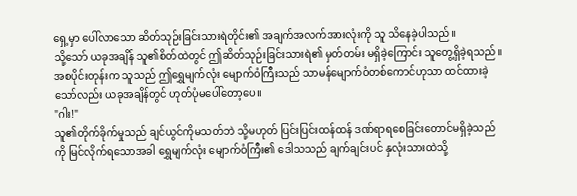ရှေ့မှာ ပေါ်လာသော ဆိတ်သုဉ်းခြင်းသားရဲတိုင်း၏ အချက်အလက်အားလုံးကို သူ သိနေခဲ့ပါသည်။
သို့သော် ယခုအချိန် သူ၏စိတ်ထဲတွင် ဤဆိတ်သုဉ်းခြင်းသားရဲ၏ မှတ်တမ်း မရှိခဲ့ကြောင်း သူတွေ့ရှိခဲ့ရသည်။ အစပိုင်းတုန်းက သူသည် ဤရွှေမျက်လုံး မျောက်ဝံကြီးသည် သာမန်မျောက်ဝံတစ်ကောင်ဟုသာ ထင်ထားခဲ့သော်လည်း ယခုအချိန်တွင် ဟုတ်ပုံမပေါ်တော့ပေ။
"ဂါး!"
သူ၏တိုက်ခိုက်မှုသည် ချင်ယွင်ကိုမသတ်ဘဲ သို့မဟုတ် ပြင်းပြင်းထန်ထန် ဒဏ်ရာရစေခြင်းတောင်မရှိခဲ့သည်ကို မြင်လိုက်ရသောအခါ ရွှေမျက်လုံး မျောက်ဝံကြီး၏ ဒေါသသည် ချက်ချင်းပင် နှလုံးသားထဲသို့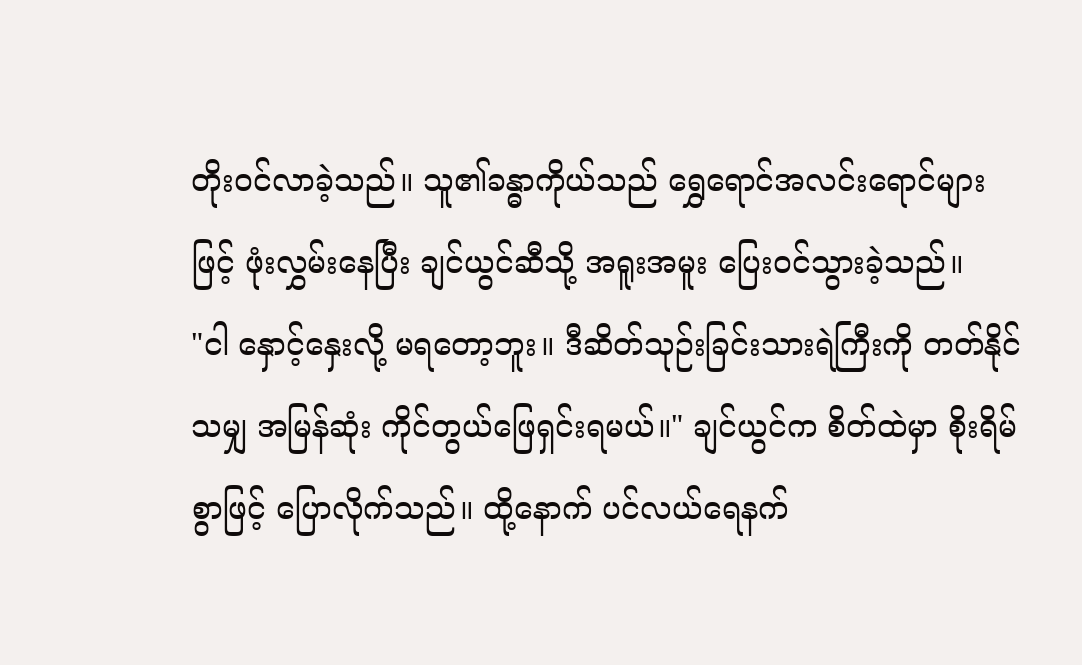တိုးဝင်လာခဲ့သည်။ သူ၏ခန္ဓာကိုယ်သည် ရွှေရောင်အလင်းရောင်များဖြင့် ဖုံးလွှမ်းနေပြီး ချင်ယွင်ဆီသို့ အရူးအမူး ပြေးဝင်သွားခဲ့သည်။
"ငါ နှောင့်နှေးလို့ မရတော့ဘူး။ ဒီဆိတ်သုဉ်းခြင်းသားရဲကြီးကို တတ်နိုင်သမျှ အမြန်ဆုံး ကိုင်တွယ်ဖြေရှင်းရမယ်။" ချင်ယွင်က စိတ်ထဲမှာ စိုးရိမ်စွာဖြင့် ပြောလိုက်သည်။ ထို့နောက် ပင်လယ်ရေနက်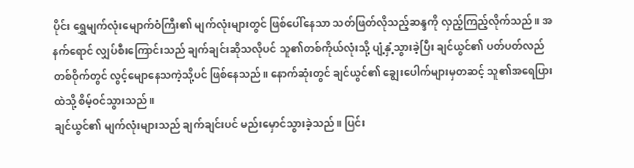ပိုင်း ရွှေမျက်လုံးမျောက်ဝံကြီး၏ မျက်လုံးများတွင် ဖြစ်ပေါ်နေသာ သတ်ဖြတ်လိုသည့်ဆန္ဒကို လှည့်ကြည့်လိုက်သည်။ အနက်ရောင် လျှပ်စီးကြောင်းသည် ချက်ချင်းဆိုသလိုပင် သူ၏တစ်ကိုယ်လုံးသို့ ပျံ့နှံ့သွားခဲ့ပြီး ချင်ယွင်၏ ပတ်ပတ်လည်တစ်ဝိုက်တွင် လွင့်မျောနေသကဲ့သို့ပင် ဖြစ်နေသည်။ နောက်ဆုံးတွင် ချင်ယွင်၏ ချွေးပေါက်များမှတဆင့် သူ၏အရေပြားထဲသို့ စိမ့်ဝင်သွားသည်။
ချင်ယွင်၏ မျက်လုံးများသည် ချက်ချင်းပင် မည်းမှောင်သွားခဲ့သည်။ ပြင်း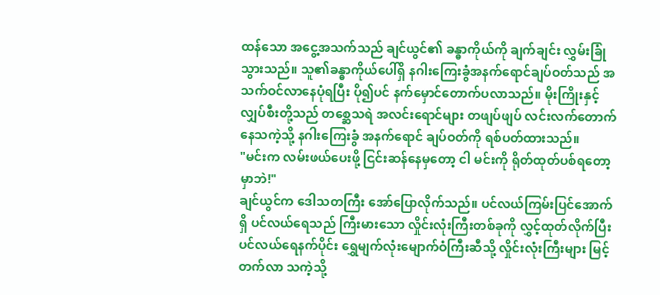ထန်သော အငွေ့အသက်သည် ချင်ယွင်၏ ခန္ဓာကိုယ်ကို ချက်ချင်း လွှမ်းခြုံသွားသည်။ သူ၏ခန္ဓာကိုယ်ပေါ်ရှိ နဂါးကြေးခွံအနက်ရောင်ချပ်ဝတ်သည် အသက်ဝင်လာနေပုံရပြီး ပို၍ပင် နက်မှောင်တောက်ပလာသည်။ မိုးကြိုးနှင့်လျှပ်စီးတို့သည် တစ္ဆေသရဲ အလင်းရောင်များ တဖျပ်ဖျပ် လင်းလက်တောက်နေသကဲ့သို့ နဂါးကြေးခွံ အနက်ရောင် ချပ်ဝတ်ကို ရစ်ပတ်ထားသည်။
"မင်းက လမ်းဖယ်ပေးဖို့ ငြင်းဆန်နေမှတော့ ငါ မင်းကို ရိုတ်ထုတ်ပစ်ရတော့မှာဘဲ!"
ချင်ယွင်က ဒေါသတကြီး အော်ပြောလိုက်သည်။ ပင်လယ်ကြမ်းပြင်အောက်ရှိ ပင်လယ်ရေသည် ကြီးမားသော လှိုင်းလုံးကြီးတစ်ခုကို လွှင့်ထုတ်လိုက်ပြီး ပင်လယ်ရေနက်ပိုင်း ရွှေမျက်လုံးမျောက်ဝံကြီးဆီသို့ လှိုင်းလုံးကြီးများ မြင့်တက်လာ သကဲ့သို့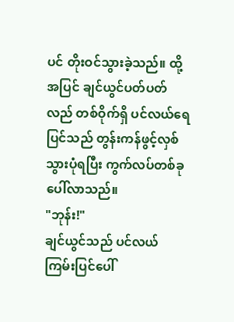ပင် တိုးဝင်သွားခဲ့သည်။ ထို့အပြင် ချင်ယွင်ပတ်ပတ်လည် တစ်ဝိုက်ရှိ ပင်လယ်ရေပြင်သည် တွန်းကန်ဖွင့်လှစ်သွားပုံရပြီး ကွက်လပ်တစ်ခု ပေါ်လာသည်။
"ဘုန်း!"
ချင်ယွင်သည် ပင်လယ်ကြမ်းပြင်ပေါ်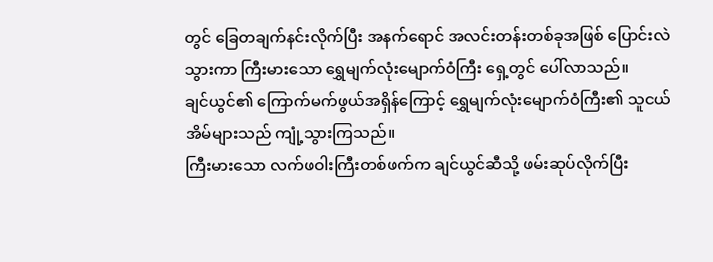တွင် ခြေတချက်နင်းလိုက်ပြီး အနက်ရောင် အလင်းတန်းတစ်ခုအဖြစ် ပြောင်းလဲသွားကာ ကြီးမားသော ရွှေမျက်လုံးမျောက်ဝံကြီး ရှေ့တွင် ပေါ်လာသည်။
ချင်ယွင်၏ ကြောက်မက်ဖွယ်အရှိန်ကြောင့် ရွှေမျက်လုံးမျောက်ဝံကြီး၏ သူငယ်အိမ်များသည် ကျုံ့သွားကြသည်။
ကြီးမားသော လက်ဖဝါးကြီးတစ်ဖက်က ချင်ယွင်ဆီသို့ ဖမ်းဆုပ်လိုက်ပြီး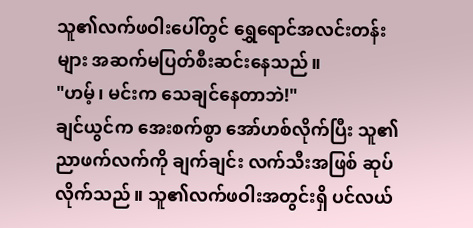သူ၏လက်ဖဝါးပေါ်တွင် ရွှေရောင်အလင်းတန်းများ အဆက်မပြတ်စီးဆင်းနေသည်။
"ဟမ့်၊ မင်းက သေချင်နေတာဘဲ!"
ချင်ယွင်က အေးစက်စွာ အော်ဟစ်လိုက်ပြီး သူ၏ညာဖက်လက်ကို ချက်ချင်း လက်သီးအဖြစ် ဆုပ်လိုက်သည်။ သူ၏လက်ဖဝါးအတွင်းရှိ ပင်လယ်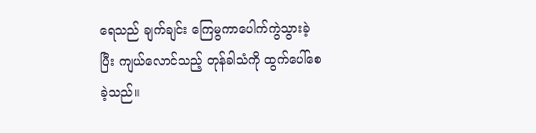ရေသည် ချက်ချင်း ကြေမွကာပေါက်ကွဲသွားခဲ့ပြီး ကျယ်လောင်သည့် တုန်ခါသံကို ထွက်ပေါ်စေခဲ့သည်။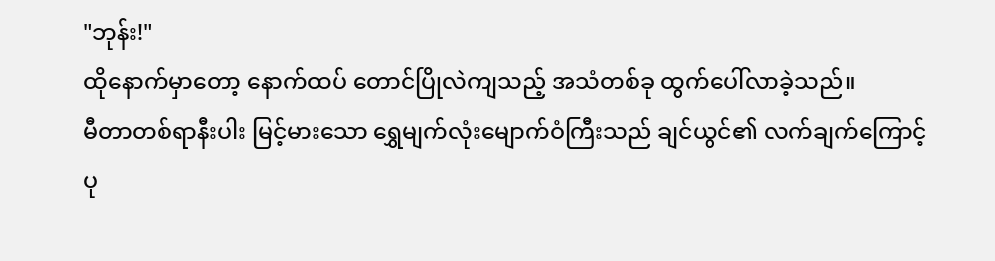"ဘုန်း!"
ထိုနောက်မှာတော့ နောက်ထပ် တောင်ပြိုလဲကျသည့် အသံတစ်ခု ထွက်ပေါ်လာခဲ့သည်။
မီတာတစ်ရာနီးပါး မြင့်မားသော ရွှေမျက်လုံးမျောက်ဝံကြီးသည် ချင်ယွင်၏ လက်ချက်ကြောင့် ပု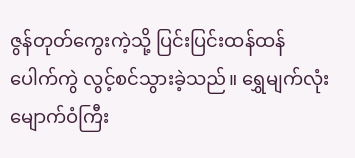ဇွန်တုတ်ကွေးကဲ့သို့ ပြင်းပြင်းထန်ထန် ပေါက်ကွဲ လွင့်စင်သွားခဲ့သည်။ ရွှေမျက်လုံးမျောက်ဝံကြီး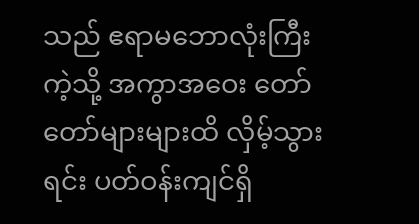သည် ဧရာမဘောလုံးကြီးကဲ့သို့ အကွာအဝေး တော်တော်များများထိ လှိမ့်သွားရင်း ပတ်ဝန်းကျင်ရှိ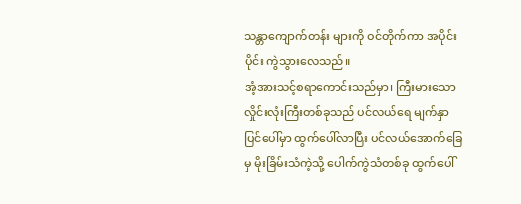သန္တာကျောက်တန်း များကို ဝင်တိုက်ကာ အပိုင်းပိုင်း ကွဲသွားလေသည်။
အံ့အားသင့်စရာကောင်းသည်မှာ၊ ကြီးမားသောလှိုင်းလုံးကြီးတစ်ခုသည် ပင်လယ်ရေ မျက်နှာပြင်ပေါ်မှာ ထွက်ပေါ်လာပြီး ပင်လယ်အောက်ခြေမှ မိုးခြိမ်းသံကဲ့သို့ ပေါက်ကွဲသံတစ်ခု ထွက်ပေါ်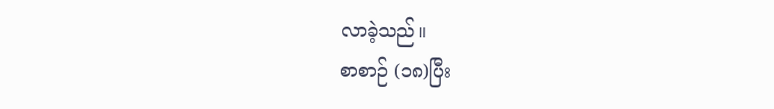လာခဲ့သည်။
စာစာဉ် (၁၈)ပြီး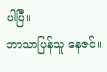ပါပြီ။
ဘာသာပြန်သူ နေဇင်။